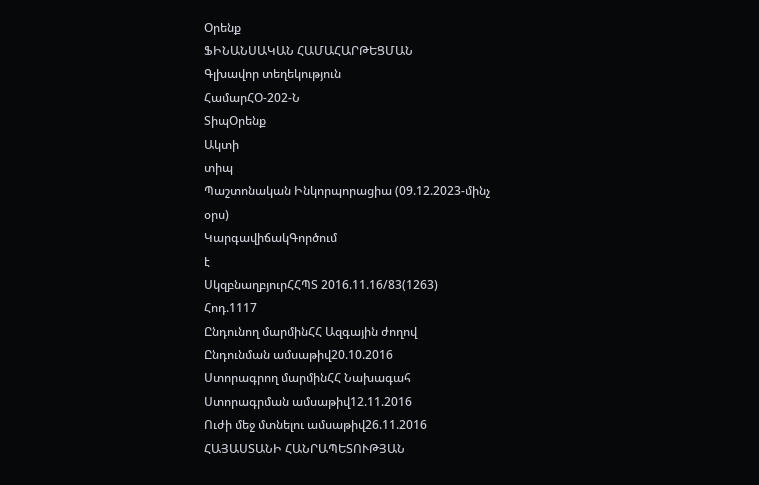Օրենք
ՖԻՆԱՆՍԱԿԱՆ ՀԱՄԱՀԱՐԹԵՑՄԱՆ
Գլխավոր տեղեկություն
ՀամարՀՕ-202-Ն
ՏիպՕրենք
Ակտի
տիպ
Պաշտոնական Ինկորպորացիա (09.12.2023-մինչ
օրս)
ԿարգավիճակԳործում
է
ՍկզբնաղբյուրՀՀՊՏ 2016.11.16/83(1263)
Հոդ.1117
Ընդունող մարմինՀՀ Ազգային ժողով
Ընդունման ամսաթիվ20.10.2016
Ստորագրող մարմինՀՀ Նախագահ
Ստորագրման ամսաթիվ12.11.2016
Ուժի մեջ մտնելու ամսաթիվ26.11.2016
ՀԱՅԱՍՏԱՆԻ ՀԱՆՐԱՊԵՏՈՒԹՅԱՆ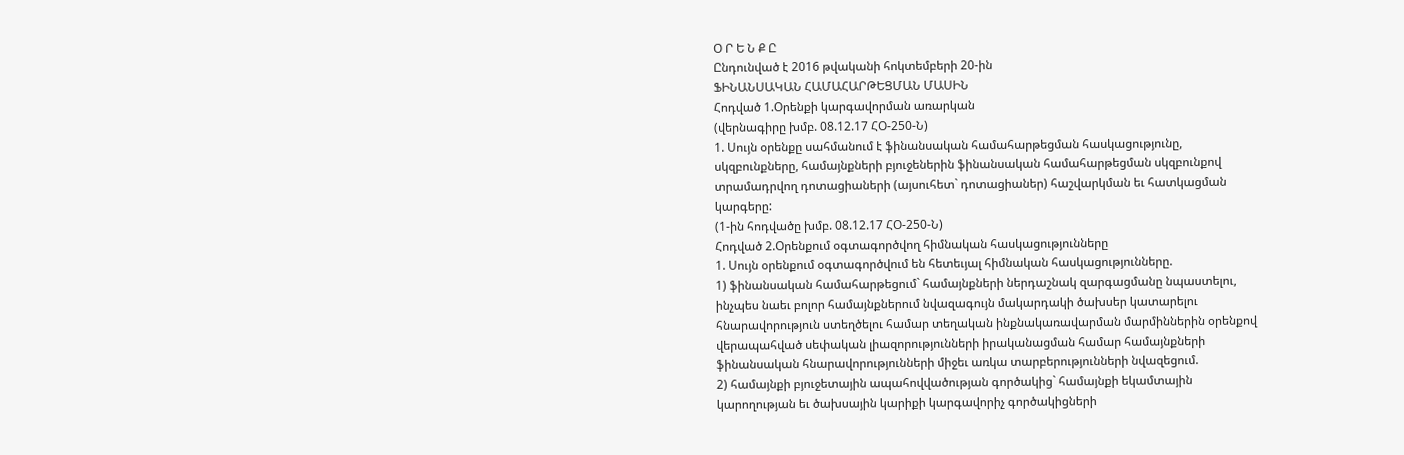Օ Ր Ե Ն Ք Ը
Ընդունված է 2016 թվականի հոկտեմբերի 20-ին
ՖԻՆԱՆՍԱԿԱՆ ՀԱՄԱՀԱՐԹԵՑՄԱՆ ՄԱՍԻՆ
Հոդված 1.Օրենքի կարգավորման առարկան
(վերնագիրը խմբ. 08.12.17 ՀՕ-250-Ն)
1. Սույն օրենքը սահմանում է ֆինանսական համահարթեցման հասկացությունը,
սկզբունքները, համայնքների բյուջեներին ֆինանսական համահարթեցման սկզբունքով
տրամադրվող դոտացիաների (այսուհետ` դոտացիաներ) հաշվարկման եւ հատկացման
կարգերը:
(1-ին հոդվածը խմբ. 08.12.17 ՀՕ-250-Ն)
Հոդված 2.Օրենքում օգտագործվող հիմնական հասկացությունները
1. Սույն օրենքում օգտագործվում են հետեւյալ հիմնական հասկացությունները.
1) ֆինանսական համահարթեցում` համայնքների ներդաշնակ զարգացմանը նպաստելու,
ինչպես նաեւ բոլոր համայնքներում նվազագույն մակարդակի ծախսեր կատարելու
հնարավորություն ստեղծելու համար տեղական ինքնակառավարման մարմիններին օրենքով
վերապահված սեփական լիազորությունների իրականացման համար համայնքների
ֆինանսական հնարավորությունների միջեւ առկա տարբերությունների նվազեցում.
2) համայնքի բյուջետային ապահովվածության գործակից` համայնքի եկամտային
կարողության եւ ծախսային կարիքի կարգավորիչ գործակիցների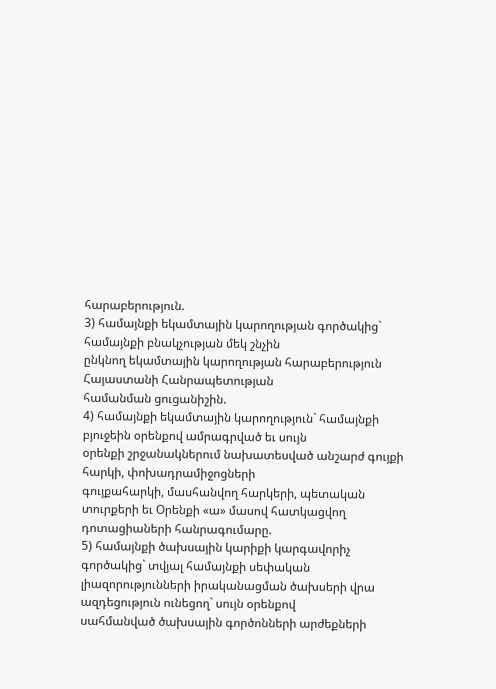հարաբերություն.
3) համայնքի եկամտային կարողության գործակից` համայնքի բնակչության մեկ շնչին
ընկնող եկամտային կարողության հարաբերություն Հայաստանի Հանրապետության
համանման ցուցանիշին.
4) համայնքի եկամտային կարողություն` համայնքի բյուջեին օրենքով ամրագրված եւ սույն
օրենքի շրջանակներում նախատեսված անշարժ գույքի հարկի, փոխադրամիջոցների
գույքահարկի, մասհանվող հարկերի, պետական տուրքերի եւ Օրենքի «ա» մասով հատկացվող
դոտացիաների հանրագումարը.
5) համայնքի ծախսային կարիքի կարգավորիչ գործակից` տվյալ համայնքի սեփական
լիազորությունների իրականացման ծախսերի վրա ազդեցություն ունեցող` սույն օրենքով
սահմանված ծախսային գործոնների արժեքների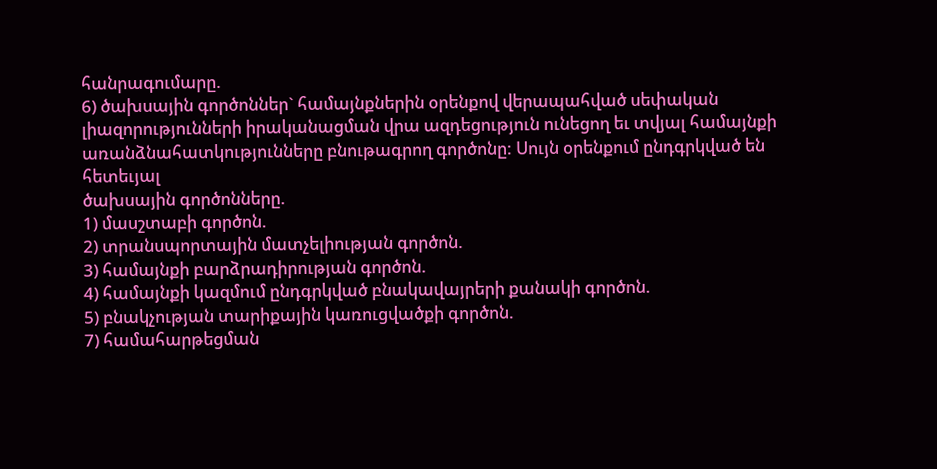հանրագումարը.
6) ծախսային գործոններ` համայնքներին օրենքով վերապահված սեփական
լիազորությունների իրականացման վրա ազդեցություն ունեցող եւ տվյալ համայնքի
առանձնահատկությունները բնութագրող գործոնը: Սույն օրենքում ընդգրկված են հետեւյալ
ծախսային գործոնները.
1) մասշտաբի գործոն.
2) տրանսպորտային մատչելիության գործոն.
3) համայնքի բարձրադիրության գործոն.
4) համայնքի կազմում ընդգրկված բնակավայրերի քանակի գործոն.
5) բնակչության տարիքային կառուցվածքի գործոն.
7) համահարթեցման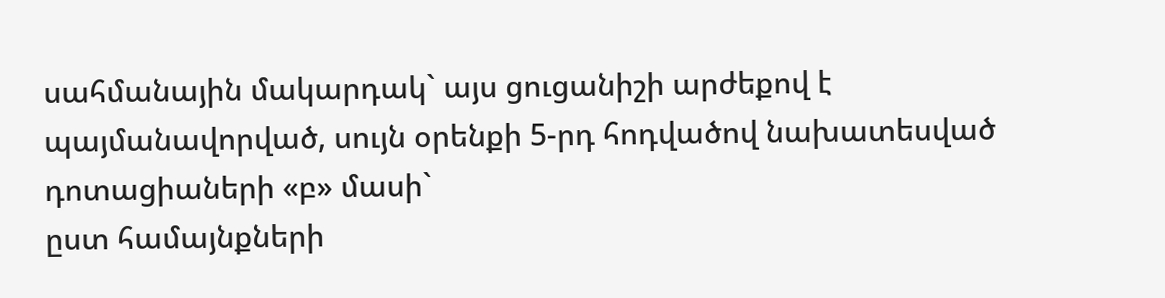սահմանային մակարդակ` այս ցուցանիշի արժեքով է
պայմանավորված, սույն օրենքի 5-րդ հոդվածով նախատեսված դոտացիաների «բ» մասի`
ըստ համայնքների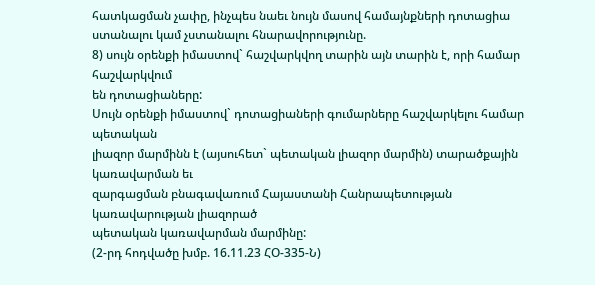հատկացման չափը, ինչպես նաեւ նույն մասով համայնքների դոտացիա
ստանալու կամ չստանալու հնարավորությունը.
8) սույն օրենքի իմաստով` հաշվարկվող տարին այն տարին է, որի համար հաշվարկվում
են դոտացիաները:
Սույն օրենքի իմաստով` դոտացիաների գումարները հաշվարկելու համար պետական
լիազոր մարմինն է (այսուհետ` պետական լիազոր մարմին) տարածքային կառավարման եւ
զարգացման բնագավառում Հայաստանի Հանրապետության կառավարության լիազորած
պետական կառավարման մարմինը:
(2-րդ հոդվածը խմբ. 16.11.23 ՀՕ-335-Ն)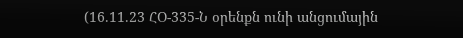(16.11.23 ՀՕ-335-Ն օրենքն ունի անցումային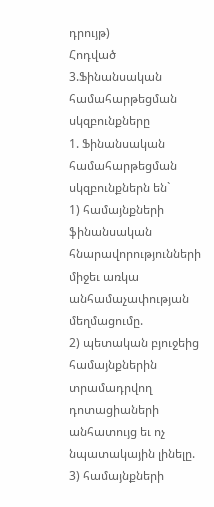դրույթ)
Հոդված 3.Ֆինանսական համահարթեցման սկզբունքները
1. Ֆինանսական համահարթեցման սկզբունքներն են`
1) համայնքների ֆինանսական հնարավորությունների միջեւ առկա անհամաչափության
մեղմացումը.
2) պետական բյուջեից համայնքներին տրամադրվող դոտացիաների անհատույց եւ ոչ
նպատակային լինելը.
3) համայնքների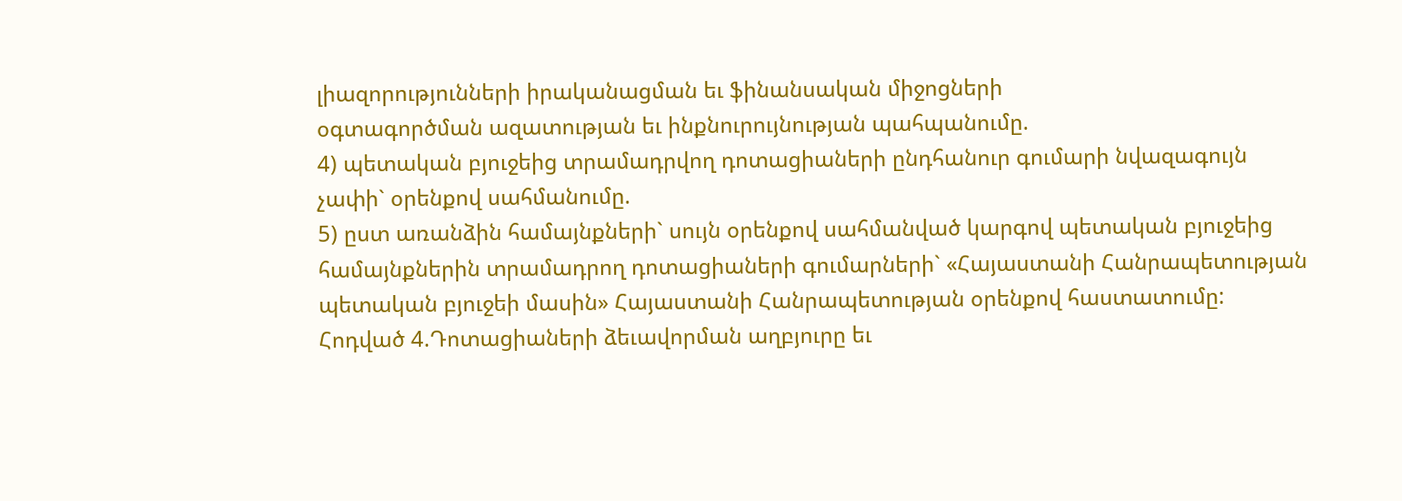լիազորությունների իրականացման եւ ֆինանսական միջոցների
օգտագործման ազատության եւ ինքնուրույնության պահպանումը.
4) պետական բյուջեից տրամադրվող դոտացիաների ընդհանուր գումարի նվազագույն
չափի` օրենքով սահմանումը.
5) ըստ առանձին համայնքների` սույն օրենքով սահմանված կարգով պետական բյուջեից
համայնքներին տրամադրող դոտացիաների գումարների` «Հայաստանի Հանրապետության
պետական բյուջեի մասին» Հայաստանի Հանրապետության օրենքով հաստատումը:
Հոդված 4.Դոտացիաների ձեւավորման աղբյուրը եւ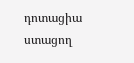դոտացիա ստացող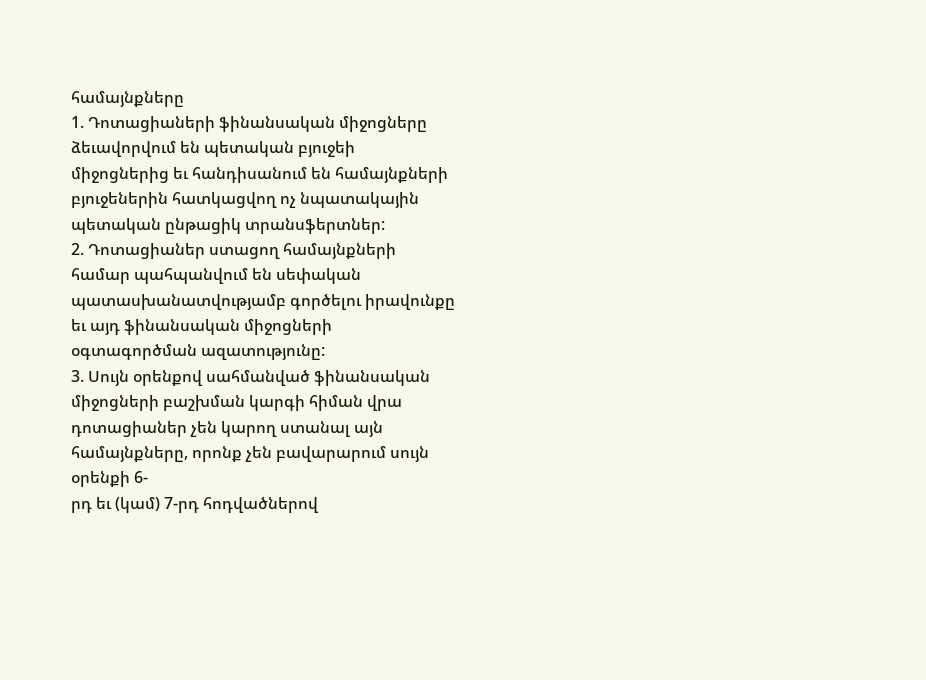համայնքները
1. Դոտացիաների ֆինանսական միջոցները ձեւավորվում են պետական բյուջեի
միջոցներից եւ հանդիսանում են համայնքների բյուջեներին հատկացվող ոչ նպատակային
պետական ընթացիկ տրանսֆերտներ:
2. Դոտացիաներ ստացող համայնքների համար պահպանվում են սեփական
պատասխանատվությամբ գործելու իրավունքը եւ այդ ֆինանսական միջոցների
օգտագործման ազատությունը:
3. Սույն օրենքով սահմանված ֆինանսական միջոցների բաշխման կարգի հիման վրա
դոտացիաներ չեն կարող ստանալ այն համայնքները, որոնք չեն բավարարում սույն օրենքի 6-
րդ եւ (կամ) 7-րդ հոդվածներով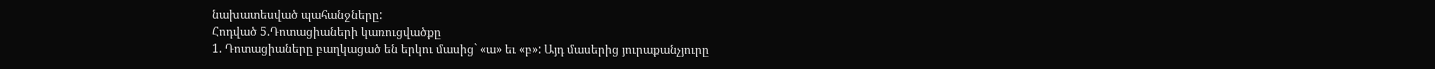նախատեսված պահանջները:
Հոդված 5.Դոտացիաների կառուցվածքը
1. Դոտացիաները բաղկացած են երկու մասից` «ա» եւ «բ»: Այդ մասերից յուրաքանչյուրը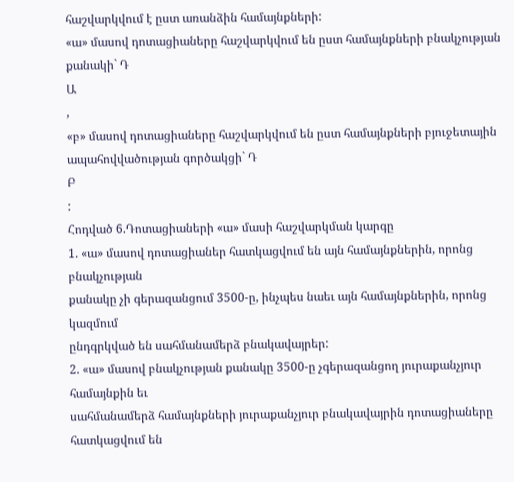հաշվարկվում է ըստ առանձին համայնքների:
«ա» մասով դոտացիաները հաշվարկվում են ըստ համայնքների բնակչության քանակի` Դ
Ա
,
«բ» մասով դոտացիաները հաշվարկվում են ըստ համայնքների բյուջետային
ապահովվածության գործակցի` Դ
Բ
:
Հոդված 6.Դոտացիաների «ա» մասի հաշվարկման կարգը
1. «ա» մասով դոտացիաներ հատկացվում են այն համայնքներին, որոնց բնակչության
քանակը չի գերազանցում 3500-ը, ինչպես նաեւ այն համայնքներին, որոնց կազմում
ընդգրկված են սահմանամերձ բնակավայրեր:
2. «ա» մասով բնակչության քանակը 3500-ը չգերազանցող յուրաքանչյուր համայնքին եւ
սահմանամերձ համայնքների յուրաքանչյուր բնակավայրին դոտացիաները հատկացվում են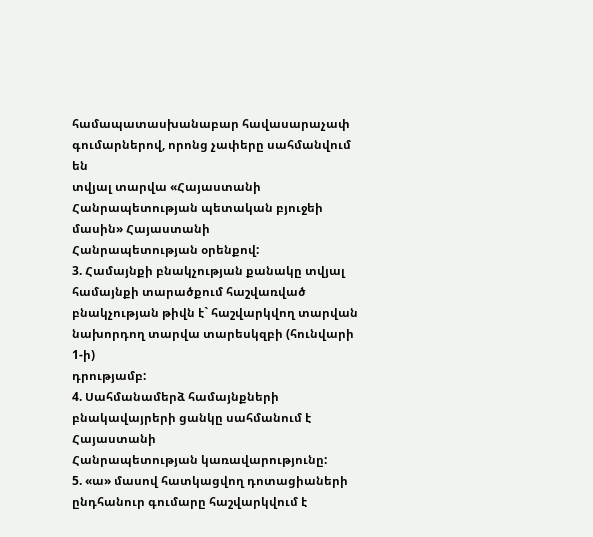համապատասխանաբար հավասարաչափ գումարներով, որոնց չափերը սահմանվում են
տվյալ տարվա «Հայաստանի Հանրապետության պետական բյուջեի մասին» Հայաստանի
Հանրապետության օրենքով:
3. Համայնքի բնակչության քանակը տվյալ համայնքի տարածքում հաշվառված
բնակչության թիվն է` հաշվարկվող տարվան նախորդող տարվա տարեսկզբի (հունվարի 1-ի)
դրությամբ:
4. Սահմանամերձ համայնքների բնակավայրերի ցանկը սահմանում է Հայաստանի
Հանրապետության կառավարությունը:
5. «ա» մասով հատկացվող դոտացիաների ընդհանուր գումարը հաշվարկվում է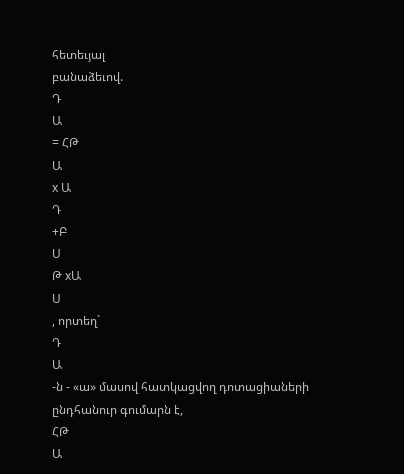հետեւյալ
բանաձեւով.
Դ
Ա
= ՀԹ
Ա
x Ա
Դ
+Բ
Ս
Թ xԱ
Ս
, որտեղ`
Դ
Ա
-ն - «ա» մասով հատկացվող դոտացիաների ընդհանուր գումարն է,
ՀԹ
Ա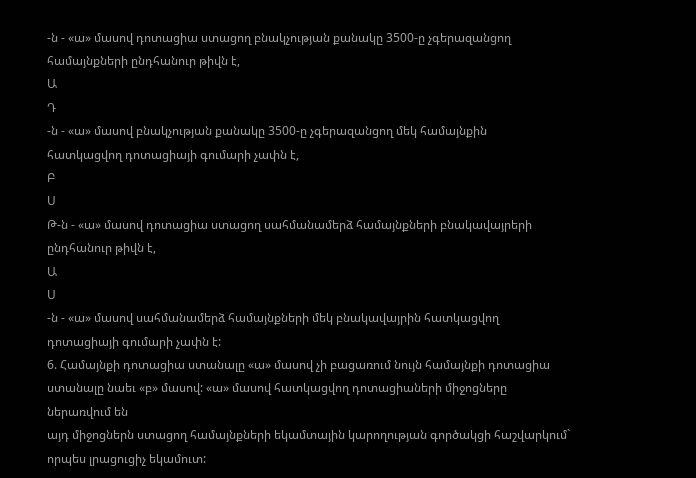-ն - «ա» մասով դոտացիա ստացող բնակչության քանակը 3500-ը չգերազանցող
համայնքների ընդհանուր թիվն է,
Ա
Դ
-ն - «ա» մասով բնակչության քանակը 3500-ը չգերազանցող մեկ համայնքին
հատկացվող դոտացիայի գումարի չափն է,
Բ
Ս
Թ-ն - «ա» մասով դոտացիա ստացող սահմանամերձ համայնքների բնակավայրերի
ընդհանուր թիվն է,
Ա
Ս
-ն - «ա» մասով սահմանամերձ համայնքների մեկ բնակավայրին հատկացվող
դոտացիայի գումարի չափն է:
6. Համայնքի դոտացիա ստանալը «ա» մասով չի բացառում նույն համայնքի դոտացիա
ստանալը նաեւ «բ» մասով: «ա» մասով հատկացվող դոտացիաների միջոցները ներառվում են
այդ միջոցներն ստացող համայնքների եկամտային կարողության գործակցի հաշվարկում`
որպես լրացուցիչ եկամուտ: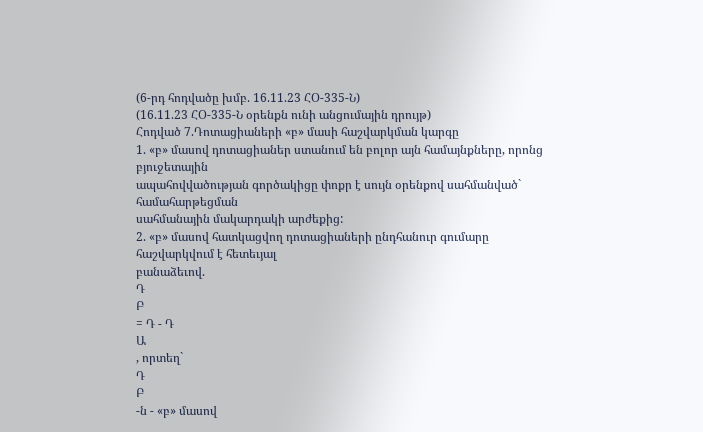(6-րդ հոդվածը խմբ. 16.11.23 ՀՕ-335-Ն)
(16.11.23 ՀՕ-335-Ն օրենքն ունի անցումային դրույթ)
Հոդված 7.Դոտացիաների «բ» մասի հաշվարկման կարգը
1. «բ» մասով դոտացիաներ ստանում են բոլոր այն համայնքները, որոնց բյուջետային
ապահովվածության գործակիցը փոքր է սույն օրենքով սահմանված` համահարթեցման
սահմանային մակարդակի արժեքից:
2. «բ» մասով հատկացվող դոտացիաների ընդհանուր գումարը հաշվարկվում է հետեւյալ
բանաձեւով.
Դ
Բ
= Դ - Դ
Ա
, որտեղ`
Դ
Բ
-ն - «բ» մասով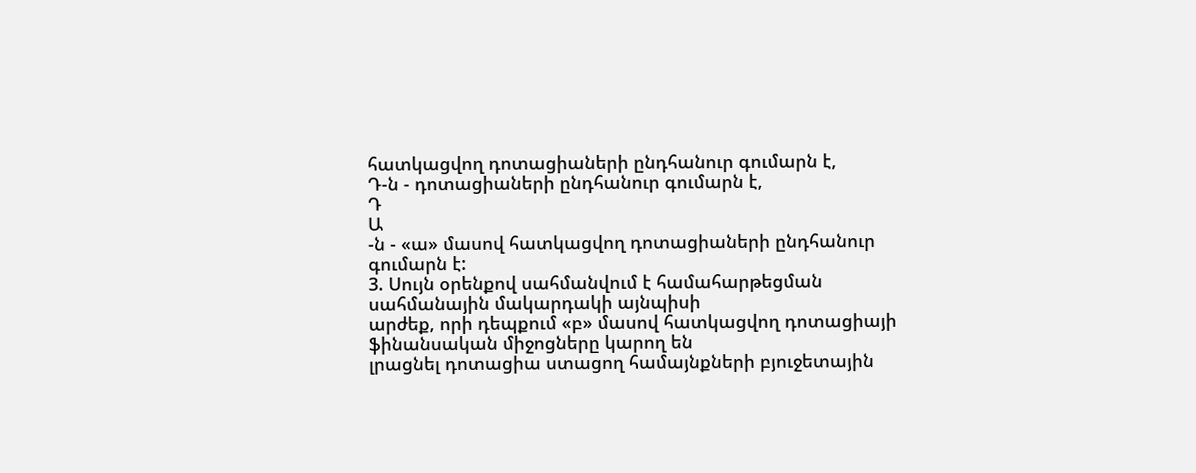հատկացվող դոտացիաների ընդհանուր գումարն է,
Դ-ն - դոտացիաների ընդհանուր գումարն է,
Դ
Ա
-ն - «ա» մասով հատկացվող դոտացիաների ընդհանուր գումարն է:
3. Սույն օրենքով սահմանվում է համահարթեցման սահմանային մակարդակի այնպիսի
արժեք, որի դեպքում «բ» մասով հատկացվող դոտացիայի ֆինանսական միջոցները կարող են
լրացնել դոտացիա ստացող համայնքների բյուջետային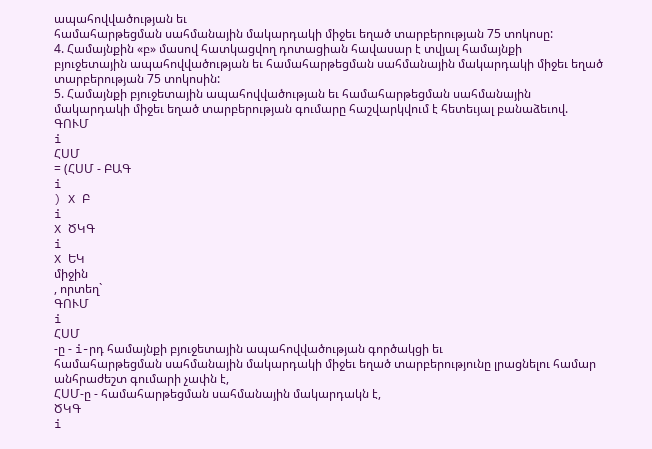ապահովվածության եւ
համահարթեցման սահմանային մակարդակի միջեւ եղած տարբերության 75 տոկոսը:
4. Համայնքին «բ» մասով հատկացվող դոտացիան հավասար է տվյալ համայնքի
բյուջետային ապահովվածության եւ համահարթեցման սահմանային մակարդակի միջեւ եղած
տարբերության 75 տոկոսին:
5. Համայնքի բյուջետային ապահովվածության եւ համահարթեցման սահմանային
մակարդակի միջեւ եղած տարբերության գումարը հաշվարկվում է հետեւյալ բանաձեւով.
ԳՈՒՄ
i
ՀՍՄ
= (ՀՍՄ - ԲԱԳ
i
) X Բ
i
X ԾԿԳ
i
X ԵԿ
միջին
, որտեղ`
ԳՈՒՄ
i
ՀՍՄ
-ը - i-րդ համայնքի բյուջետային ապահովվածության գործակցի եւ
համահարթեցման սահմանային մակարդակի միջեւ եղած տարբերությունը լրացնելու համար
անհրաժեշտ գումարի չափն է,
ՀՍՄ-ը - համահարթեցման սահմանային մակարդակն է,
ԾԿԳ
i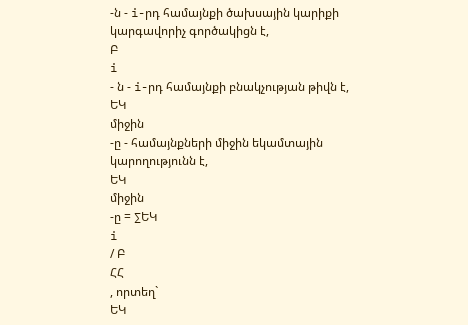-ն - i-րդ համայնքի ծախսային կարիքի կարգավորիչ գործակիցն է,
Բ
i
- ն - i-րդ համայնքի բնակչության թիվն է,
ԵԿ
միջին
-ը - համայնքների միջին եկամտային կարողությունն է,
ԵԿ
միջին
-ը = ∑ԵԿ
i
/ Բ
ՀՀ
, որտեղ`
ԵԿ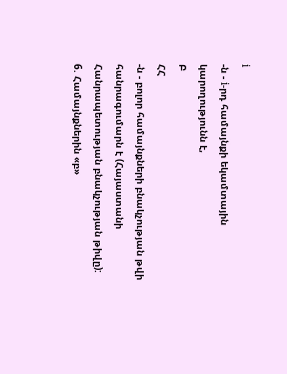i
-ն - i-րդ համայնքի եկամտային կարողությունն է,
Բ
ՀՀ
-ն - բոլոր համայնքների բնակչության թվի հանրագումարն է (Հայաստանի
Հանրապետության բնակչության թիվը):
6. Համայնքներին «բ»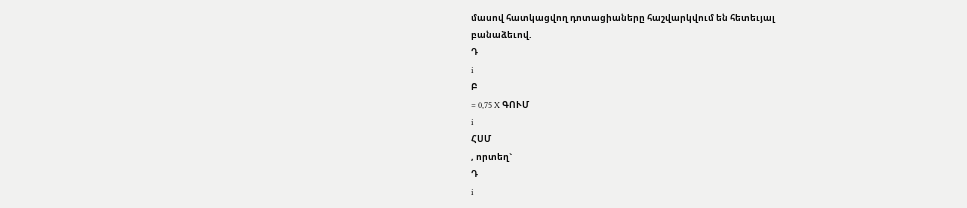մասով հատկացվող դոտացիաները հաշվարկվում են հետեւյալ
բանաձեւով.
Դ
i
Բ
= 0,75 X ԳՈՒՄ
i
ՀՍՄ
, որտեղ`
Դ
i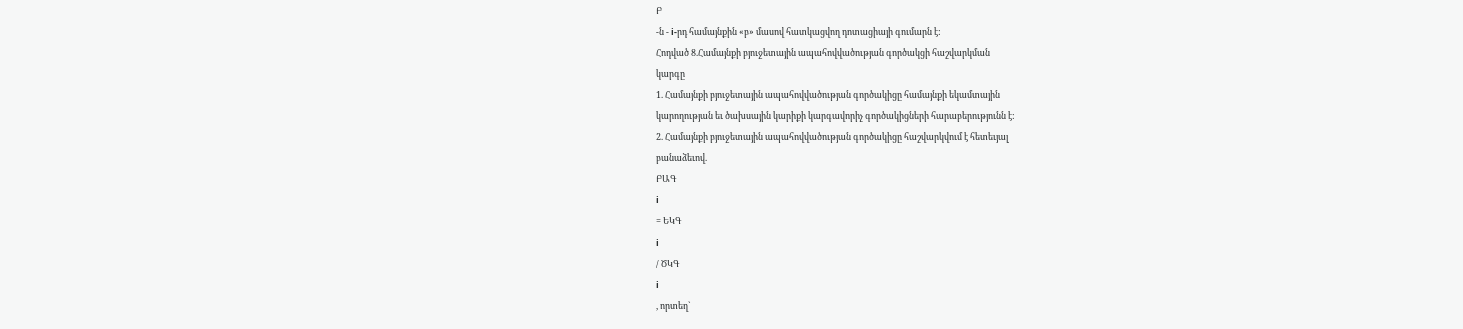Բ
-ն - i-րդ համայնքին «բ» մասով հատկացվող դոտացիայի գումարն է:
Հոդված 8.Համայնքի բյուջետային ապահովվածության գործակցի հաշվարկման
կարգը
1. Համայնքի բյուջետային ապահովվածության գործակիցը համայնքի եկամտային
կարողության եւ ծախսային կարիքի կարգավորիչ գործակիցների հարաբերությունն է:
2. Համայնքի բյուջետային ապահովվածության գործակիցը հաշվարկվում է հետեւյալ
բանաձեւով.
ԲԱԳ
i
= ԵԿԳ
i
/ ԾԿԳ
i
, որտեղ`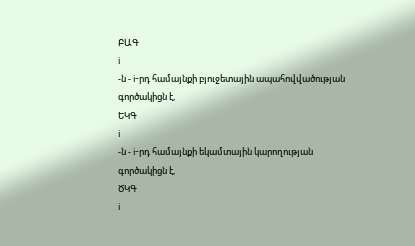ԲԱԳ
i
-ն - i-րդ համայնքի բյուջետային ապահովվածության գործակիցն է,
ԵԿԳ
i
-ն - i-րդ համայնքի եկամտային կարողության գործակիցն է,
ԾԿԳ
i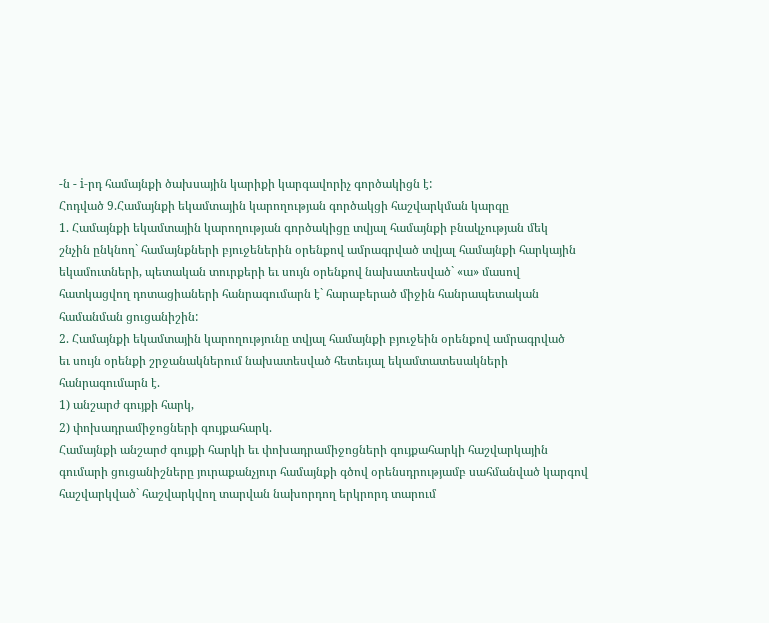-ն - i-րդ համայնքի ծախսային կարիքի կարգավորիչ գործակիցն է:
Հոդված 9.Համայնքի եկամտային կարողության գործակցի հաշվարկման կարգը
1. Համայնքի եկամտային կարողության գործակիցը տվյալ համայնքի բնակչության մեկ
շնչին ընկնող` համայնքների բյուջեներին օրենքով ամրագրված տվյալ համայնքի հարկային
եկամուտների, պետական տուրքերի եւ սույն օրենքով նախատեսված` «ա» մասով
հատկացվող դոտացիաների հանրագումարն է` հարաբերած միջին հանրապետական
համանման ցուցանիշին:
2. Համայնքի եկամտային կարողությունը տվյալ համայնքի բյուջեին օրենքով ամրագրված
եւ սույն օրենքի շրջանակներում նախատեսված հետեւյալ եկամտատեսակների
հանրագումարն է.
1) անշարժ գույքի հարկ,
2) փոխադրամիջոցների գույքահարկ.
Համայնքի անշարժ գույքի հարկի եւ փոխադրամիջոցների գույքահարկի հաշվարկային
գումարի ցուցանիշները յուրաքանչյուր համայնքի գծով օրենսդրությամբ սահմանված կարգով
հաշվարկված` հաշվարկվող տարվան նախորդող երկրորդ տարում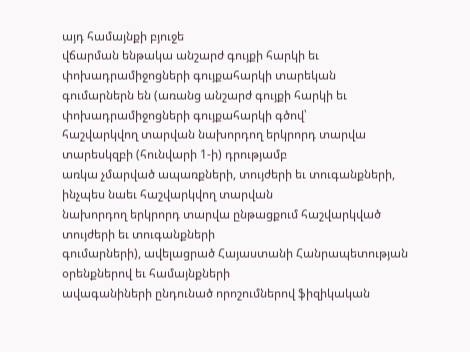այդ համայնքի բյուջե
վճարման ենթակա անշարժ գույքի հարկի եւ փոխադրամիջոցների գույքահարկի տարեկան
գումարներն են (առանց անշարժ գույքի հարկի եւ փոխադրամիջոցների գույքահարկի գծով՝
հաշվարկվող տարվան նախորդող երկրորդ տարվա տարեսկզբի (հունվարի 1-ի) դրությամբ
առկա չմարված ապառքների, տույժերի եւ տուգանքների, ինչպես նաեւ հաշվարկվող տարվան
նախորդող երկրորդ տարվա ընթացքում հաշվարկված տույժերի եւ տուգանքների
գումարների), ավելացրած Հայաստանի Հանրապետության օրենքներով եւ համայնքների
ավագանիների ընդունած որոշումներով ֆիզիկական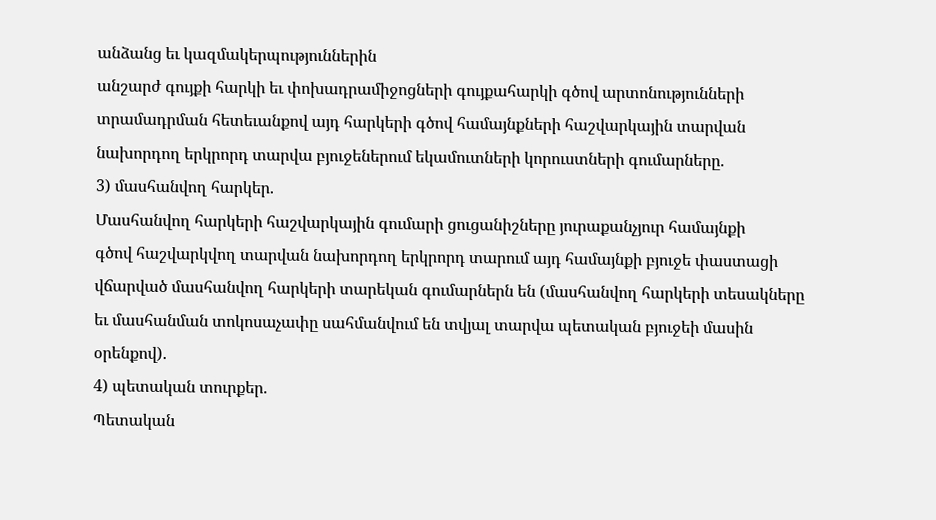անձանց եւ կազմակերպություններին
անշարժ գույքի հարկի եւ փոխադրամիջոցների գույքահարկի գծով արտոնությունների
տրամադրման հետեւանքով այդ հարկերի գծով համայնքների հաշվարկային տարվան
նախորդող երկրորդ տարվա բյուջեներում եկամուտների կորուստների գումարները.
3) մասհանվող հարկեր.
Մասհանվող հարկերի հաշվարկային գումարի ցուցանիշները յուրաքանչյուր համայնքի
գծով հաշվարկվող տարվան նախորդող երկրորդ տարում այդ համայնքի բյուջե փաստացի
վճարված մասհանվող հարկերի տարեկան գումարներն են (մասհանվող հարկերի տեսակները
եւ մասհանման տոկոսաչափը սահմանվում են տվյալ տարվա պետական բյուջեի մասին
օրենքով).
4) պետական տուրքեր.
Պետական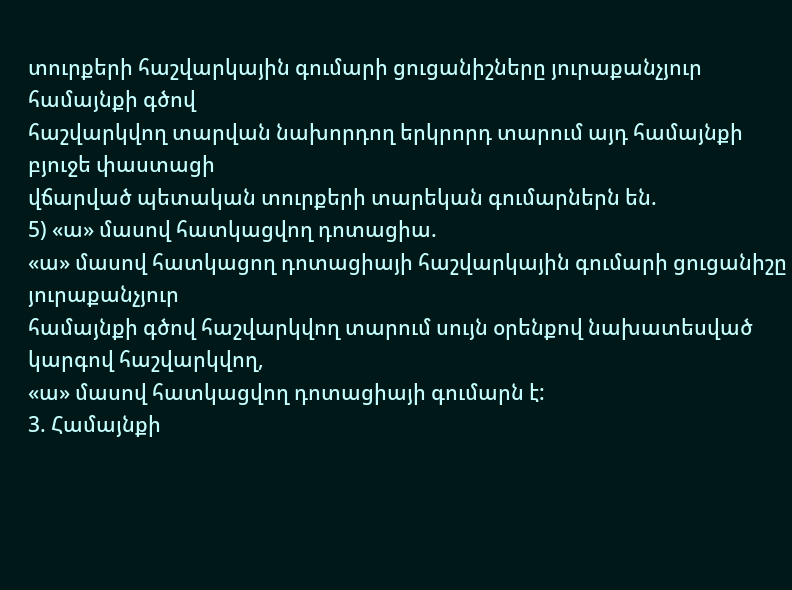տուրքերի հաշվարկային գումարի ցուցանիշները յուրաքանչյուր համայնքի գծով
հաշվարկվող տարվան նախորդող երկրորդ տարում այդ համայնքի բյուջե փաստացի
վճարված պետական տուրքերի տարեկան գումարներն են.
5) «ա» մասով հատկացվող դոտացիա.
«ա» մասով հատկացող դոտացիայի հաշվարկային գումարի ցուցանիշը յուրաքանչյուր
համայնքի գծով հաշվարկվող տարում սույն օրենքով նախատեսված կարգով հաշվարկվող,
«ա» մասով հատկացվող դոտացիայի գումարն է:
3. Համայնքի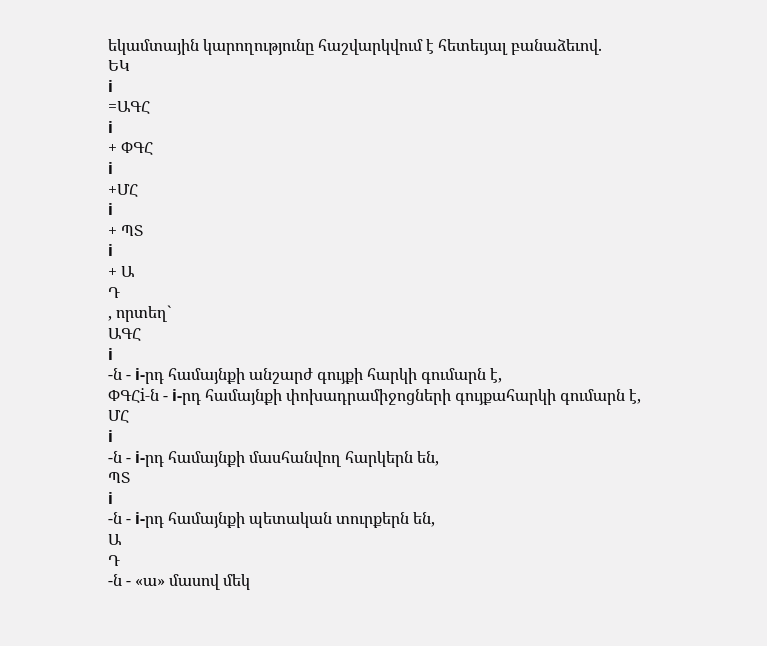եկամտային կարողությունը հաշվարկվում է հետեւյալ բանաձեւով.
ԵԿ
i
=ԱԳՀ
i
+ ՓԳՀ
i
+ՄՀ
i
+ ՊՏ
i
+ Ա
Դ
, որտեղ`
ԱԳՀ
i
-ն - i-րդ համայնքի անշարժ գույքի հարկի գումարն է,
ՓԳՀi-ն - i-րդ համայնքի փոխադրամիջոցների գույքահարկի գումարն է,
ՄՀ
i
-ն - i-րդ համայնքի մասհանվող հարկերն են,
ՊՏ
i
-ն - i-րդ համայնքի պետական տուրքերն են,
Ա
Դ
-ն - «ա» մասով մեկ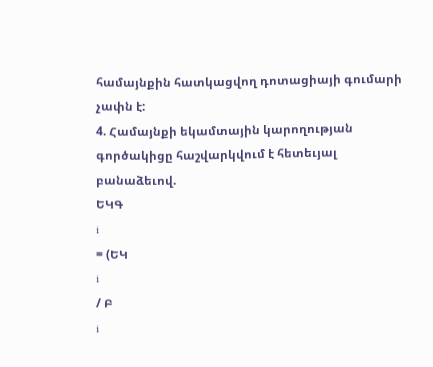համայնքին հատկացվող դոտացիայի գումարի չափն է:
4. Համայնքի եկամտային կարողության գործակիցը հաշվարկվում է հետեւյալ բանաձեւով.
ԵԿԳ
i
= (ԵԿ
i
/ Բ
i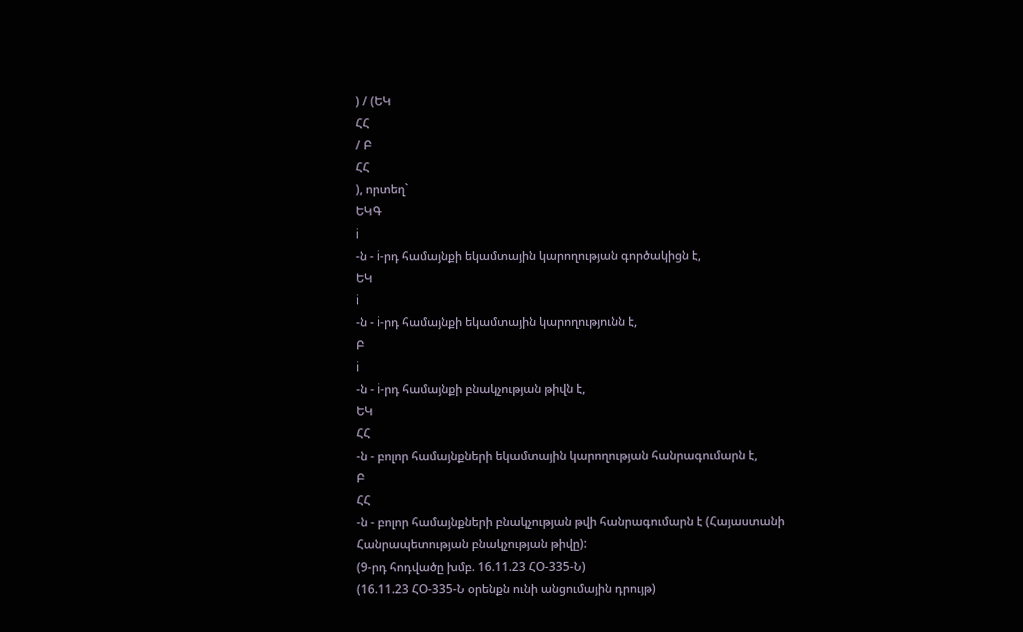) / (ԵԿ
ՀՀ
/ Բ
ՀՀ
), որտեղ`
ԵԿԳ
i
-ն - i-րդ համայնքի եկամտային կարողության գործակիցն է,
ԵԿ
i
-ն - i-րդ համայնքի եկամտային կարողությունն է,
Բ
i
-ն - i-րդ համայնքի բնակչության թիվն է,
ԵԿ
ՀՀ
-ն - բոլոր համայնքների եկամտային կարողության հանրագումարն է,
Բ
ՀՀ
-ն - բոլոր համայնքների բնակչության թվի հանրագումարն է (Հայաստանի
Հանրապետության բնակչության թիվը):
(9-րդ հոդվածը խմբ. 16.11.23 ՀՕ-335-Ն)
(16.11.23 ՀՕ-335-Ն օրենքն ունի անցումային դրույթ)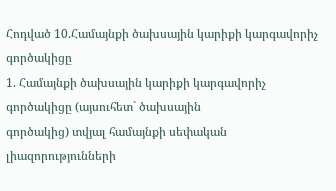Հոդված 10.Համայնքի ծախսային կարիքի կարգավորիչ գործակիցը
1. Համայնքի ծախսային կարիքի կարգավորիչ գործակիցը (այսուհետ` ծախսային
գործակից) տվյալ համայնքի սեփական լիազորությունների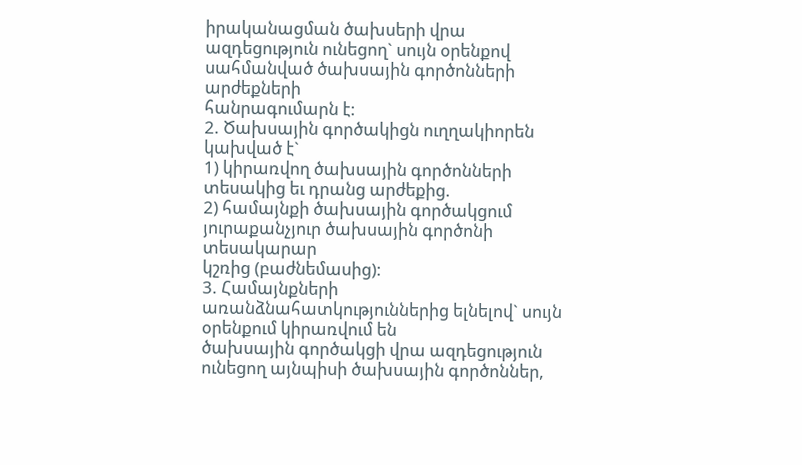իրականացման ծախսերի վրա
ազդեցություն ունեցող` սույն օրենքով սահմանված ծախսային գործոնների արժեքների
հանրագումարն է:
2. Ծախսային գործակիցն ուղղակիորեն կախված է`
1) կիրառվող ծախսային գործոնների տեսակից եւ դրանց արժեքից.
2) համայնքի ծախսային գործակցում յուրաքանչյուր ծախսային գործոնի տեսակարար
կշռից (բաժնեմասից):
3. Համայնքների առանձնահատկություններից ելնելով` սույն օրենքում կիրառվում են
ծախսային գործակցի վրա ազդեցություն ունեցող այնպիսի ծախսային գործոններ,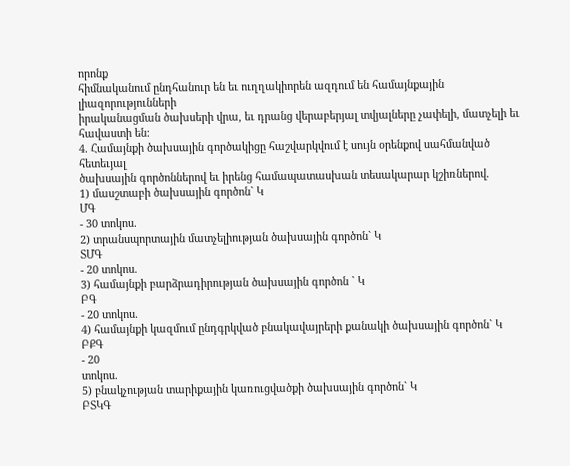որոնք
հիմնականում ընդհանուր են եւ ուղղակիորեն ազդում են համայնքային լիազորությունների
իրականացման ծախսերի վրա, եւ դրանց վերաբերյալ տվյալները չափելի, մատչելի եւ
հավաստի են:
4. Համայնքի ծախսային գործակիցը հաշվարկվում է սույն օրենքով սահմանված հետեւյալ
ծախսային գործոններով եւ իրենց համապատասխան տեսակարար կշիռներով.
1) մասշտաբի ծախսային գործոն` Կ
ՄԳ
- 30 տոկոս.
2) տրանսպորտային մատչելիության ծախսային գործոն` Կ
ՏՄԳ
- 20 տոկոս.
3) համայնքի բարձրադիրության ծախսային գործոն ` Կ
ԲԳ
- 20 տոկոս.
4) համայնքի կազմում ընդգրկված բնակավայրերի քանակի ծախսային գործոն` Կ
ԲՔԳ
- 20
տոկոս.
5) բնակչության տարիքային կառուցվածքի ծախսային գործոն` Կ
ԲՏԿԳ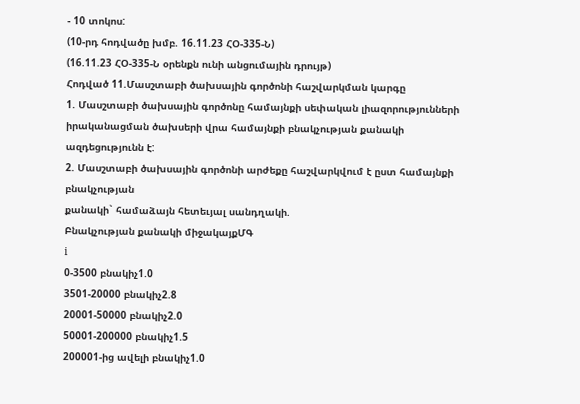- 10 տոկոս:
(10-րդ հոդվածը խմբ. 16.11.23 ՀՕ-335-Ն)
(16.11.23 ՀՕ-335-Ն օրենքն ունի անցումային դրույթ)
Հոդված 11.Մասշտաբի ծախսային գործոնի հաշվարկման կարգը
1. Մասշտաբի ծախսային գործոնը համայնքի սեփական լիազորությունների
իրականացման ծախսերի վրա համայնքի բնակչության քանակի ազդեցությունն է:
2. Մասշտաբի ծախսային գործոնի արժեքը հաշվարկվում է ըստ համայնքի բնակչության
քանակի` համաձայն հետեւյալ սանդղակի.
Բնակչության քանակի միջակայքՄԳ
i
0-3500 բնակիչ1.0
3501-20000 բնակիչ2.8
20001-50000 բնակիչ2.0
50001-200000 բնակիչ1.5
200001-ից ավելի բնակիչ1.0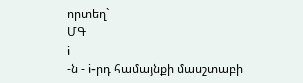որտեղ`
ՄԳ
i
-ն - i-րդ համայնքի մասշտաբի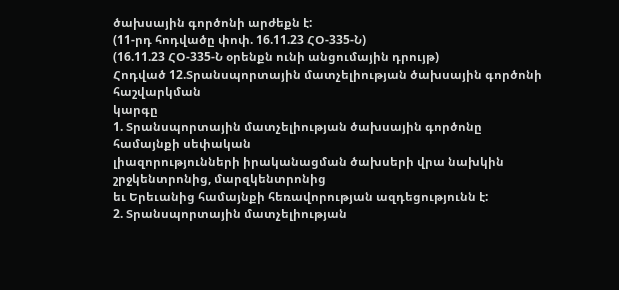ծախսային գործոնի արժեքն է:
(11-րդ հոդվածը փոփ. 16.11.23 ՀՕ-335-Ն)
(16.11.23 ՀՕ-335-Ն օրենքն ունի անցումային դրույթ)
Հոդված 12.Տրանսպորտային մատչելիության ծախսային գործոնի հաշվարկման
կարգը
1. Տրանսպորտային մատչելիության ծախսային գործոնը համայնքի սեփական
լիազորությունների իրականացման ծախսերի վրա նախկին շրջկենտրոնից, մարզկենտրոնից
եւ Երեւանից համայնքի հեռավորության ազդեցությունն է:
2. Տրանսպորտային մատչելիության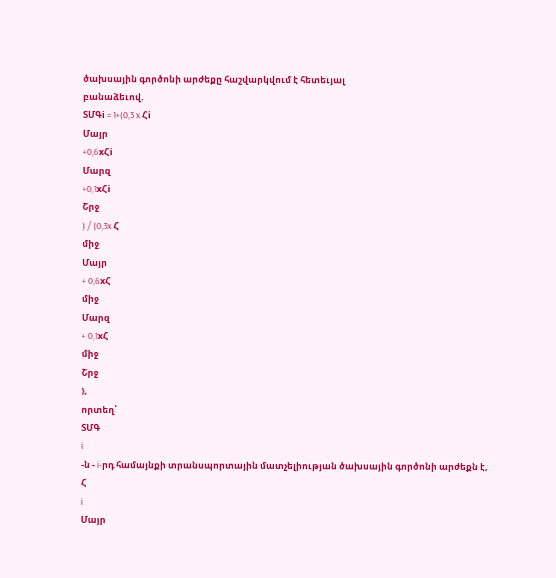ծախսային գործոնի արժեքը հաշվարկվում է հետեւյալ
բանաձեւով.
ՏՄԳi = 1+(0,3 x Հi
Մայր
+0,6xՀi
Մարզ
+0,1xՀi
Շրջ
) / (0,3x Հ
միջ
Մայր
+ 0,6xՀ
միջ
Մարզ
+ 0,1xՀ
միջ
Շրջ
),
որտեղ՝
ՏՄԳ
i
-ն - i-րդ համայնքի տրանսպորտային մատչելիության ծախսային գործոնի արժեքն է,
Հ
i
Մայր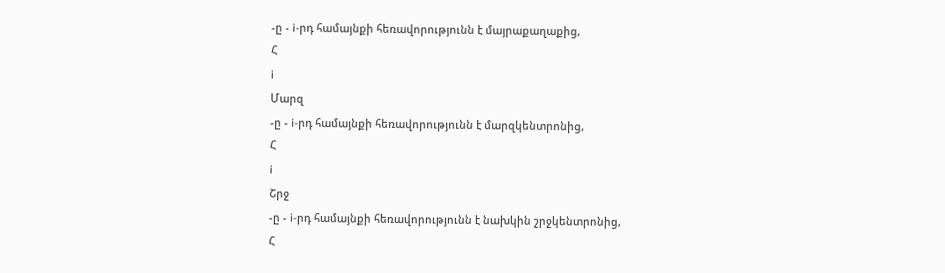-ը - i-րդ համայնքի հեռավորությունն է մայրաքաղաքից,
Հ
i
Մարզ
-ը - i-րդ համայնքի հեռավորությունն է մարզկենտրոնից,
Հ
i
Շրջ
-ը - i-րդ համայնքի հեռավորությունն է նախկին շրջկենտրոնից,
Հ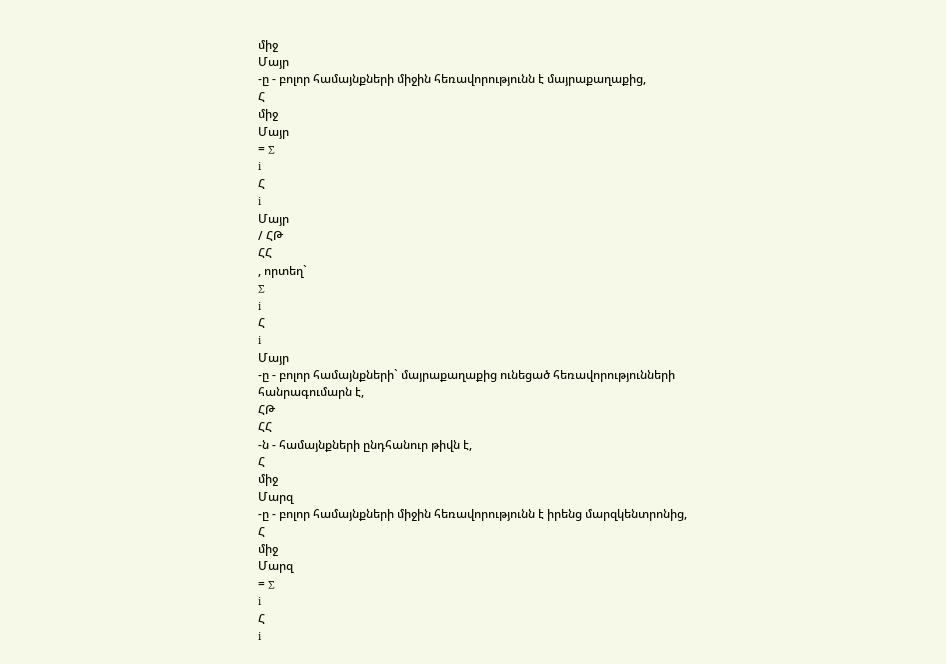միջ
Մայր
-ը - բոլոր համայնքների միջին հեռավորությունն է մայրաքաղաքից,
Հ
միջ
Մայր
= ∑
i
Հ
i
Մայր
/ ՀԹ
ՀՀ
, որտեղ`
∑
i
Հ
i
Մայր
-ը - բոլոր համայնքների` մայրաքաղաքից ունեցած հեռավորությունների
հանրագումարն է,
ՀԹ
ՀՀ
-ն - համայնքների ընդհանուր թիվն է,
Հ
միջ
Մարզ
-ը - բոլոր համայնքների միջին հեռավորությունն է իրենց մարզկենտրոնից,
Հ
միջ
Մարզ
= ∑
i
Հ
i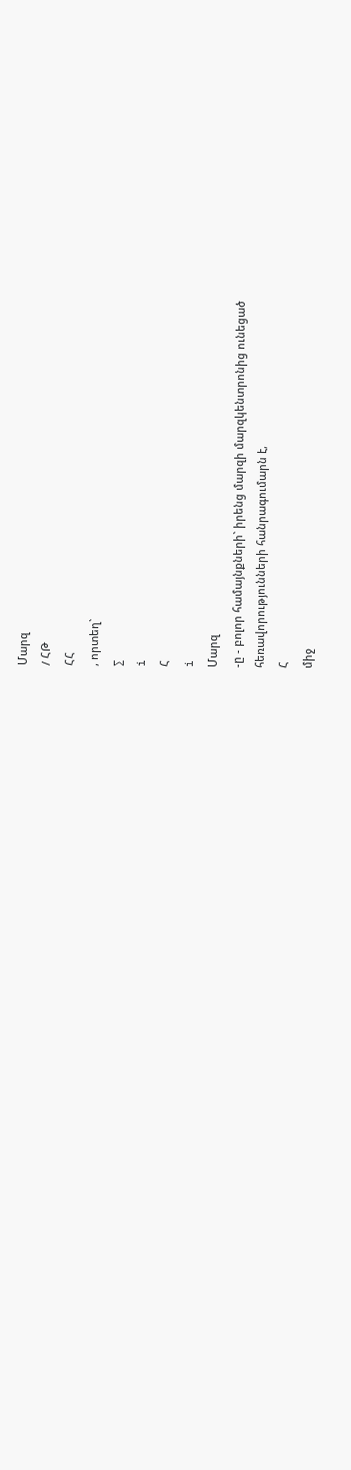Մարզ
/ ՀԹ
ՀՀ
, որտեղ`
∑
i
Հ
i
Մարզ
-ը - բոլոր համայնքների` իրենց մարզի մարզկենտրոնից ունեցած
հեռավորությունների հանրագումարն է,
Հ
միջ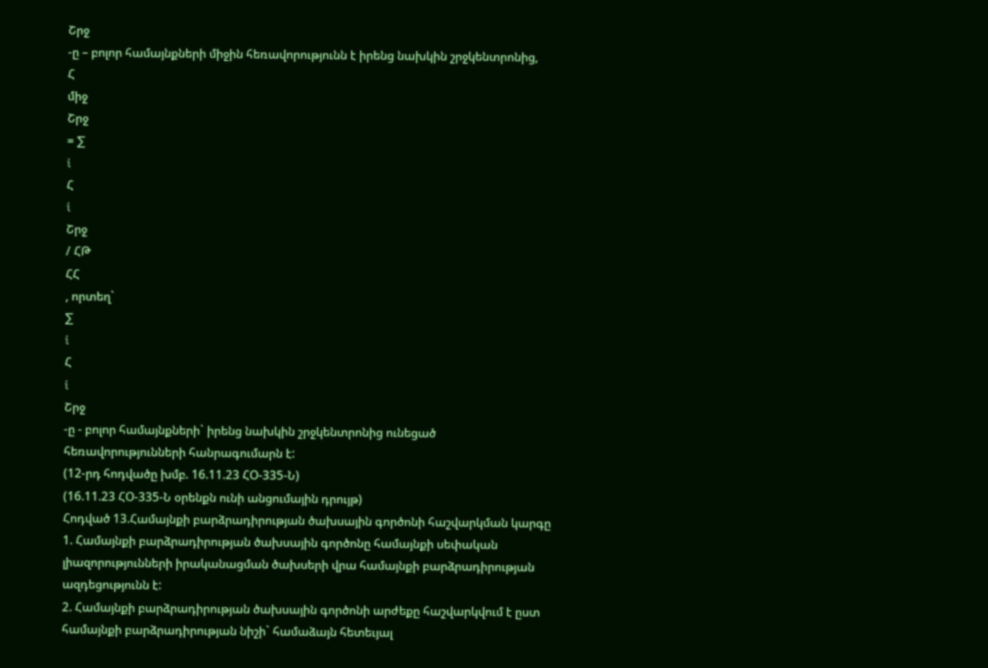Շրջ
-ը – բոլոր համայնքների միջին հեռավորությունն է իրենց նախկին շրջկենտրոնից,
Հ
միջ
Շրջ
= ∑
i
Հ
i
Շրջ
/ ՀԹ
ՀՀ
, որտեղ`
∑
i
Հ
i
Շրջ
-ը - բոլոր համայնքների` իրենց նախկին շրջկենտրոնից ունեցած
հեռավորությունների հանրագումարն է:
(12-րդ հոդվածը խմբ. 16.11.23 ՀՕ-335-Ն)
(16.11.23 ՀՕ-335-Ն օրենքն ունի անցումային դրույթ)
Հոդված 13.Համայնքի բարձրադիրության ծախսային գործոնի հաշվարկման կարգը
1. Համայնքի բարձրադիրության ծախսային գործոնը համայնքի սեփական
լիազորությունների իրականացման ծախսերի վրա համայնքի բարձրադիրության
ազդեցությունն է:
2. Համայնքի բարձրադիրության ծախսային գործոնի արժեքը հաշվարկվում է ըստ
համայնքի բարձրադիրության նիշի` համաձայն հետեւյալ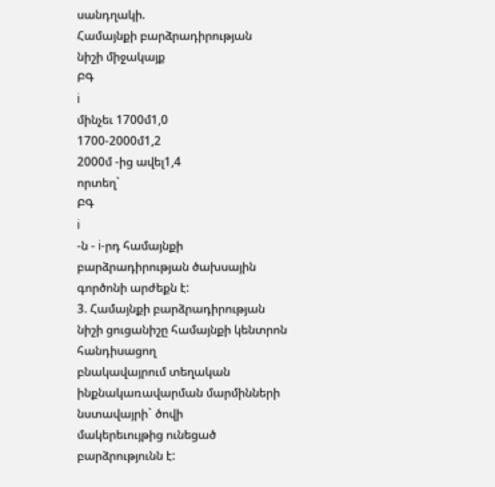սանդղակի.
Համայնքի բարձրադիրության
նիշի միջակայք
ԲԳ
i
մինչեւ 1700մ1,0
1700-2000մ1,2
2000մ -ից ավել1,4
որտեղ`
ԲԳ
i
-ն - i-րդ համայնքի բարձրադիրության ծախսային գործոնի արժեքն է:
3. Համայնքի բարձրադիրության նիշի ցուցանիշը համայնքի կենտրոն հանդիսացող
բնակավայրում տեղական ինքնակառավարման մարմինների նստավայրի` ծովի
մակերեւույթից ունեցած բարձրությունն է: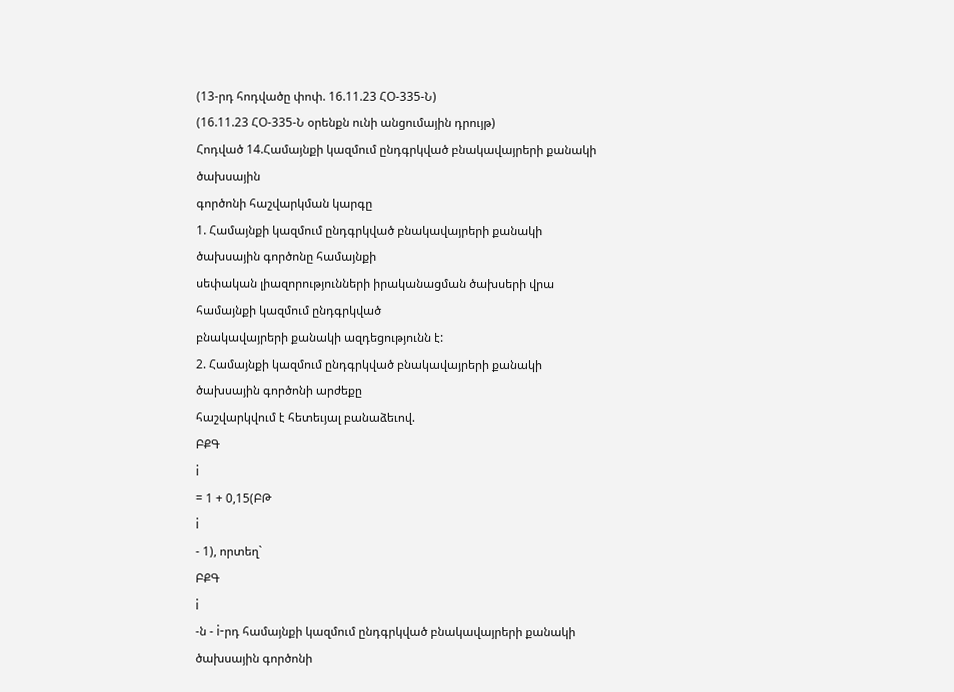(13-րդ հոդվածը փոփ. 16.11.23 ՀՕ-335-Ն)
(16.11.23 ՀՕ-335-Ն օրենքն ունի անցումային դրույթ)
Հոդված 14.Համայնքի կազմում ընդգրկված բնակավայրերի քանակի ծախսային
գործոնի հաշվարկման կարգը
1. Համայնքի կազմում ընդգրկված բնակավայրերի քանակի ծախսային գործոնը համայնքի
սեփական լիազորությունների իրականացման ծախսերի վրա համայնքի կազմում ընդգրկված
բնակավայրերի քանակի ազդեցությունն է:
2. Համայնքի կազմում ընդգրկված բնակավայրերի քանակի ծախսային գործոնի արժեքը
հաշվարկվում է հետեւյալ բանաձեւով.
ԲՔԳ
i
= 1 + 0,15(ԲԹ
i
- 1), որտեղ`
ԲՔԳ
i
-ն - i-րդ համայնքի կազմում ընդգրկված բնակավայրերի քանակի ծախսային գործոնի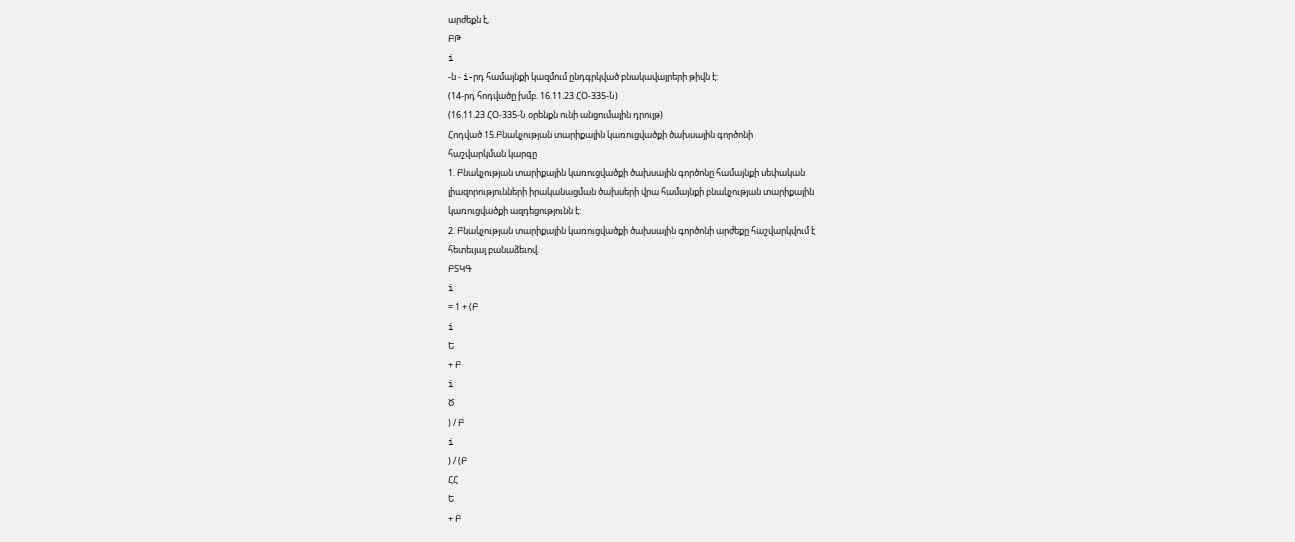արժեքն է,
ԲԹ
i
-ն - i-րդ համայնքի կազմում ընդգրկված բնակավայրերի թիվն է:
(14-րդ հոդվածը խմբ. 16.11.23 ՀՕ-335-Ն)
(16.11.23 ՀՕ-335-Ն օրենքն ունի անցումային դրույթ)
Հոդված 15.Բնակչության տարիքային կառուցվածքի ծախսային գործոնի
հաշվարկման կարգը
1. Բնակչության տարիքային կառուցվածքի ծախսային գործոնը համայնքի սեփական
լիազորությունների իրականացման ծախսերի վրա համայնքի բնակչության տարիքային
կառուցվածքի ազդեցությունն է:
2. Բնակչության տարիքային կառուցվածքի ծախսային գործոնի արժեքը հաշվարկվում է
հետեւյալ բանաձեւով.
ԲՏԿԳ
i
= 1 + (Բ
i
Ե
+ Բ
i
Ծ
) / Բ
i
) / (Բ
ՀՀ
Ե
+ Բ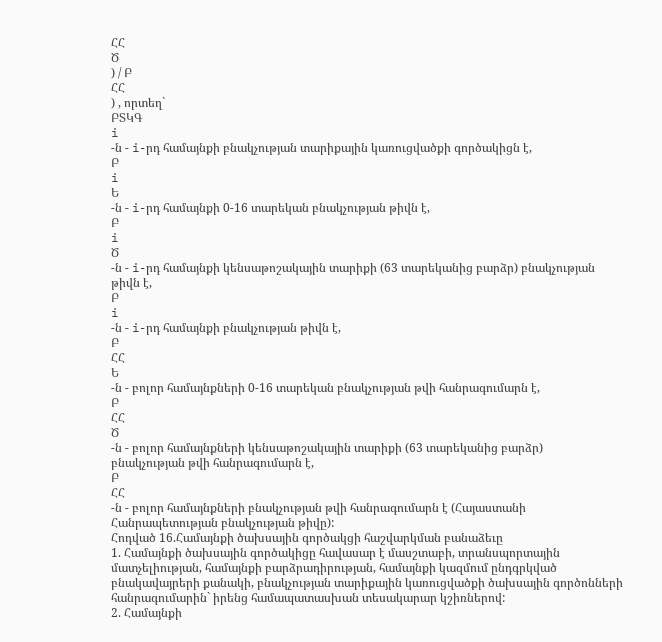ՀՀ
Ծ
) / Բ
ՀՀ
) , որտեղ`
ԲՏԿԳ
i
-ն - i-րդ համայնքի բնակչության տարիքային կառուցվածքի գործակիցն է,
Բ
i
Ե
-ն - i-րդ համայնքի 0-16 տարեկան բնակչության թիվն է,
Բ
i
Ծ
-ն - i-րդ համայնքի կենսաթոշակային տարիքի (63 տարեկանից բարձր) բնակչության
թիվն է,
Բ
i
-ն - i-րդ համայնքի բնակչության թիվն է,
Բ
ՀՀ
Ե
-ն - բոլոր համայնքների 0-16 տարեկան բնակչության թվի հանրագումարն է,
Բ
ՀՀ
Ծ
-ն - բոլոր համայնքների կենսաթոշակային տարիքի (63 տարեկանից բարձր)
բնակչության թվի հանրագումարն է,
Բ
ՀՀ
-ն - բոլոր համայնքների բնակչության թվի հանրագումարն է (Հայաստանի
Հանրապետության բնակչության թիվը):
Հոդված 16.Համայնքի ծախսային գործակցի հաշվարկման բանաձեւը
1. Համայնքի ծախսային գործակիցը հավասար է մասշտաբի, տրանսպորտային
մատչելիության, համայնքի բարձրադիրության, համայնքի կազմում ընդգրկված
բնակավայրերի քանակի, բնակչության տարիքային կառուցվածքի ծախսային գործոնների
հանրագումարին` իրենց համապատասխան տեսակարար կշիռներով:
2. Համայնքի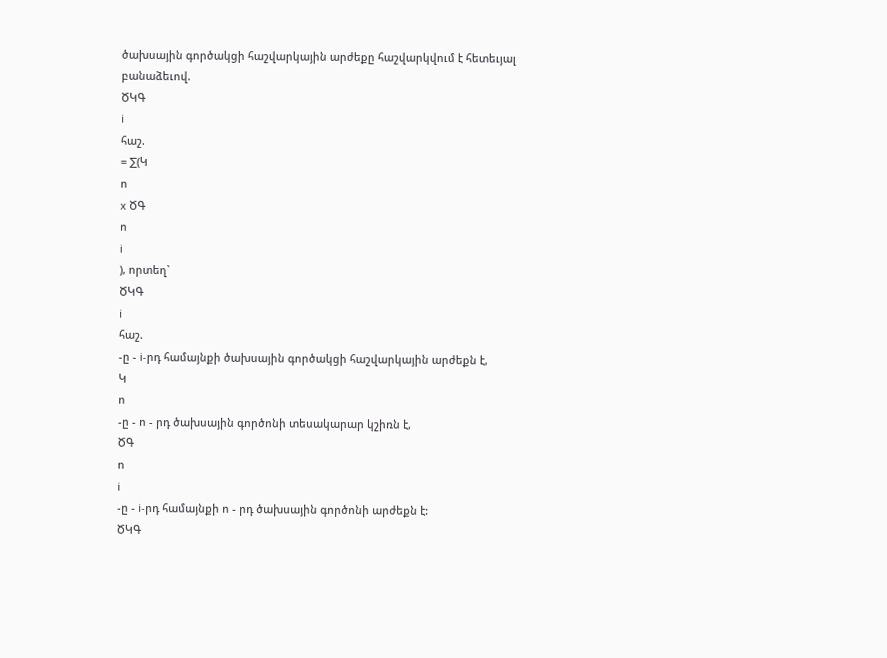ծախսային գործակցի հաշվարկային արժեքը հաշվարկվում է հետեւյալ
բանաձեւով.
ԾԿԳ
i
հաշ.
= ∑(Կ
ո
x ԾԳ
ո
i
), որտեղ`
ԾԿԳ
i
հաշ.
-ը - i-րդ համայնքի ծախսային գործակցի հաշվարկային արժեքն է,
Կ
ո
-ը - ո - րդ ծախսային գործոնի տեսակարար կշիռն է,
ԾԳ
ո
i
-ը - i-րդ համայնքի ո - րդ ծախսային գործոնի արժեքն է:
ԾԿԳ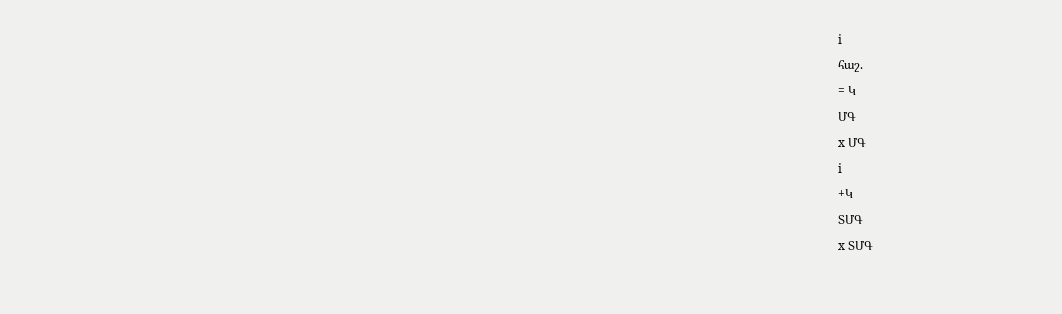i
հաշ.
= Կ
ՄԳ
x ՄԳ
i
+Կ
ՏՄԳ
x ՏՄԳ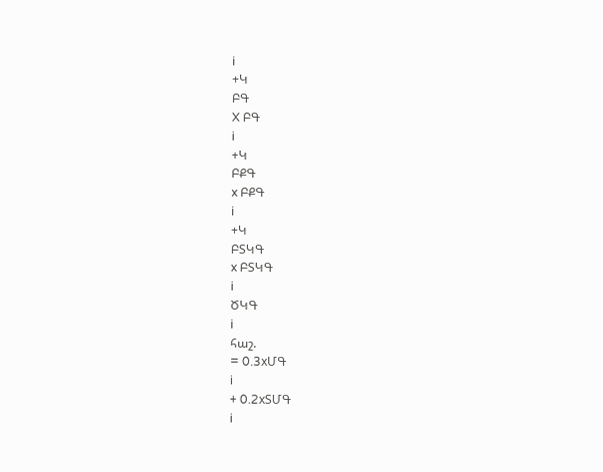i
+Կ
ԲԳ
X ԲԳ
i
+Կ
ԲՔԳ
x ԲՔԳ
i
+Կ
ԲՏԿԳ
x ԲՏԿԳ
i
ԾԿԳ
i
հաշ.
= 0.3xՄԳ
i
+ 0.2xՏՄԳ
i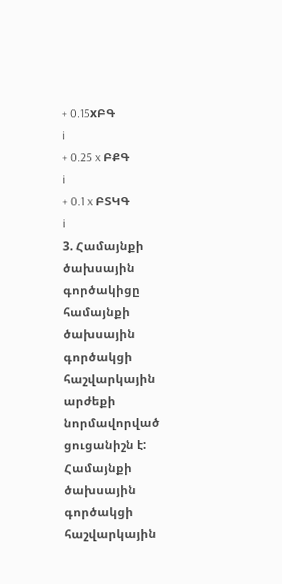+ 0.15xԲԳ
i
+ 0.25 x ԲՔԳ
i
+ 0.1 x ԲՏԿԳ
i
3. Համայնքի ծախսային գործակիցը համայնքի ծախսային գործակցի հաշվարկային
արժեքի նորմավորված ցուցանիշն է: Համայնքի ծախսային գործակցի հաշվարկային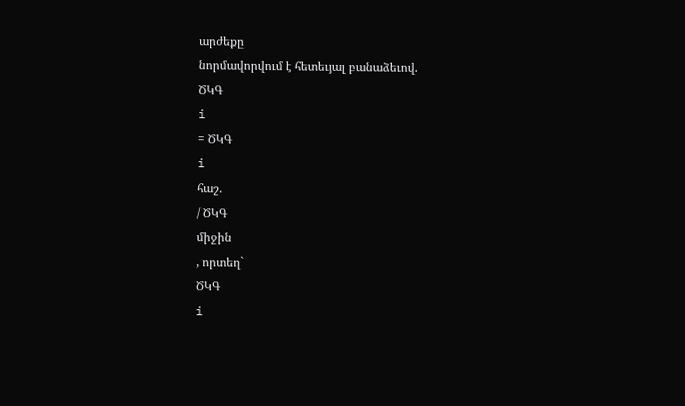արժեքը
նորմավորվում է հետեւյալ բանաձեւով.
ԾԿԳ
i
= ԾԿԳ
i
հաշ.
/ ԾԿԳ
միջին
, որտեղ`
ԾԿԳ
i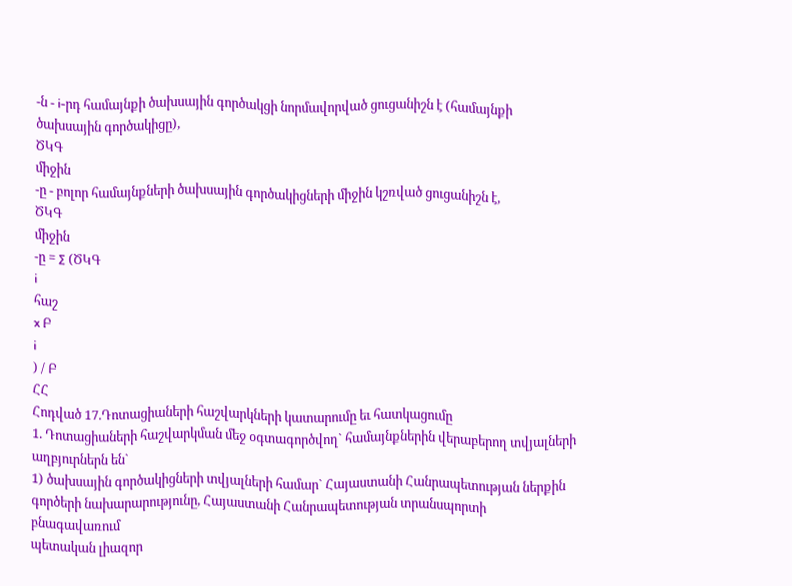-ն - i-րդ համայնքի ծախսային գործակցի նորմավորված ցուցանիշն է (համայնքի
ծախսային գործակիցը),
ԾԿԳ
միջին
-ը - բոլոր համայնքների ծախսային գործակիցների միջին կշռված ցուցանիշն է,
ԾԿԳ
միջին
-ը = ∑ (ԾԿԳ
i
հաշ
x Բ
i
) / Բ
ՀՀ
Հոդված 17.Դոտացիաների հաշվարկների կատարումը եւ հատկացումը
1. Դոտացիաների հաշվարկման մեջ օգտագործվող` համայնքներին վերաբերող տվյալների
աղբյուրներն են`
1) ծախսային գործակիցների տվյալների համար` Հայաստանի Հանրապետության ներքին
գործերի նախարարությունը, Հայաստանի Հանրապետության տրանսպորտի բնագավառում
պետական լիազոր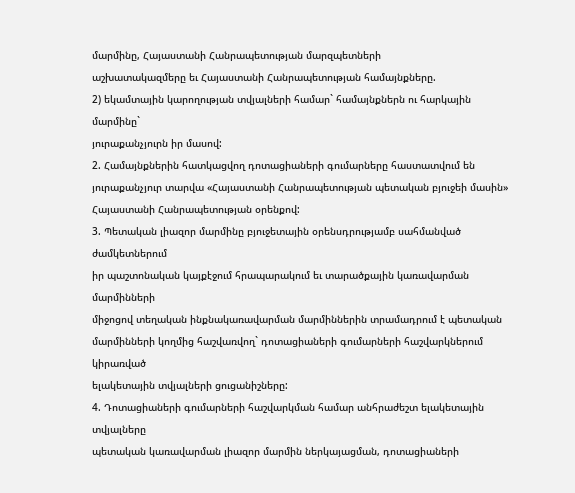մարմինը, Հայաստանի Հանրապետության մարզպետների
աշխատակազմերը եւ Հայաստանի Հանրապետության համայնքները.
2) եկամտային կարողության տվյալների համար` համայնքներն ու հարկային մարմինը`
յուրաքանչյուրն իր մասով:
2. Համայնքներին հատկացվող դոտացիաների գումարները հաստատվում են
յուրաքանչյուր տարվա «Հայաստանի Հանրապետության պետական բյուջեի մասին»
Հայաստանի Հանրապետության օրենքով:
3. Պետական լիազոր մարմինը բյուջետային օրենսդրությամբ սահմանված ժամկետներում
իր պաշտոնական կայքէջում հրապարակում եւ տարածքային կառավարման մարմինների
միջոցով տեղական ինքնակառավարման մարմիններին տրամադրում է պետական
մարմինների կողմից հաշվառվող` դոտացիաների գումարների հաշվարկներում կիրառված
ելակետային տվյալների ցուցանիշները:
4. Դոտացիաների գումարների հաշվարկման համար անհրաժեշտ ելակետային տվյալները
պետական կառավարման լիազոր մարմին ներկայացման, դոտացիաների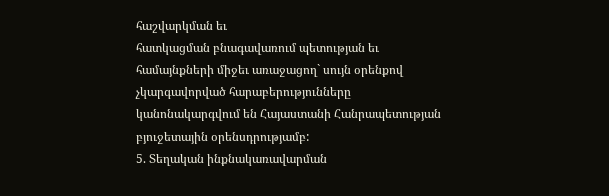հաշվարկման եւ
հատկացման բնագավառում պետության եւ համայնքների միջեւ առաջացող` սույն օրենքով
չկարգավորված հարաբերությունները կանոնակարգվում են Հայաստանի Հանրապետության
բյուջետային օրենսդրությամբ:
5. Տեղական ինքնակառավարման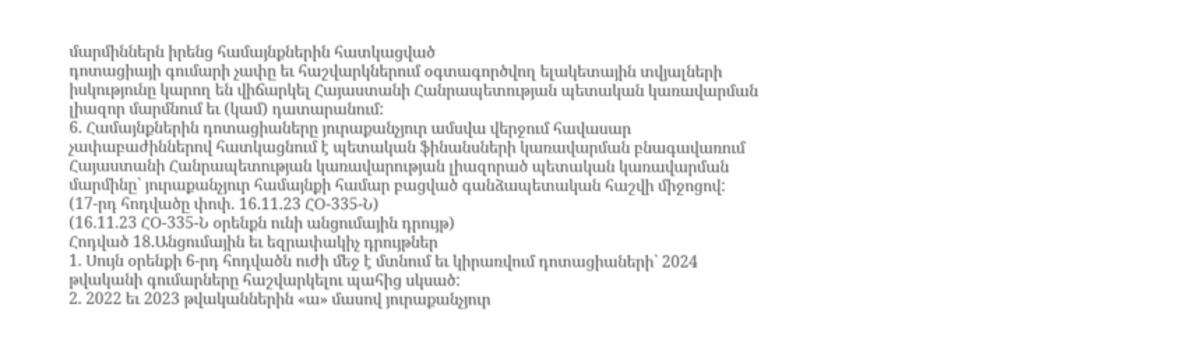մարմիններն իրենց համայնքներին հատկացված
դոտացիայի գումարի չափը եւ հաշվարկներում օգտագործվող ելակետային տվյալների
իսկությունը կարող են վիճարկել Հայաստանի Հանրապետության պետական կառավարման
լիազոր մարմնում եւ (կամ) դատարանում:
6. Համայնքներին դոտացիաները յուրաքանչյուր ամսվա վերջում հավասար
չափաբաժիններով հատկացնում է պետական ֆինանսների կառավարման բնագավառում
Հայաստանի Հանրապետության կառավարության լիազորած պետական կառավարման
մարմինը` յուրաքանչյուր համայնքի համար բացված գանձապետական հաշվի միջոցով:
(17-րդ հոդվածը փոփ. 16.11.23 ՀՕ-335-Ն)
(16.11.23 ՀՕ-335-Ն օրենքն ունի անցումային դրույթ)
Հոդված 18.Անցումային եւ եզրափակիչ դրույթներ
1. Սույն օրենքի 6-րդ հոդվածն ուժի մեջ է մտնում եւ կիրառվում դոտացիաների` 2024
թվականի գումարները հաշվարկելու պահից սկսած:
2. 2022 եւ 2023 թվականներին «ա» մասով յուրաքանչյուր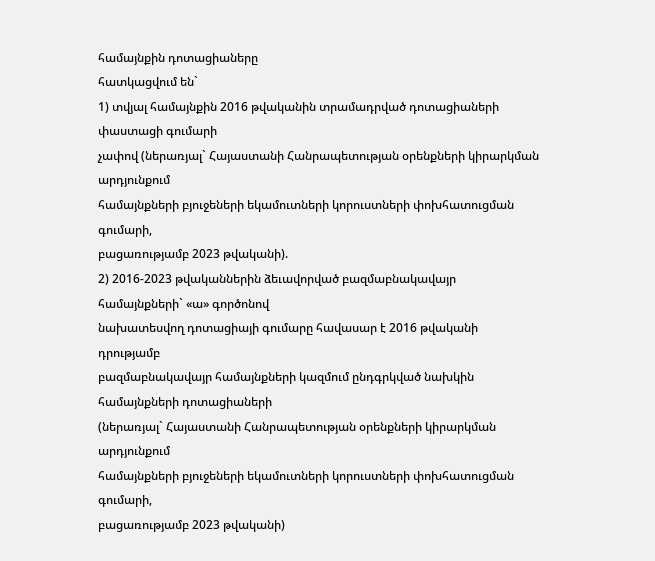համայնքին դոտացիաները
հատկացվում են`
1) տվյալ համայնքին 2016 թվականին տրամադրված դոտացիաների փաստացի գումարի
չափով (ներառյալ` Հայաստանի Հանրապետության օրենքների կիրարկման արդյունքում
համայնքների բյուջեների եկամուտների կորուստների փոխհատուցման գումարի,
բացառությամբ 2023 թվականի).
2) 2016-2023 թվականներին ձեւավորված բազմաբնակավայր համայնքների` «ա» գործոնով
նախատեսվող դոտացիայի գումարը հավասար է 2016 թվականի դրությամբ
բազմաբնակավայր համայնքների կազմում ընդգրկված նախկին համայնքների դոտացիաների
(ներառյալ` Հայաստանի Հանրապետության օրենքների կիրարկման արդյունքում
համայնքների բյուջեների եկամուտների կորուստների փոխհատուցման գումարի,
բացառությամբ 2023 թվականի)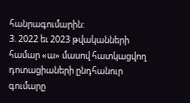հանրագումարին:
3. 2022 եւ 2023 թվականների համար «ա» մասով հատկացվող դոտացիաների ընդհանուր
գումարը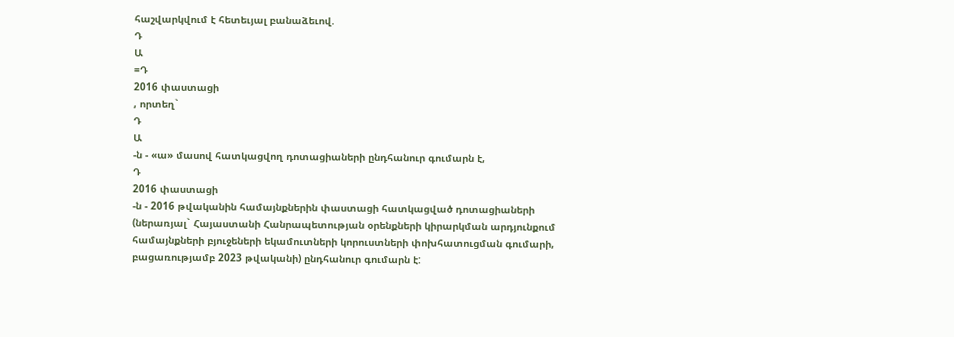հաշվարկվում է հետեւյալ բանաձեւով.
Դ
Ա
=Դ
2016 փաստացի
, որտեղ`
Դ
Ա
-ն - «ա» մասով հատկացվող դոտացիաների ընդհանուր գումարն է,
Դ
2016 փաստացի
-ն - 2016 թվականին համայնքներին փաստացի հատկացված դոտացիաների
(ներառյալ` Հայաստանի Հանրապետության օրենքների կիրարկման արդյունքում
համայնքների բյուջեների եկամուտների կորուստների փոխհատուցման գումարի,
բացառությամբ 2023 թվականի) ընդհանուր գումարն է: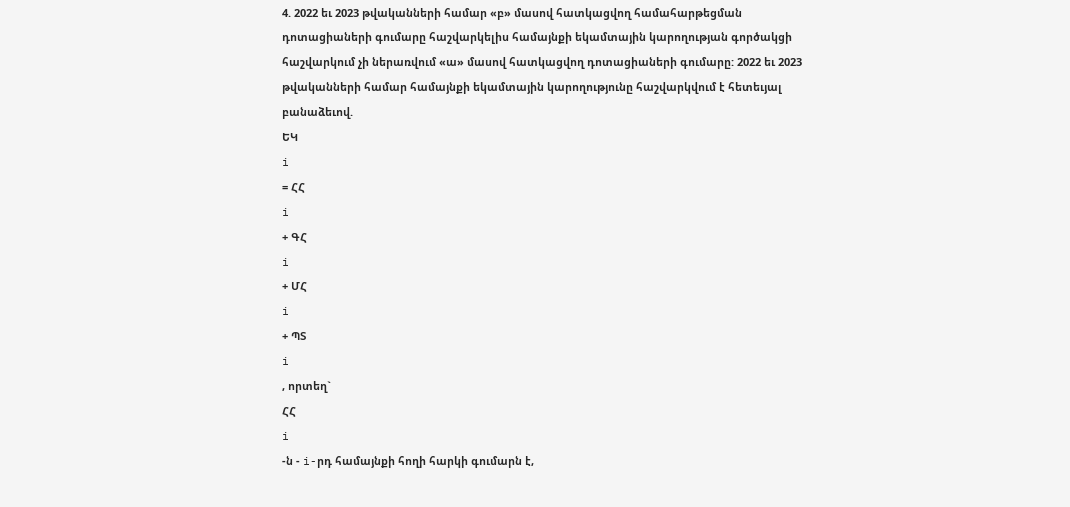4. 2022 եւ 2023 թվականների համար «բ» մասով հատկացվող համահարթեցման
դոտացիաների գումարը հաշվարկելիս համայնքի եկամտային կարողության գործակցի
հաշվարկում չի ներառվում «ա» մասով հատկացվող դոտացիաների գումարը: 2022 եւ 2023
թվականների համար համայնքի եկամտային կարողությունը հաշվարկվում է հետեւյալ
բանաձեւով.
ԵԿ
i
= ՀՀ
i
+ ԳՀ
i
+ ՄՀ
i
+ ՊՏ
i
, որտեղ`
ՀՀ
i
-ն - i-րդ համայնքի հողի հարկի գումարն է,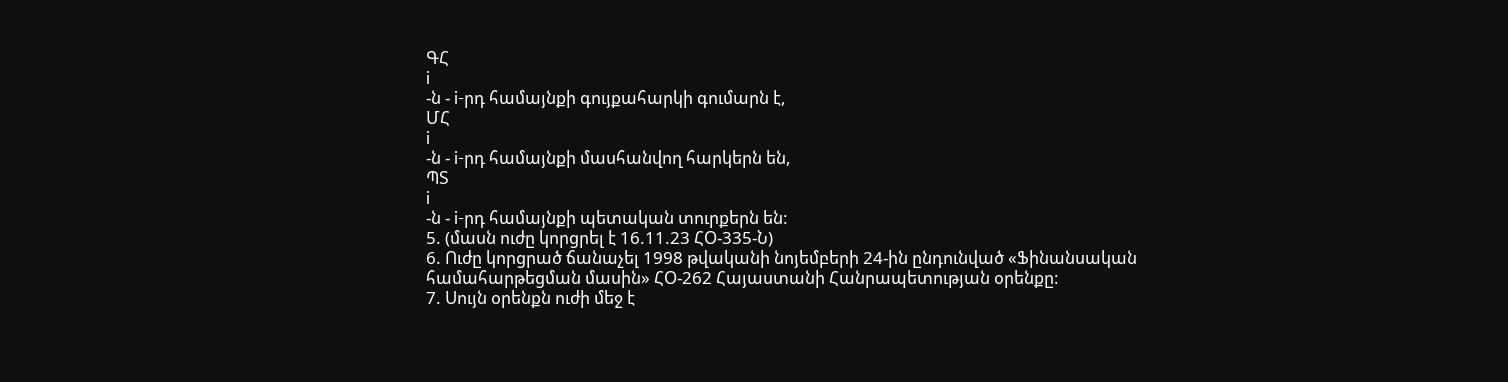ԳՀ
i
-ն - i-րդ համայնքի գույքահարկի գումարն է,
ՄՀ
i
-ն - i-րդ համայնքի մասհանվող հարկերն են,
ՊՏ
i
-ն - i-րդ համայնքի պետական տուրքերն են:
5. (մասն ուժը կորցրել է 16.11.23 ՀՕ-335-Ն)
6. Ուժը կորցրած ճանաչել 1998 թվականի նոյեմբերի 24-ին ընդունված «Ֆինանսական
համահարթեցման մասին» ՀՕ-262 Հայաստանի Հանրապետության օրենքը:
7. Սույն օրենքն ուժի մեջ է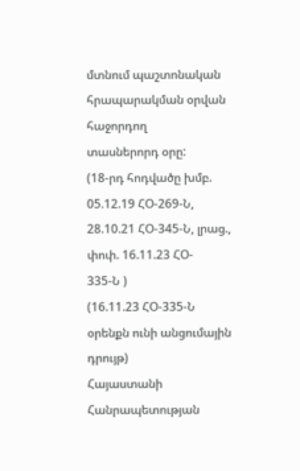մտնում պաշտոնական հրապարակման օրվան հաջորդող
տասներորդ օրը:
(18-րդ հոդվածը խմբ. 05.12.19 ՀՕ-269-Ն, 28.10.21 ՀՕ-345-Ն, լրաց., փոփ. 16.11.23 ՀՕ-
335-Ն )
(16.11.23 ՀՕ-335-Ն օրենքն ունի անցումային դրույթ)
Հայաստանի Հանրապետության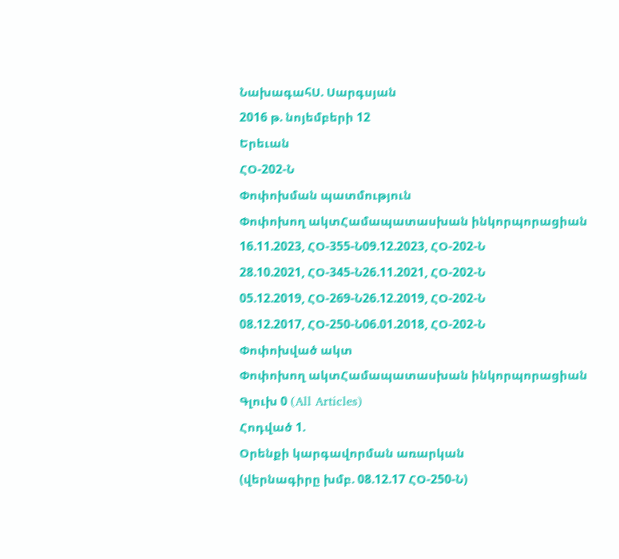ՆախագահՍ. Սարգսյան
2016 թ. նոյեմբերի 12
Երեւան
ՀՕ-202-Ն
Փոփոխման պատմություն
Փոփոխող ակտՀամապատասխան ինկորպորացիան
16.11.2023, ՀՕ-355-Ն09.12.2023, ՀՕ-202-Ն
28.10.2021, ՀՕ-345-Ն26.11.2021, ՀՕ-202-Ն
05.12.2019, ՀՕ-269-Ն26.12.2019, ՀՕ-202-Ն
08.12.2017, ՀՕ-250-Ն06.01.2018, ՀՕ-202-Ն
Փոփոխված ակտ
Փոփոխող ակտՀամապատասխան ինկորպորացիան
Գլուխ 0 (All Articles)
Հոդված 1.
Օրենքի կարգավորման առարկան
(վերնագիրը խմբ. 08.12.17 ՀՕ-250-Ն)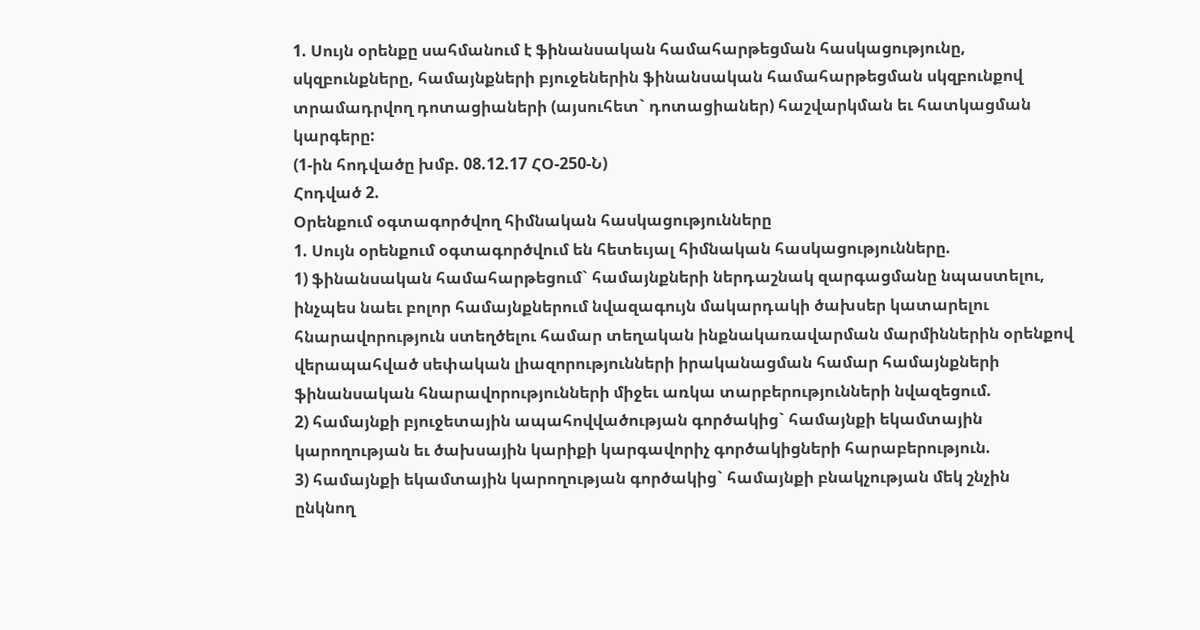1. Սույն օրենքը սահմանում է ֆինանսական համահարթեցման հասկացությունը,
սկզբունքները, համայնքների բյուջեներին ֆինանսական համահարթեցման սկզբունքով
տրամադրվող դոտացիաների (այսուհետ` դոտացիաներ) հաշվարկման եւ հատկացման
կարգերը:
(1-ին հոդվածը խմբ. 08.12.17 ՀՕ-250-Ն)
Հոդված 2.
Օրենքում օգտագործվող հիմնական հասկացությունները
1. Սույն օրենքում օգտագործվում են հետեւյալ հիմնական հասկացությունները.
1) ֆինանսական համահարթեցում` համայնքների ներդաշնակ զարգացմանը նպաստելու,
ինչպես նաեւ բոլոր համայնքներում նվազագույն մակարդակի ծախսեր կատարելու
հնարավորություն ստեղծելու համար տեղական ինքնակառավարման մարմիններին օրենքով
վերապահված սեփական լիազորությունների իրականացման համար համայնքների
ֆինանսական հնարավորությունների միջեւ առկա տարբերությունների նվազեցում.
2) համայնքի բյուջետային ապահովվածության գործակից` համայնքի եկամտային
կարողության եւ ծախսային կարիքի կարգավորիչ գործակիցների հարաբերություն.
3) համայնքի եկամտային կարողության գործակից` համայնքի բնակչության մեկ շնչին
ընկնող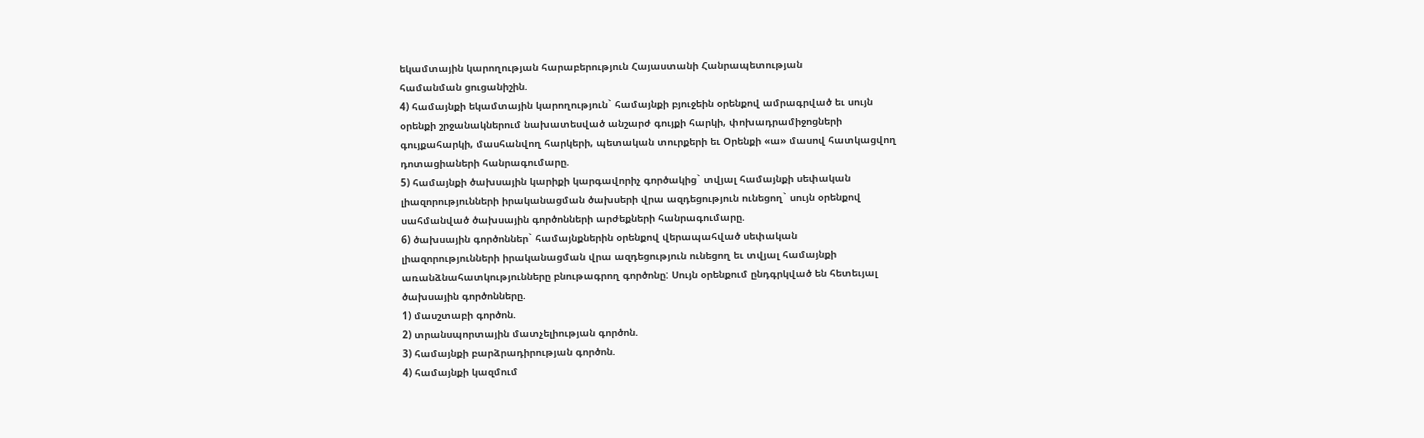եկամտային կարողության հարաբերություն Հայաստանի Հանրապետության
համանման ցուցանիշին.
4) համայնքի եկամտային կարողություն` համայնքի բյուջեին օրենքով ամրագրված եւ սույն
օրենքի շրջանակներում նախատեսված անշարժ գույքի հարկի, փոխադրամիջոցների
գույքահարկի, մասհանվող հարկերի, պետական տուրքերի եւ Օրենքի «ա» մասով հատկացվող
դոտացիաների հանրագումարը.
5) համայնքի ծախսային կարիքի կարգավորիչ գործակից` տվյալ համայնքի սեփական
լիազորությունների իրականացման ծախսերի վրա ազդեցություն ունեցող` սույն օրենքով
սահմանված ծախսային գործոնների արժեքների հանրագումարը.
6) ծախսային գործոններ` համայնքներին օրենքով վերապահված սեփական
լիազորությունների իրականացման վրա ազդեցություն ունեցող եւ տվյալ համայնքի
առանձնահատկությունները բնութագրող գործոնը: Սույն օրենքում ընդգրկված են հետեւյալ
ծախսային գործոնները.
1) մասշտաբի գործոն.
2) տրանսպորտային մատչելիության գործոն.
3) համայնքի բարձրադիրության գործոն.
4) համայնքի կազմում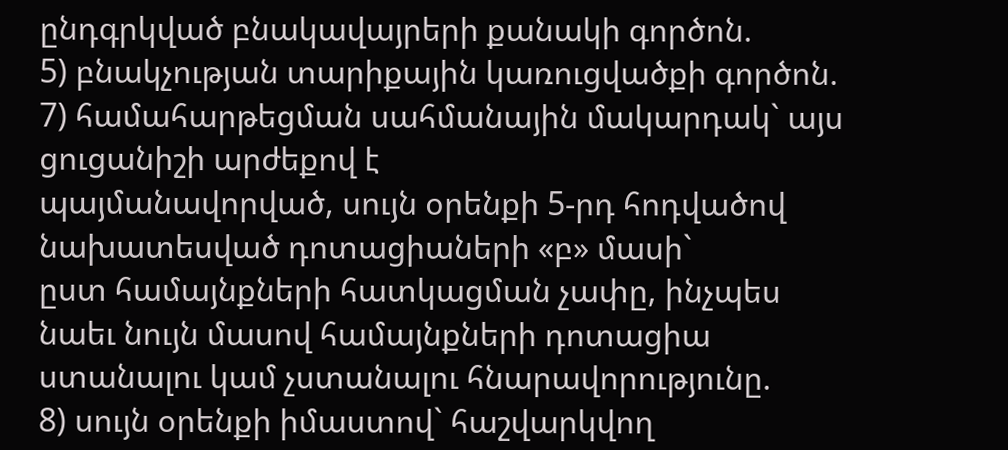ընդգրկված բնակավայրերի քանակի գործոն.
5) բնակչության տարիքային կառուցվածքի գործոն.
7) համահարթեցման սահմանային մակարդակ` այս ցուցանիշի արժեքով է
պայմանավորված, սույն օրենքի 5-րդ հոդվածով նախատեսված դոտացիաների «բ» մասի`
ըստ համայնքների հատկացման չափը, ինչպես նաեւ նույն մասով համայնքների դոտացիա
ստանալու կամ չստանալու հնարավորությունը.
8) սույն օրենքի իմաստով` հաշվարկվող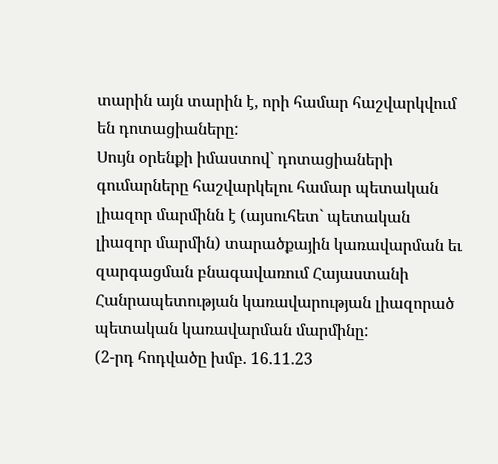տարին այն տարին է, որի համար հաշվարկվում
են դոտացիաները:
Սույն օրենքի իմաստով` դոտացիաների գումարները հաշվարկելու համար պետական
լիազոր մարմինն է (այսուհետ` պետական լիազոր մարմին) տարածքային կառավարման եւ
զարգացման բնագավառում Հայաստանի Հանրապետության կառավարության լիազորած
պետական կառավարման մարմինը:
(2-րդ հոդվածը խմբ. 16.11.23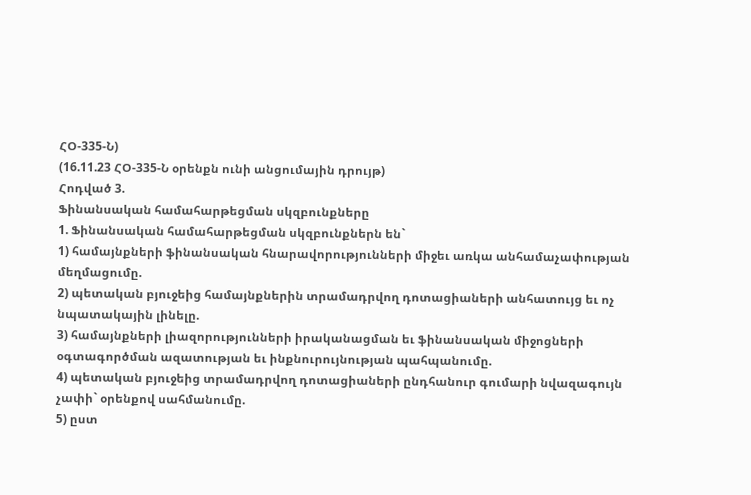ՀՕ-335-Ն)
(16.11.23 ՀՕ-335-Ն օրենքն ունի անցումային դրույթ)
Հոդված 3.
Ֆինանսական համահարթեցման սկզբունքները
1. Ֆինանսական համահարթեցման սկզբունքներն են`
1) համայնքների ֆինանսական հնարավորությունների միջեւ առկա անհամաչափության
մեղմացումը.
2) պետական բյուջեից համայնքներին տրամադրվող դոտացիաների անհատույց եւ ոչ
նպատակային լինելը.
3) համայնքների լիազորությունների իրականացման եւ ֆինանսական միջոցների
օգտագործման ազատության եւ ինքնուրույնության պահպանումը.
4) պետական բյուջեից տրամադրվող դոտացիաների ընդհանուր գումարի նվազագույն
չափի` օրենքով սահմանումը.
5) ըստ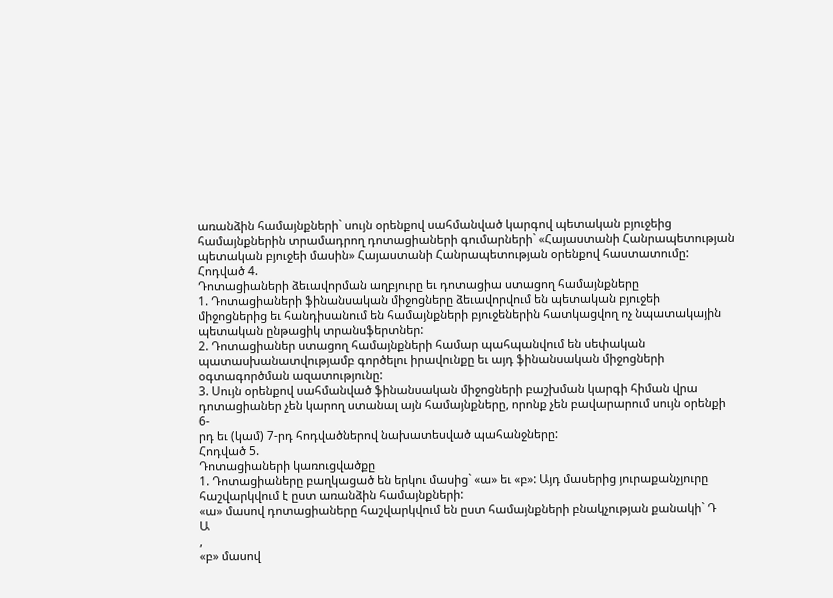առանձին համայնքների` սույն օրենքով սահմանված կարգով պետական բյուջեից
համայնքներին տրամադրող դոտացիաների գումարների` «Հայաստանի Հանրապետության
պետական բյուջեի մասին» Հայաստանի Հանրապետության օրենքով հաստատումը:
Հոդված 4.
Դոտացիաների ձեւավորման աղբյուրը եւ դոտացիա ստացող համայնքները
1. Դոտացիաների ֆինանսական միջոցները ձեւավորվում են պետական բյուջեի
միջոցներից եւ հանդիսանում են համայնքների բյուջեներին հատկացվող ոչ նպատակային
պետական ընթացիկ տրանսֆերտներ:
2. Դոտացիաներ ստացող համայնքների համար պահպանվում են սեփական
պատասխանատվությամբ գործելու իրավունքը եւ այդ ֆինանսական միջոցների
օգտագործման ազատությունը:
3. Սույն օրենքով սահմանված ֆինանսական միջոցների բաշխման կարգի հիման վրա
դոտացիաներ չեն կարող ստանալ այն համայնքները, որոնք չեն բավարարում սույն օրենքի 6-
րդ եւ (կամ) 7-րդ հոդվածներով նախատեսված պահանջները:
Հոդված 5.
Դոտացիաների կառուցվածքը
1. Դոտացիաները բաղկացած են երկու մասից` «ա» եւ «բ»: Այդ մասերից յուրաքանչյուրը
հաշվարկվում է ըստ առանձին համայնքների:
«ա» մասով դոտացիաները հաշվարկվում են ըստ համայնքների բնակչության քանակի` Դ
Ա
,
«բ» մասով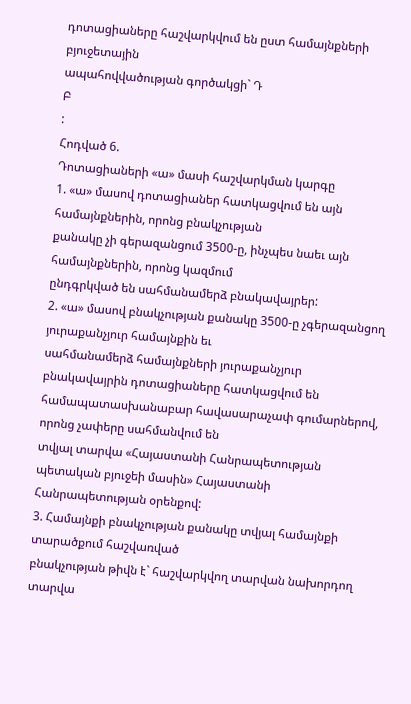դոտացիաները հաշվարկվում են ըստ համայնքների բյուջետային
ապահովվածության գործակցի` Դ
Բ
:
Հոդված 6.
Դոտացիաների «ա» մասի հաշվարկման կարգը
1. «ա» մասով դոտացիաներ հատկացվում են այն համայնքներին, որոնց բնակչության
քանակը չի գերազանցում 3500-ը, ինչպես նաեւ այն համայնքներին, որոնց կազմում
ընդգրկված են սահմանամերձ բնակավայրեր:
2. «ա» մասով բնակչության քանակը 3500-ը չգերազանցող յուրաքանչյուր համայնքին եւ
սահմանամերձ համայնքների յուրաքանչյուր բնակավայրին դոտացիաները հատկացվում են
համապատասխանաբար հավասարաչափ գումարներով, որոնց չափերը սահմանվում են
տվյալ տարվա «Հայաստանի Հանրապետության պետական բյուջեի մասին» Հայաստանի
Հանրապետության օրենքով:
3. Համայնքի բնակչության քանակը տվյալ համայնքի տարածքում հաշվառված
բնակչության թիվն է` հաշվարկվող տարվան նախորդող տարվա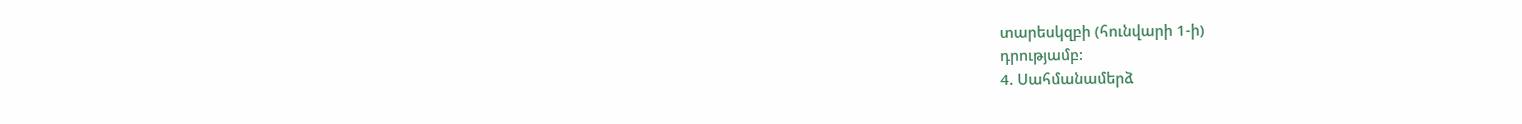տարեսկզբի (հունվարի 1-ի)
դրությամբ:
4. Սահմանամերձ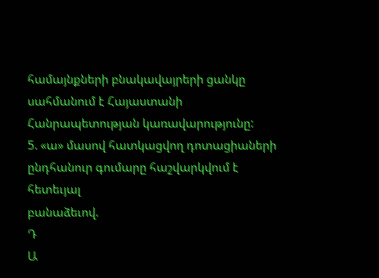համայնքների բնակավայրերի ցանկը սահմանում է Հայաստանի
Հանրապետության կառավարությունը:
5. «ա» մասով հատկացվող դոտացիաների ընդհանուր գումարը հաշվարկվում է հետեւյալ
բանաձեւով.
Դ
Ա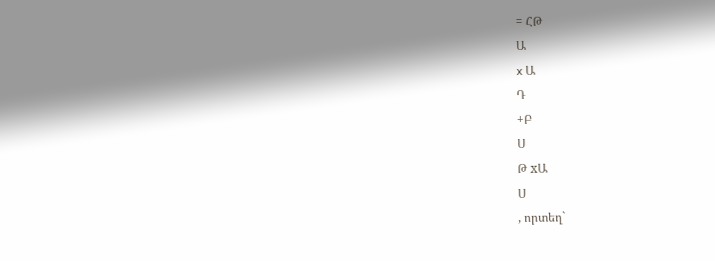= ՀԹ
Ա
x Ա
Դ
+Բ
Ս
Թ xԱ
Ս
, որտեղ`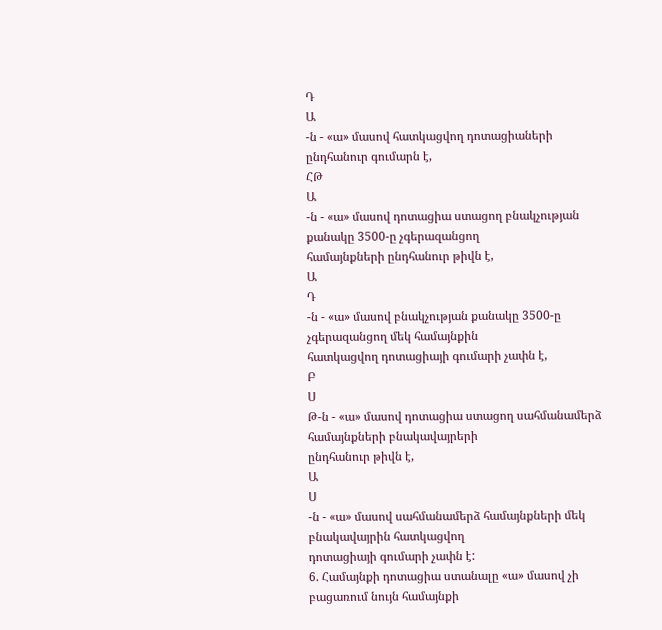Դ
Ա
-ն - «ա» մասով հատկացվող դոտացիաների ընդհանուր գումարն է,
ՀԹ
Ա
-ն - «ա» մասով դոտացիա ստացող բնակչության քանակը 3500-ը չգերազանցող
համայնքների ընդհանուր թիվն է,
Ա
Դ
-ն - «ա» մասով բնակչության քանակը 3500-ը չգերազանցող մեկ համայնքին
հատկացվող դոտացիայի գումարի չափն է,
Բ
Ս
Թ-ն - «ա» մասով դոտացիա ստացող սահմանամերձ համայնքների բնակավայրերի
ընդհանուր թիվն է,
Ա
Ս
-ն - «ա» մասով սահմանամերձ համայնքների մեկ բնակավայրին հատկացվող
դոտացիայի գումարի չափն է:
6. Համայնքի դոտացիա ստանալը «ա» մասով չի բացառում նույն համայնքի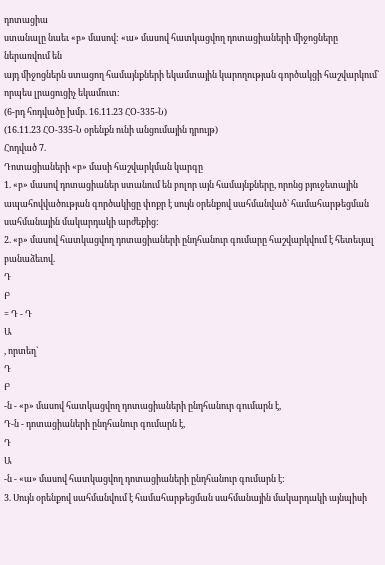դոտացիա
ստանալը նաեւ «բ» մասով: «ա» մասով հատկացվող դոտացիաների միջոցները ներառվում են
այդ միջոցներն ստացող համայնքների եկամտային կարողության գործակցի հաշվարկում`
որպես լրացուցիչ եկամուտ:
(6-րդ հոդվածը խմբ. 16.11.23 ՀՕ-335-Ն)
(16.11.23 ՀՕ-335-Ն օրենքն ունի անցումային դրույթ)
Հոդված 7.
Դոտացիաների «բ» մասի հաշվարկման կարգը
1. «բ» մասով դոտացիաներ ստանում են բոլոր այն համայնքները, որոնց բյուջետային
ապահովվածության գործակիցը փոքր է սույն օրենքով սահմանված` համահարթեցման
սահմանային մակարդակի արժեքից:
2. «բ» մասով հատկացվող դոտացիաների ընդհանուր գումարը հաշվարկվում է հետեւյալ
բանաձեւով.
Դ
Բ
= Դ - Դ
Ա
, որտեղ`
Դ
Բ
-ն - «բ» մասով հատկացվող դոտացիաների ընդհանուր գումարն է,
Դ-ն - դոտացիաների ընդհանուր գումարն է,
Դ
Ա
-ն - «ա» մասով հատկացվող դոտացիաների ընդհանուր գումարն է:
3. Սույն օրենքով սահմանվում է համահարթեցման սահմանային մակարդակի այնպիսի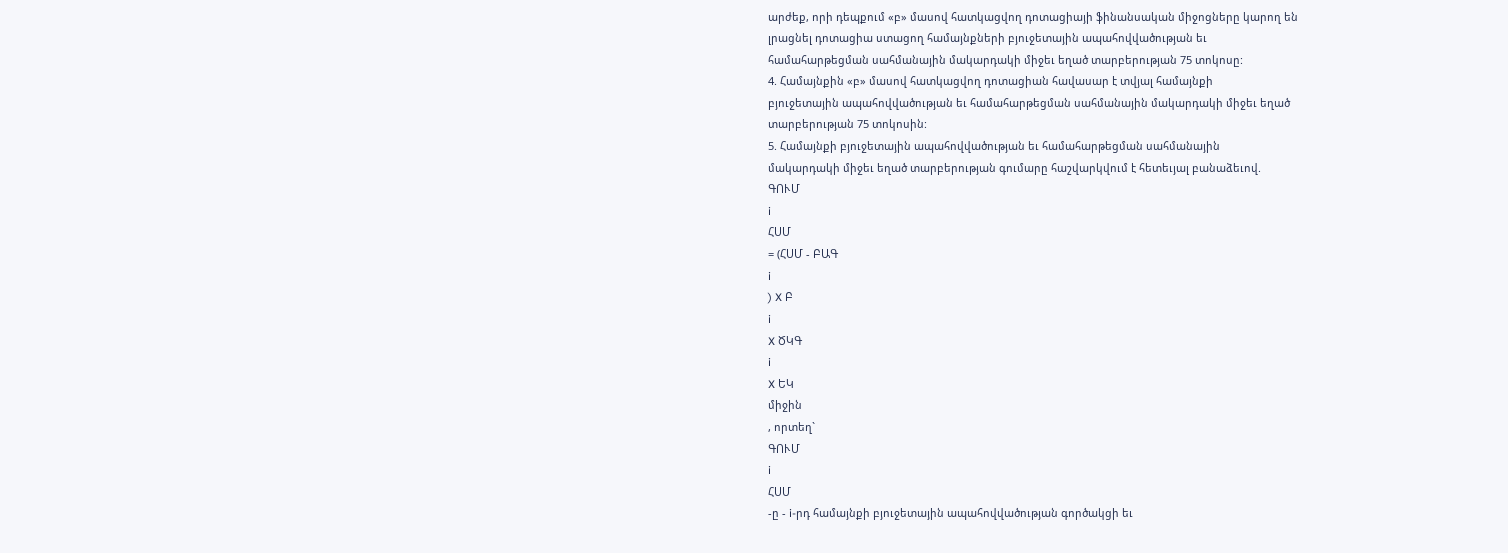արժեք, որի դեպքում «բ» մասով հատկացվող դոտացիայի ֆինանսական միջոցները կարող են
լրացնել դոտացիա ստացող համայնքների բյուջետային ապահովվածության եւ
համահարթեցման սահմանային մակարդակի միջեւ եղած տարբերության 75 տոկոսը:
4. Համայնքին «բ» մասով հատկացվող դոտացիան հավասար է տվյալ համայնքի
բյուջետային ապահովվածության եւ համահարթեցման սահմանային մակարդակի միջեւ եղած
տարբերության 75 տոկոսին:
5. Համայնքի բյուջետային ապահովվածության եւ համահարթեցման սահմանային
մակարդակի միջեւ եղած տարբերության գումարը հաշվարկվում է հետեւյալ բանաձեւով.
ԳՈՒՄ
i
ՀՍՄ
= (ՀՍՄ - ԲԱԳ
i
) X Բ
i
X ԾԿԳ
i
X ԵԿ
միջին
, որտեղ`
ԳՈՒՄ
i
ՀՍՄ
-ը - i-րդ համայնքի բյուջետային ապահովվածության գործակցի եւ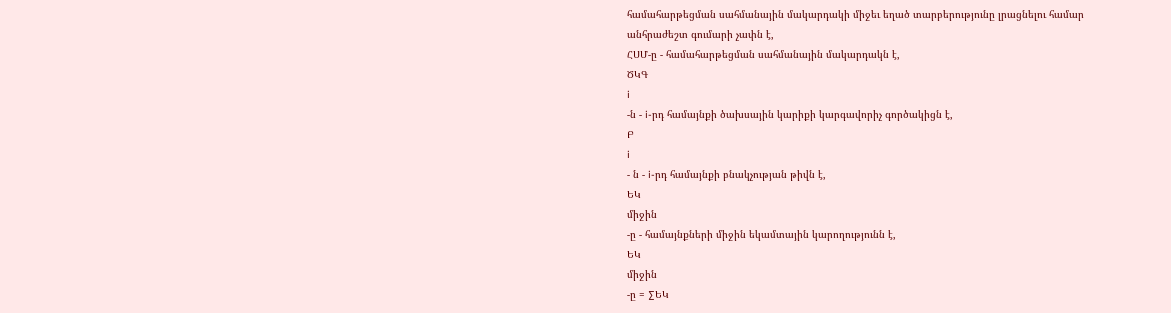համահարթեցման սահմանային մակարդակի միջեւ եղած տարբերությունը լրացնելու համար
անհրաժեշտ գումարի չափն է,
ՀՍՄ-ը - համահարթեցման սահմանային մակարդակն է,
ԾԿԳ
i
-ն - i-րդ համայնքի ծախսային կարիքի կարգավորիչ գործակիցն է,
Բ
i
- ն - i-րդ համայնքի բնակչության թիվն է,
ԵԿ
միջին
-ը - համայնքների միջին եկամտային կարողությունն է,
ԵԿ
միջին
-ը = ∑ԵԿ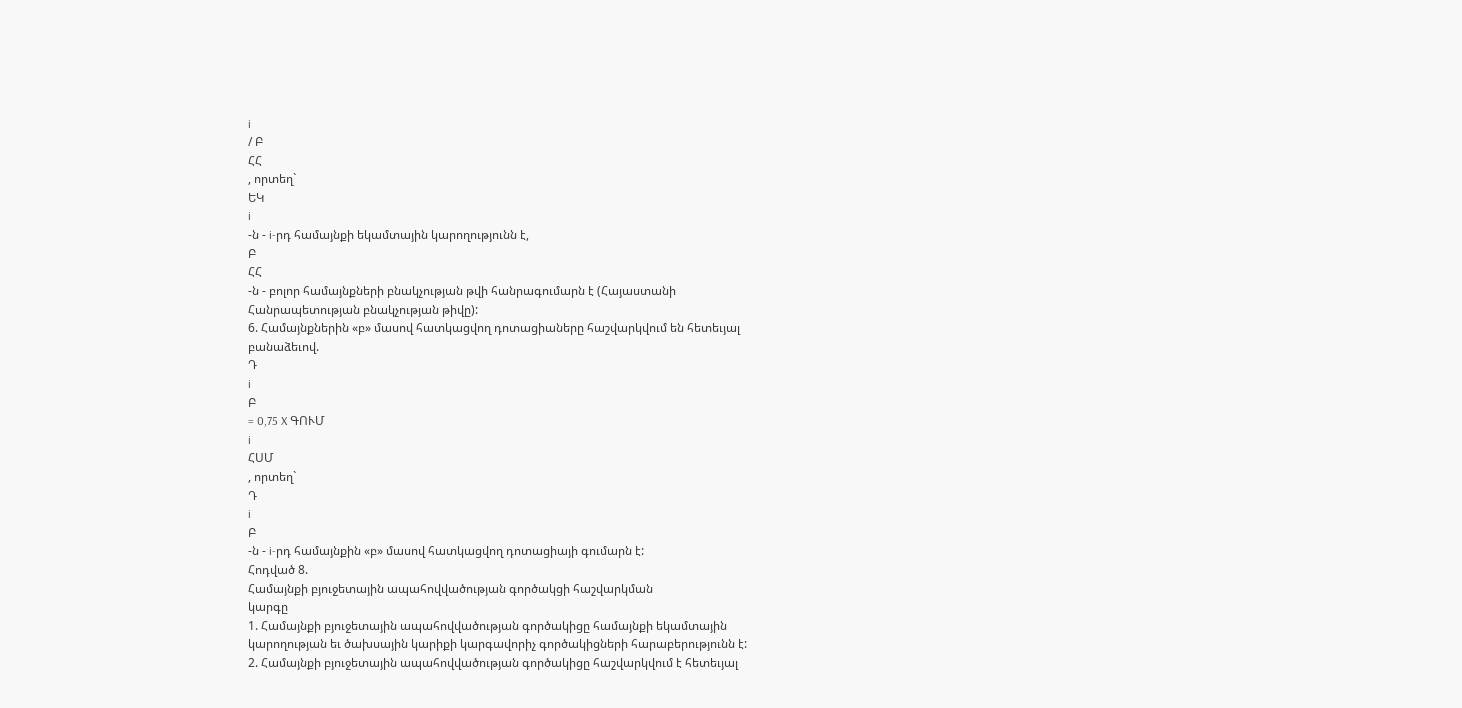i
/ Բ
ՀՀ
, որտեղ`
ԵԿ
i
-ն - i-րդ համայնքի եկամտային կարողությունն է,
Բ
ՀՀ
-ն - բոլոր համայնքների բնակչության թվի հանրագումարն է (Հայաստանի
Հանրապետության բնակչության թիվը):
6. Համայնքներին «բ» մասով հատկացվող դոտացիաները հաշվարկվում են հետեւյալ
բանաձեւով.
Դ
i
Բ
= 0,75 X ԳՈՒՄ
i
ՀՍՄ
, որտեղ`
Դ
i
Բ
-ն - i-րդ համայնքին «բ» մասով հատկացվող դոտացիայի գումարն է:
Հոդված 8.
Համայնքի բյուջետային ապահովվածության գործակցի հաշվարկման
կարգը
1. Համայնքի բյուջետային ապահովվածության գործակիցը համայնքի եկամտային
կարողության եւ ծախսային կարիքի կարգավորիչ գործակիցների հարաբերությունն է:
2. Համայնքի բյուջետային ապահովվածության գործակիցը հաշվարկվում է հետեւյալ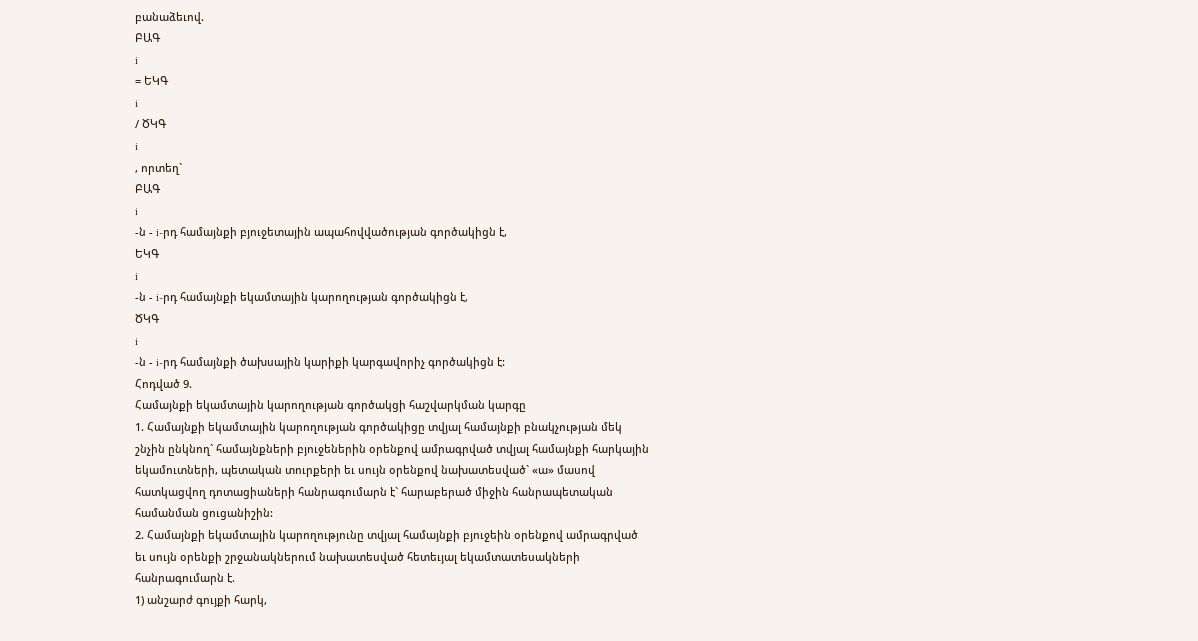բանաձեւով.
ԲԱԳ
i
= ԵԿԳ
i
/ ԾԿԳ
i
, որտեղ`
ԲԱԳ
i
-ն - i-րդ համայնքի բյուջետային ապահովվածության գործակիցն է,
ԵԿԳ
i
-ն - i-րդ համայնքի եկամտային կարողության գործակիցն է,
ԾԿԳ
i
-ն - i-րդ համայնքի ծախսային կարիքի կարգավորիչ գործակիցն է:
Հոդված 9.
Համայնքի եկամտային կարողության գործակցի հաշվարկման կարգը
1. Համայնքի եկամտային կարողության գործակիցը տվյալ համայնքի բնակչության մեկ
շնչին ընկնող` համայնքների բյուջեներին օրենքով ամրագրված տվյալ համայնքի հարկային
եկամուտների, պետական տուրքերի եւ սույն օրենքով նախատեսված` «ա» մասով
հատկացվող դոտացիաների հանրագումարն է` հարաբերած միջին հանրապետական
համանման ցուցանիշին:
2. Համայնքի եկամտային կարողությունը տվյալ համայնքի բյուջեին օրենքով ամրագրված
եւ սույն օրենքի շրջանակներում նախատեսված հետեւյալ եկամտատեսակների
հանրագումարն է.
1) անշարժ գույքի հարկ,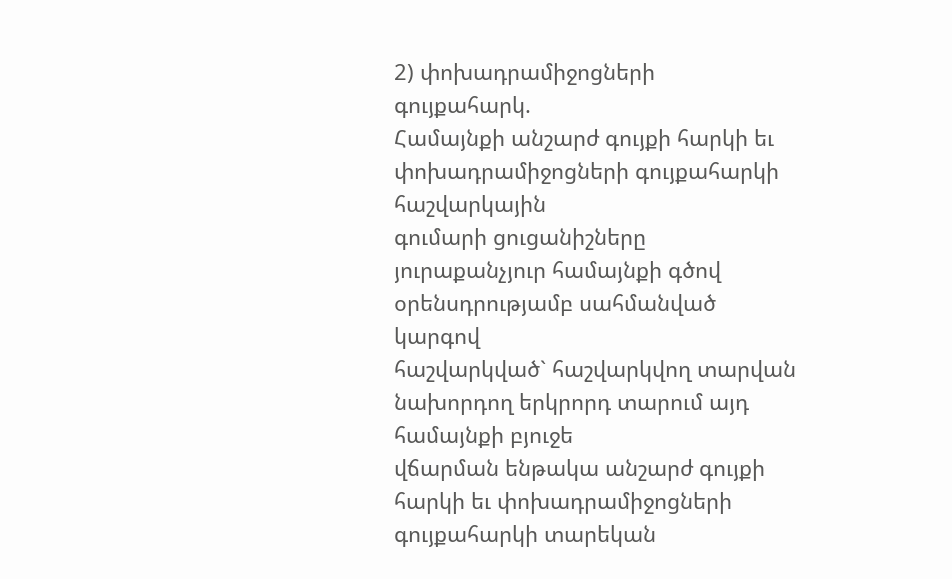2) փոխադրամիջոցների գույքահարկ.
Համայնքի անշարժ գույքի հարկի եւ փոխադրամիջոցների գույքահարկի հաշվարկային
գումարի ցուցանիշները յուրաքանչյուր համայնքի գծով օրենսդրությամբ սահմանված կարգով
հաշվարկված` հաշվարկվող տարվան նախորդող երկրորդ տարում այդ համայնքի բյուջե
վճարման ենթակա անշարժ գույքի հարկի եւ փոխադրամիջոցների գույքահարկի տարեկան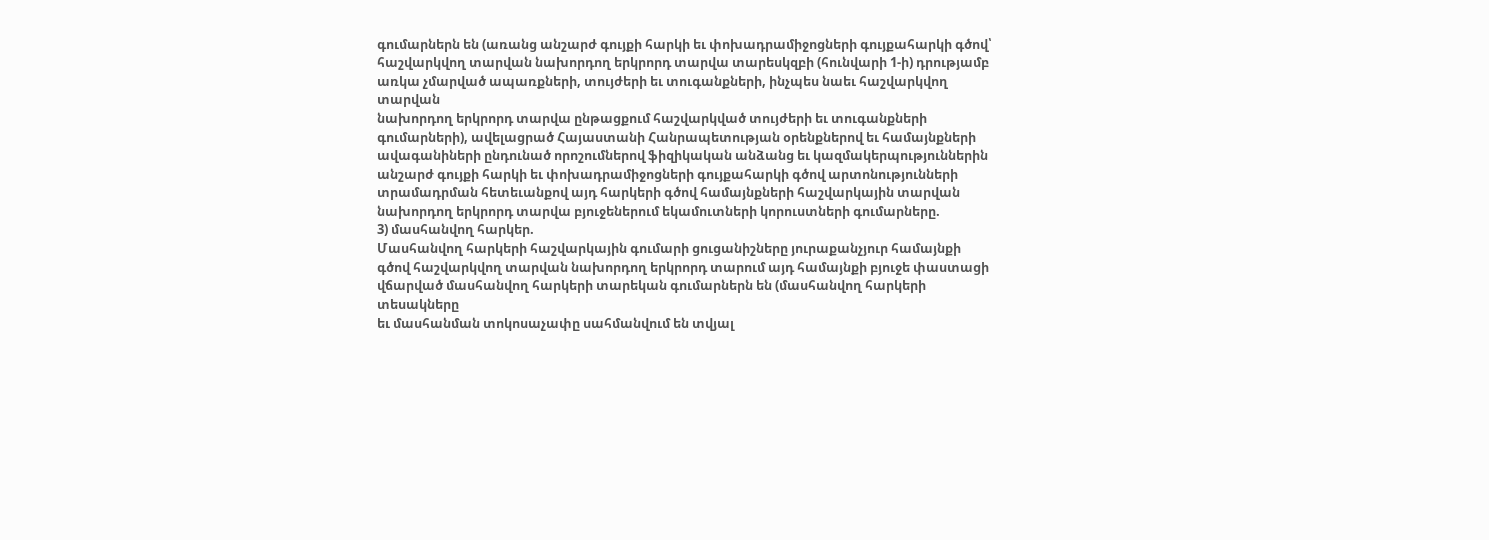գումարներն են (առանց անշարժ գույքի հարկի եւ փոխադրամիջոցների գույքահարկի գծով՝
հաշվարկվող տարվան նախորդող երկրորդ տարվա տարեսկզբի (հունվարի 1-ի) դրությամբ
առկա չմարված ապառքների, տույժերի եւ տուգանքների, ինչպես նաեւ հաշվարկվող տարվան
նախորդող երկրորդ տարվա ընթացքում հաշվարկված տույժերի եւ տուգանքների
գումարների), ավելացրած Հայաստանի Հանրապետության օրենքներով եւ համայնքների
ավագանիների ընդունած որոշումներով ֆիզիկական անձանց եւ կազմակերպություններին
անշարժ գույքի հարկի եւ փոխադրամիջոցների գույքահարկի գծով արտոնությունների
տրամադրման հետեւանքով այդ հարկերի գծով համայնքների հաշվարկային տարվան
նախորդող երկրորդ տարվա բյուջեներում եկամուտների կորուստների գումարները.
3) մասհանվող հարկեր.
Մասհանվող հարկերի հաշվարկային գումարի ցուցանիշները յուրաքանչյուր համայնքի
գծով հաշվարկվող տարվան նախորդող երկրորդ տարում այդ համայնքի բյուջե փաստացի
վճարված մասհանվող հարկերի տարեկան գումարներն են (մասհանվող հարկերի տեսակները
եւ մասհանման տոկոսաչափը սահմանվում են տվյալ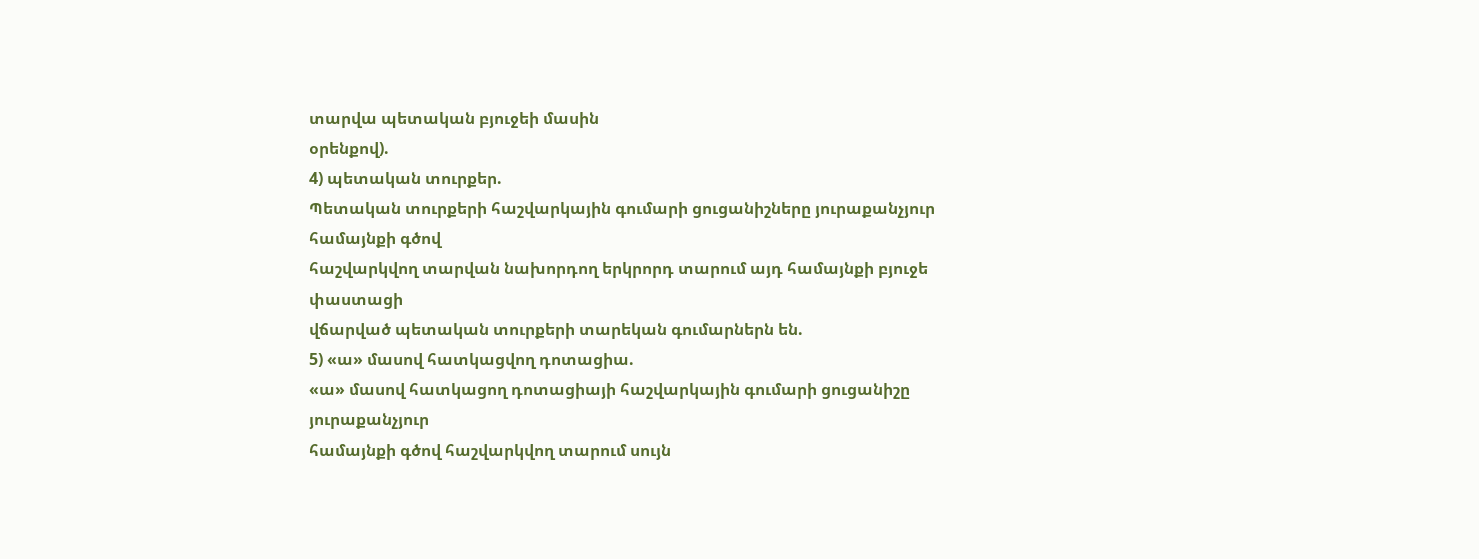տարվա պետական բյուջեի մասին
օրենքով).
4) պետական տուրքեր.
Պետական տուրքերի հաշվարկային գումարի ցուցանիշները յուրաքանչյուր համայնքի գծով
հաշվարկվող տարվան նախորդող երկրորդ տարում այդ համայնքի բյուջե փաստացի
վճարված պետական տուրքերի տարեկան գումարներն են.
5) «ա» մասով հատկացվող դոտացիա.
«ա» մասով հատկացող դոտացիայի հաշվարկային գումարի ցուցանիշը յուրաքանչյուր
համայնքի գծով հաշվարկվող տարում սույն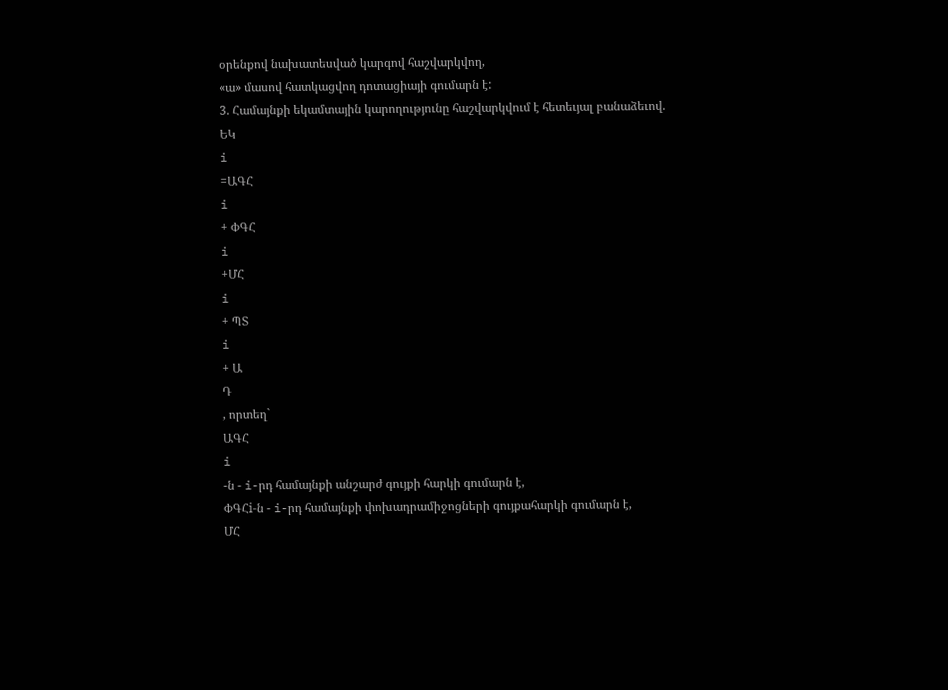օրենքով նախատեսված կարգով հաշվարկվող,
«ա» մասով հատկացվող դոտացիայի գումարն է:
3. Համայնքի եկամտային կարողությունը հաշվարկվում է հետեւյալ բանաձեւով.
ԵԿ
i
=ԱԳՀ
i
+ ՓԳՀ
i
+ՄՀ
i
+ ՊՏ
i
+ Ա
Դ
, որտեղ`
ԱԳՀ
i
-ն - i-րդ համայնքի անշարժ գույքի հարկի գումարն է,
ՓԳՀi-ն - i-րդ համայնքի փոխադրամիջոցների գույքահարկի գումարն է,
ՄՀ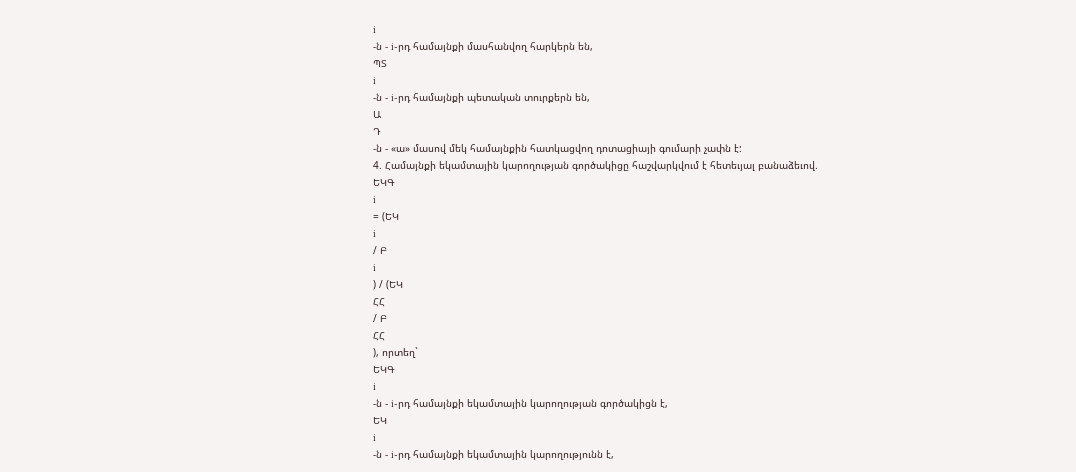i
-ն - i-րդ համայնքի մասհանվող հարկերն են,
ՊՏ
i
-ն - i-րդ համայնքի պետական տուրքերն են,
Ա
Դ
-ն - «ա» մասով մեկ համայնքին հատկացվող դոտացիայի գումարի չափն է:
4. Համայնքի եկամտային կարողության գործակիցը հաշվարկվում է հետեւյալ բանաձեւով.
ԵԿԳ
i
= (ԵԿ
i
/ Բ
i
) / (ԵԿ
ՀՀ
/ Բ
ՀՀ
), որտեղ`
ԵԿԳ
i
-ն - i-րդ համայնքի եկամտային կարողության գործակիցն է,
ԵԿ
i
-ն - i-րդ համայնքի եկամտային կարողությունն է,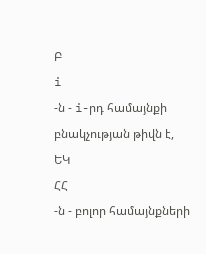Բ
i
-ն - i-րդ համայնքի բնակչության թիվն է,
ԵԿ
ՀՀ
-ն - բոլոր համայնքների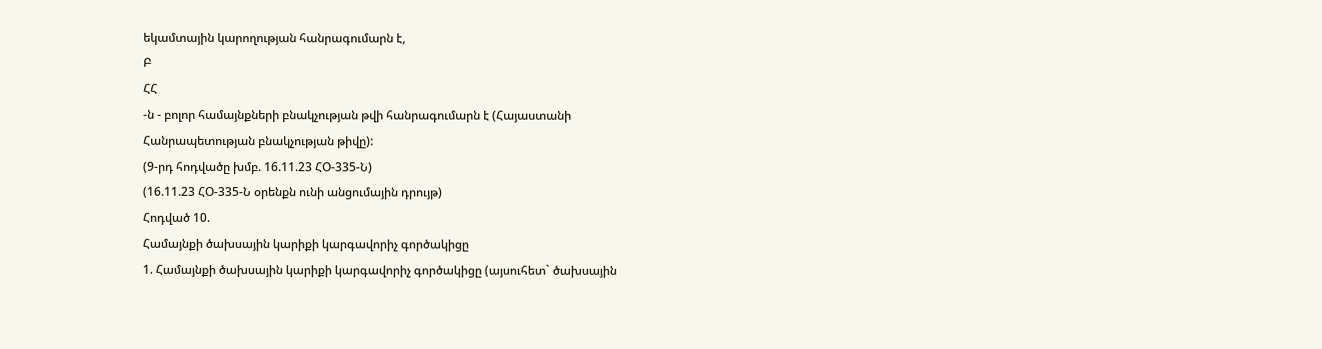եկամտային կարողության հանրագումարն է,
Բ
ՀՀ
-ն - բոլոր համայնքների բնակչության թվի հանրագումարն է (Հայաստանի
Հանրապետության բնակչության թիվը):
(9-րդ հոդվածը խմբ. 16.11.23 ՀՕ-335-Ն)
(16.11.23 ՀՕ-335-Ն օրենքն ունի անցումային դրույթ)
Հոդված 10.
Համայնքի ծախսային կարիքի կարգավորիչ գործակիցը
1. Համայնքի ծախսային կարիքի կարգավորիչ գործակիցը (այսուհետ` ծախսային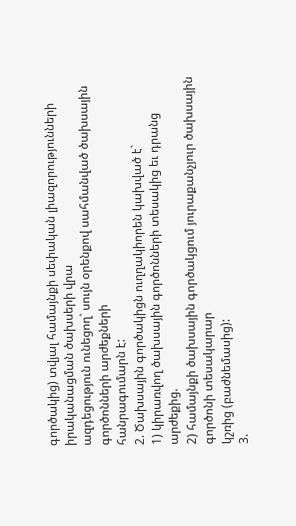գործակից) տվյալ համայնքի սեփական լիազորությունների իրականացման ծախսերի վրա
ազդեցություն ունեցող` սույն օրենքով սահմանված ծախսային գործոնների արժեքների
հանրագումարն է:
2. Ծախսային գործակիցն ուղղակիորեն կախված է`
1) կիրառվող ծախսային գործոնների տեսակից եւ դրանց արժեքից.
2) համայնքի ծախսային գործակցում յուրաքանչյուր ծախսային գործոնի տեսակարար
կշռից (բաժնեմասից):
3.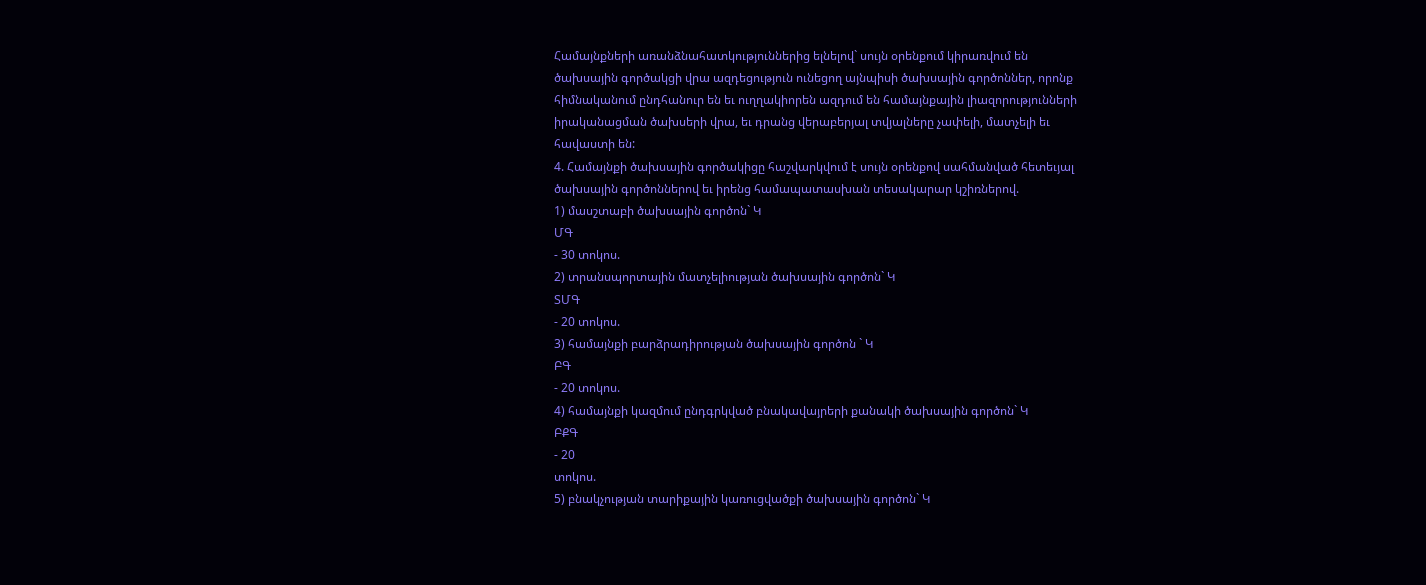Համայնքների առանձնահատկություններից ելնելով` սույն օրենքում կիրառվում են
ծախսային գործակցի վրա ազդեցություն ունեցող այնպիսի ծախսային գործոններ, որոնք
հիմնականում ընդհանուր են եւ ուղղակիորեն ազդում են համայնքային լիազորությունների
իրականացման ծախսերի վրա, եւ դրանց վերաբերյալ տվյալները չափելի, մատչելի եւ
հավաստի են:
4. Համայնքի ծախսային գործակիցը հաշվարկվում է սույն օրենքով սահմանված հետեւյալ
ծախսային գործոններով եւ իրենց համապատասխան տեսակարար կշիռներով.
1) մասշտաբի ծախսային գործոն` Կ
ՄԳ
- 30 տոկոս.
2) տրանսպորտային մատչելիության ծախսային գործոն` Կ
ՏՄԳ
- 20 տոկոս.
3) համայնքի բարձրադիրության ծախսային գործոն ` Կ
ԲԳ
- 20 տոկոս.
4) համայնքի կազմում ընդգրկված բնակավայրերի քանակի ծախսային գործոն` Կ
ԲՔԳ
- 20
տոկոս.
5) բնակչության տարիքային կառուցվածքի ծախսային գործոն` Կ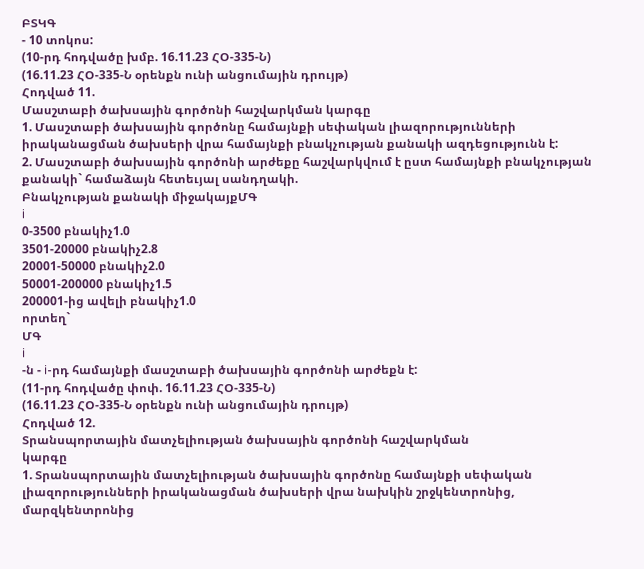ԲՏԿԳ
- 10 տոկոս:
(10-րդ հոդվածը խմբ. 16.11.23 ՀՕ-335-Ն)
(16.11.23 ՀՕ-335-Ն օրենքն ունի անցումային դրույթ)
Հոդված 11.
Մասշտաբի ծախսային գործոնի հաշվարկման կարգը
1. Մասշտաբի ծախսային գործոնը համայնքի սեփական լիազորությունների
իրականացման ծախսերի վրա համայնքի բնակչության քանակի ազդեցությունն է:
2. Մասշտաբի ծախսային գործոնի արժեքը հաշվարկվում է ըստ համայնքի բնակչության
քանակի` համաձայն հետեւյալ սանդղակի.
Բնակչության քանակի միջակայքՄԳ
i
0-3500 բնակիչ1.0
3501-20000 բնակիչ2.8
20001-50000 բնակիչ2.0
50001-200000 բնակիչ1.5
200001-ից ավելի բնակիչ1.0
որտեղ`
ՄԳ
i
-ն - i-րդ համայնքի մասշտաբի ծախսային գործոնի արժեքն է:
(11-րդ հոդվածը փոփ. 16.11.23 ՀՕ-335-Ն)
(16.11.23 ՀՕ-335-Ն օրենքն ունի անցումային դրույթ)
Հոդված 12.
Տրանսպորտային մատչելիության ծախսային գործոնի հաշվարկման
կարգը
1. Տրանսպորտային մատչելիության ծախսային գործոնը համայնքի սեփական
լիազորությունների իրականացման ծախսերի վրա նախկին շրջկենտրոնից, մարզկենտրոնից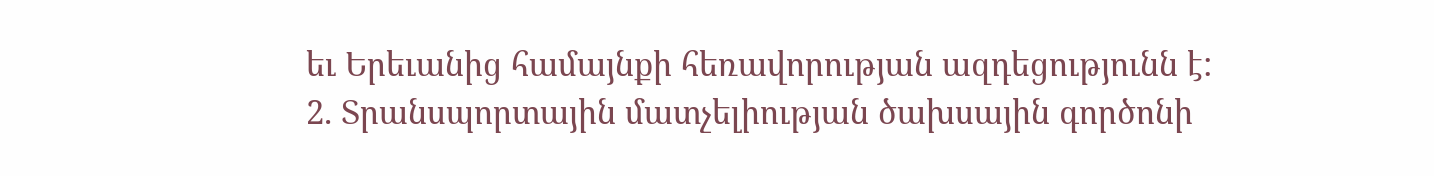եւ Երեւանից համայնքի հեռավորության ազդեցությունն է:
2. Տրանսպորտային մատչելիության ծախսային գործոնի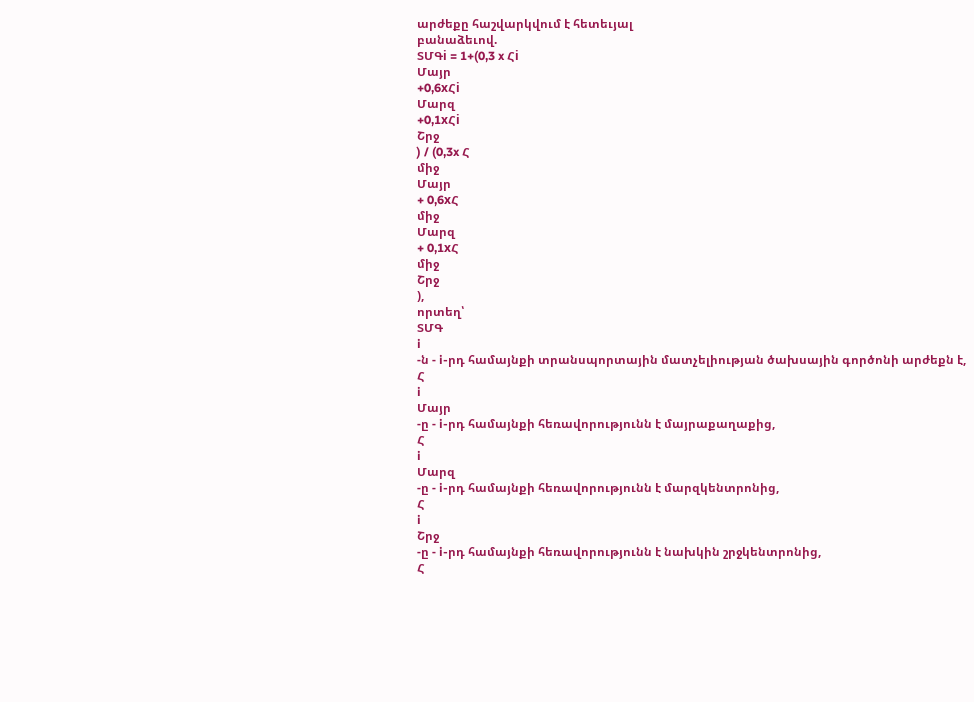արժեքը հաշվարկվում է հետեւյալ
բանաձեւով.
ՏՄԳi = 1+(0,3 x Հi
Մայր
+0,6xՀi
Մարզ
+0,1xՀi
Շրջ
) / (0,3x Հ
միջ
Մայր
+ 0,6xՀ
միջ
Մարզ
+ 0,1xՀ
միջ
Շրջ
),
որտեղ՝
ՏՄԳ
i
-ն - i-րդ համայնքի տրանսպորտային մատչելիության ծախսային գործոնի արժեքն է,
Հ
i
Մայր
-ը - i-րդ համայնքի հեռավորությունն է մայրաքաղաքից,
Հ
i
Մարզ
-ը - i-րդ համայնքի հեռավորությունն է մարզկենտրոնից,
Հ
i
Շրջ
-ը - i-րդ համայնքի հեռավորությունն է նախկին շրջկենտրոնից,
Հ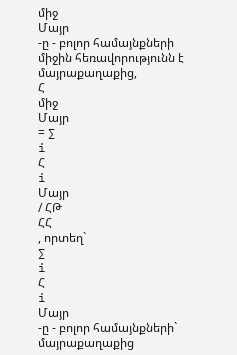միջ
Մայր
-ը - բոլոր համայնքների միջին հեռավորությունն է մայրաքաղաքից,
Հ
միջ
Մայր
= ∑
i
Հ
i
Մայր
/ ՀԹ
ՀՀ
, որտեղ`
∑
i
Հ
i
Մայր
-ը - բոլոր համայնքների` մայրաքաղաքից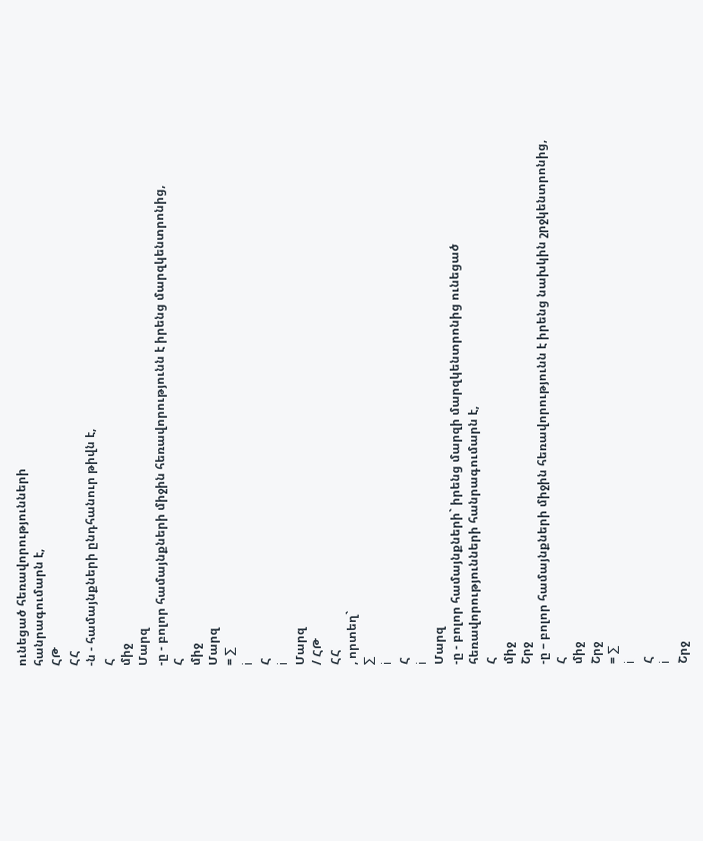ունեցած հեռավորությունների
հանրագումարն է,
ՀԹ
ՀՀ
-ն - համայնքների ընդհանուր թիվն է,
Հ
միջ
Մարզ
-ը - բոլոր համայնքների միջին հեռավորությունն է իրենց մարզկենտրոնից,
Հ
միջ
Մարզ
= ∑
i
Հ
i
Մարզ
/ ՀԹ
ՀՀ
, որտեղ`
∑
i
Հ
i
Մարզ
-ը - բոլոր համայնքների` իրենց մարզի մարզկենտրոնից ունեցած
հեռավորությունների հանրագումարն է,
Հ
միջ
Շրջ
-ը – բոլոր համայնքների միջին հեռավորությունն է իրենց նախկին շրջկենտրոնից,
Հ
միջ
Շրջ
= ∑
i
Հ
i
Շրջ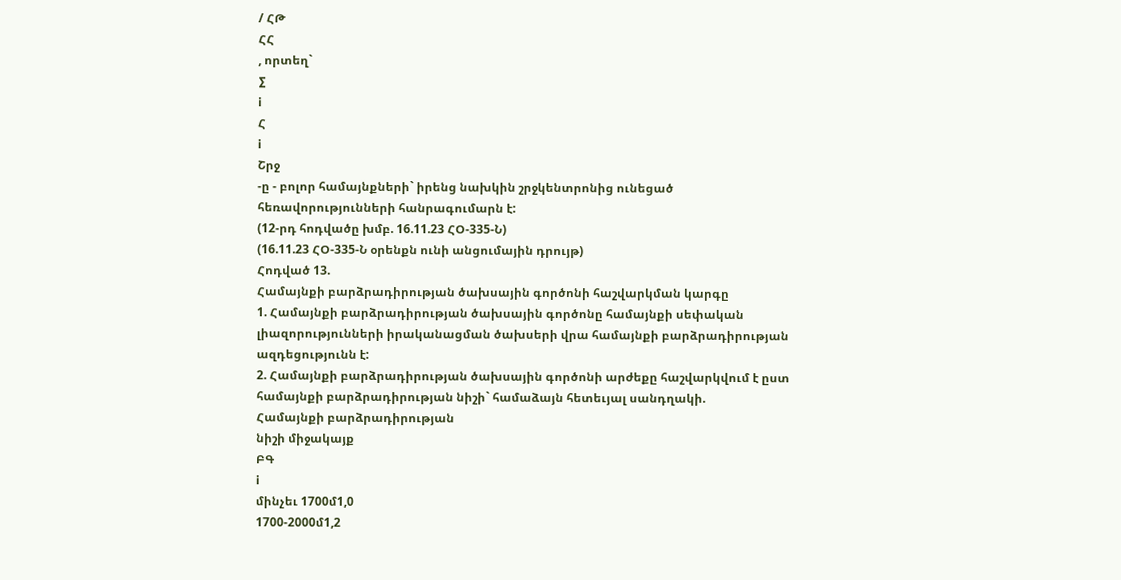/ ՀԹ
ՀՀ
, որտեղ`
∑
i
Հ
i
Շրջ
-ը - բոլոր համայնքների` իրենց նախկին շրջկենտրոնից ունեցած
հեռավորությունների հանրագումարն է:
(12-րդ հոդվածը խմբ. 16.11.23 ՀՕ-335-Ն)
(16.11.23 ՀՕ-335-Ն օրենքն ունի անցումային դրույթ)
Հոդված 13.
Համայնքի բարձրադիրության ծախսային գործոնի հաշվարկման կարգը
1. Համայնքի բարձրադիրության ծախսային գործոնը համայնքի սեփական
լիազորությունների իրականացման ծախսերի վրա համայնքի բարձրադիրության
ազդեցությունն է:
2. Համայնքի բարձրադիրության ծախսային գործոնի արժեքը հաշվարկվում է ըստ
համայնքի բարձրադիրության նիշի` համաձայն հետեւյալ սանդղակի.
Համայնքի բարձրադիրության
նիշի միջակայք
ԲԳ
i
մինչեւ 1700մ1,0
1700-2000մ1,2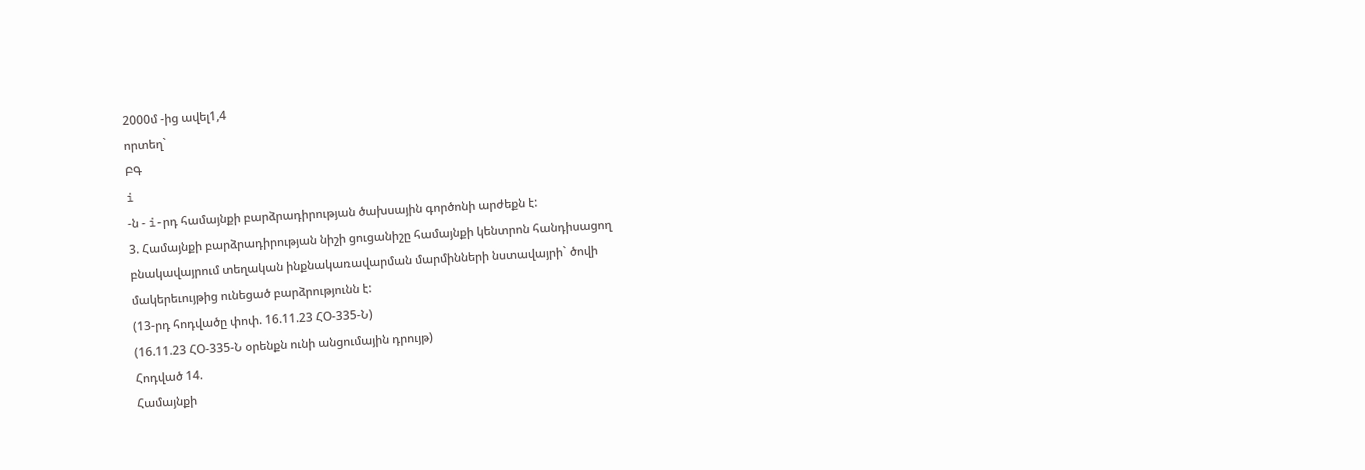2000մ -ից ավել1,4
որտեղ`
ԲԳ
i
-ն - i-րդ համայնքի բարձրադիրության ծախսային գործոնի արժեքն է:
3. Համայնքի բարձրադիրության նիշի ցուցանիշը համայնքի կենտրոն հանդիսացող
բնակավայրում տեղական ինքնակառավարման մարմինների նստավայրի` ծովի
մակերեւույթից ունեցած բարձրությունն է:
(13-րդ հոդվածը փոփ. 16.11.23 ՀՕ-335-Ն)
(16.11.23 ՀՕ-335-Ն օրենքն ունի անցումային դրույթ)
Հոդված 14.
Համայնքի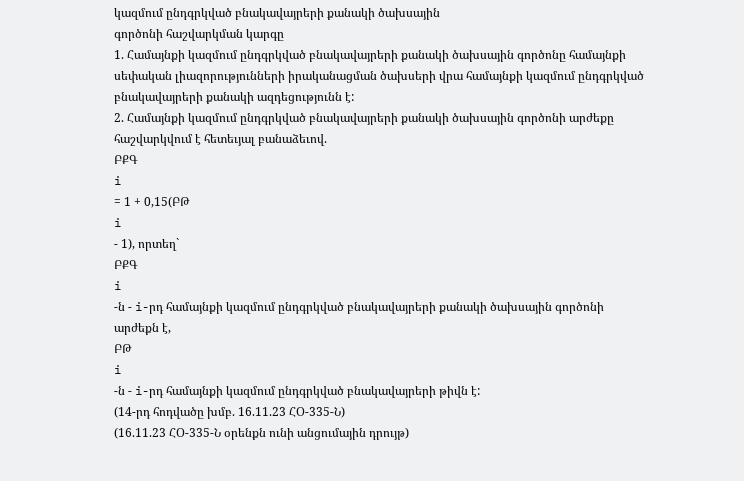կազմում ընդգրկված բնակավայրերի քանակի ծախսային
գործոնի հաշվարկման կարգը
1. Համայնքի կազմում ընդգրկված բնակավայրերի քանակի ծախսային գործոնը համայնքի
սեփական լիազորությունների իրականացման ծախսերի վրա համայնքի կազմում ընդգրկված
բնակավայրերի քանակի ազդեցությունն է:
2. Համայնքի կազմում ընդգրկված բնակավայրերի քանակի ծախսային գործոնի արժեքը
հաշվարկվում է հետեւյալ բանաձեւով.
ԲՔԳ
i
= 1 + 0,15(ԲԹ
i
- 1), որտեղ`
ԲՔԳ
i
-ն - i-րդ համայնքի կազմում ընդգրկված բնակավայրերի քանակի ծախսային գործոնի
արժեքն է,
ԲԹ
i
-ն - i-րդ համայնքի կազմում ընդգրկված բնակավայրերի թիվն է:
(14-րդ հոդվածը խմբ. 16.11.23 ՀՕ-335-Ն)
(16.11.23 ՀՕ-335-Ն օրենքն ունի անցումային դրույթ)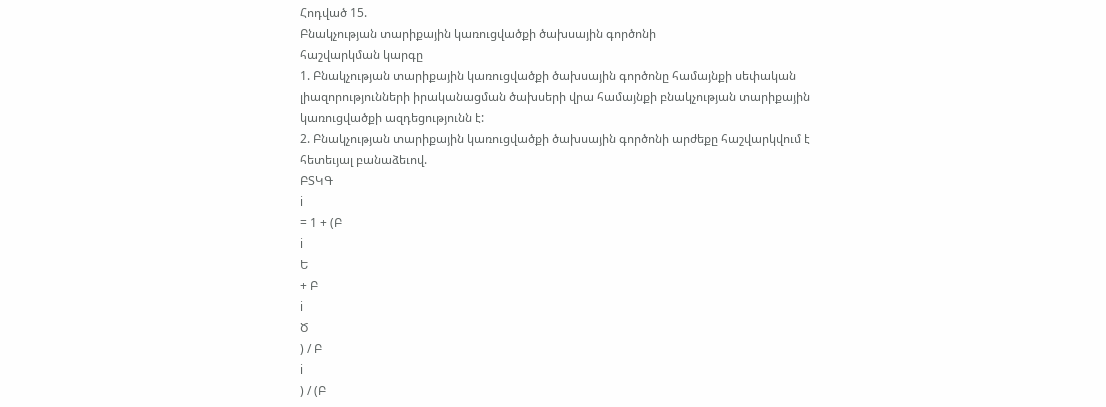Հոդված 15.
Բնակչության տարիքային կառուցվածքի ծախսային գործոնի
հաշվարկման կարգը
1. Բնակչության տարիքային կառուցվածքի ծախսային գործոնը համայնքի սեփական
լիազորությունների իրականացման ծախսերի վրա համայնքի բնակչության տարիքային
կառուցվածքի ազդեցությունն է:
2. Բնակչության տարիքային կառուցվածքի ծախսային գործոնի արժեքը հաշվարկվում է
հետեւյալ բանաձեւով.
ԲՏԿԳ
i
= 1 + (Բ
i
Ե
+ Բ
i
Ծ
) / Բ
i
) / (Բ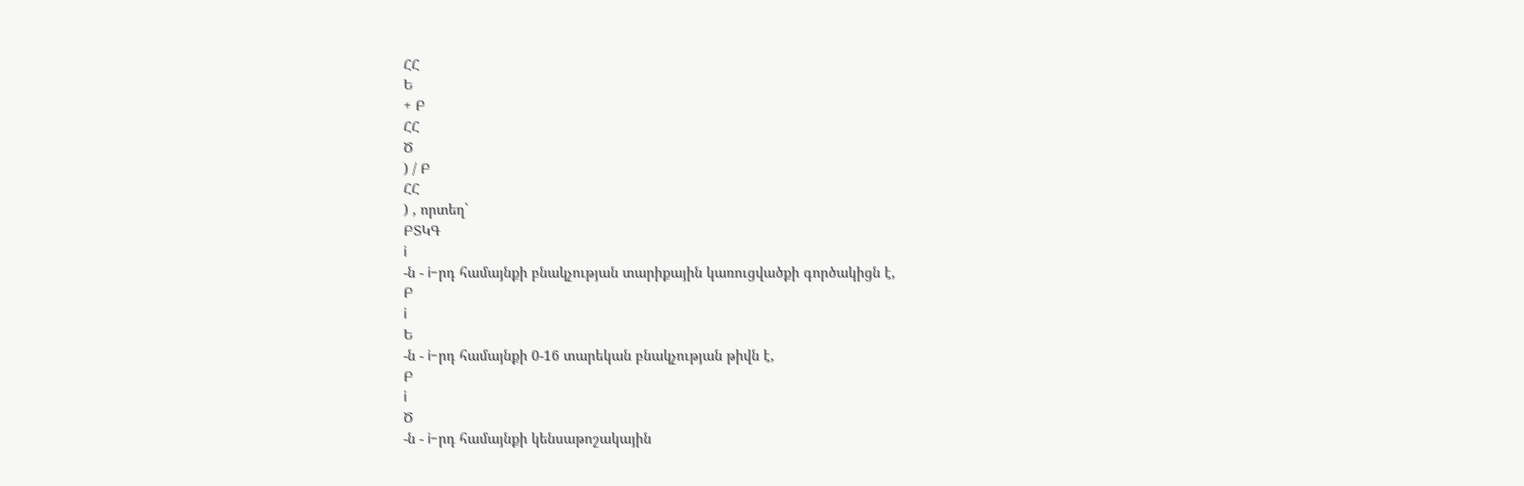ՀՀ
Ե
+ Բ
ՀՀ
Ծ
) / Բ
ՀՀ
) , որտեղ`
ԲՏԿԳ
i
-ն - i-րդ համայնքի բնակչության տարիքային կառուցվածքի գործակիցն է,
Բ
i
Ե
-ն - i-րդ համայնքի 0-16 տարեկան բնակչության թիվն է,
Բ
i
Ծ
-ն - i-րդ համայնքի կենսաթոշակային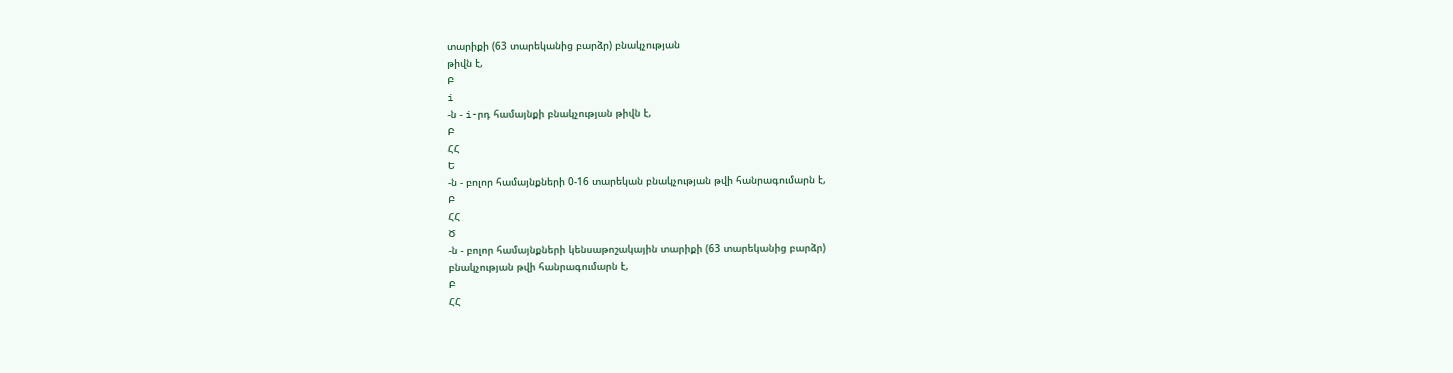տարիքի (63 տարեկանից բարձր) բնակչության
թիվն է,
Բ
i
-ն - i-րդ համայնքի բնակչության թիվն է,
Բ
ՀՀ
Ե
-ն - բոլոր համայնքների 0-16 տարեկան բնակչության թվի հանրագումարն է,
Բ
ՀՀ
Ծ
-ն - բոլոր համայնքների կենսաթոշակային տարիքի (63 տարեկանից բարձր)
բնակչության թվի հանրագումարն է,
Բ
ՀՀ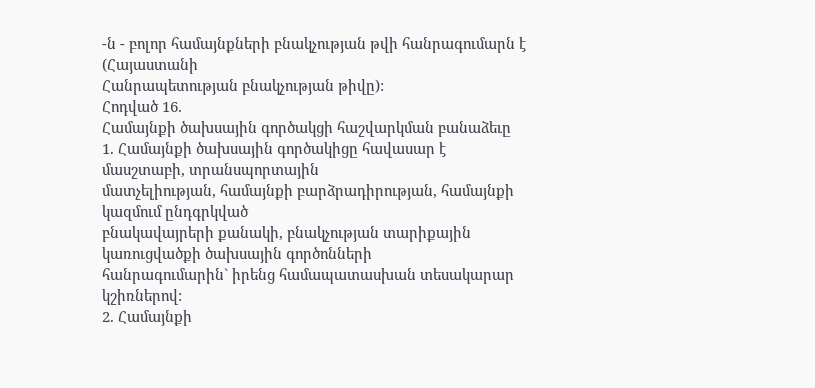-ն - բոլոր համայնքների բնակչության թվի հանրագումարն է (Հայաստանի
Հանրապետության բնակչության թիվը):
Հոդված 16.
Համայնքի ծախսային գործակցի հաշվարկման բանաձեւը
1. Համայնքի ծախսային գործակիցը հավասար է մասշտաբի, տրանսպորտային
մատչելիության, համայնքի բարձրադիրության, համայնքի կազմում ընդգրկված
բնակավայրերի քանակի, բնակչության տարիքային կառուցվածքի ծախսային գործոնների
հանրագումարին` իրենց համապատասխան տեսակարար կշիռներով:
2. Համայնքի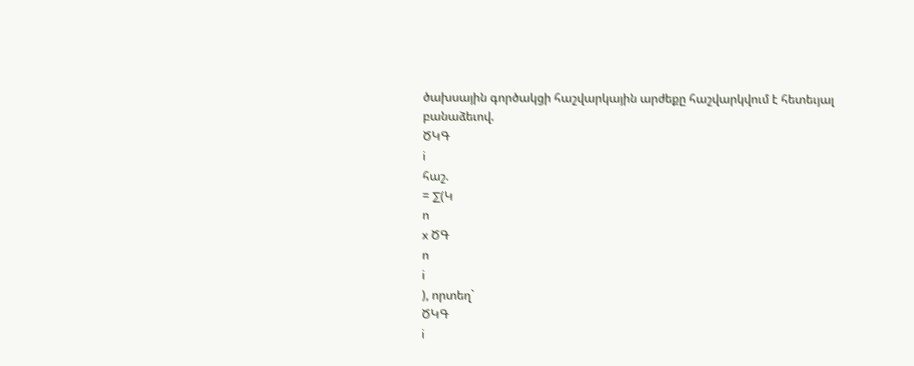ծախսային գործակցի հաշվարկային արժեքը հաշվարկվում է հետեւյալ
բանաձեւով.
ԾԿԳ
i
հաշ.
= ∑(Կ
ո
x ԾԳ
ո
i
), որտեղ`
ԾԿԳ
i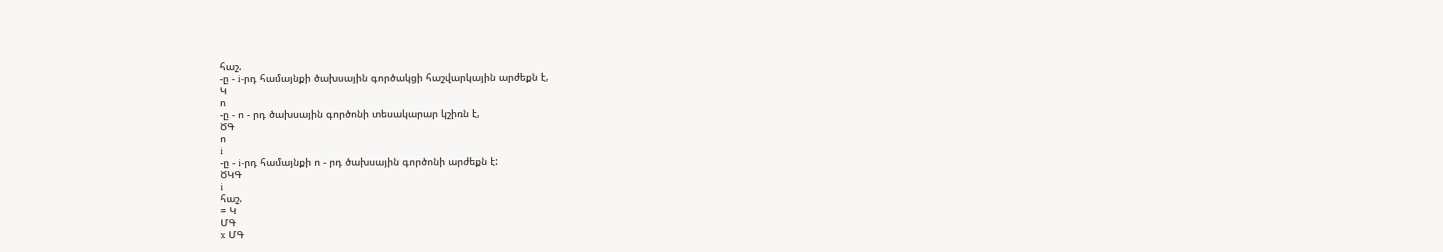հաշ.
-ը - i-րդ համայնքի ծախսային գործակցի հաշվարկային արժեքն է,
Կ
ո
-ը - ո - րդ ծախսային գործոնի տեսակարար կշիռն է,
ԾԳ
ո
i
-ը - i-րդ համայնքի ո - րդ ծախսային գործոնի արժեքն է:
ԾԿԳ
i
հաշ.
= Կ
ՄԳ
x ՄԳ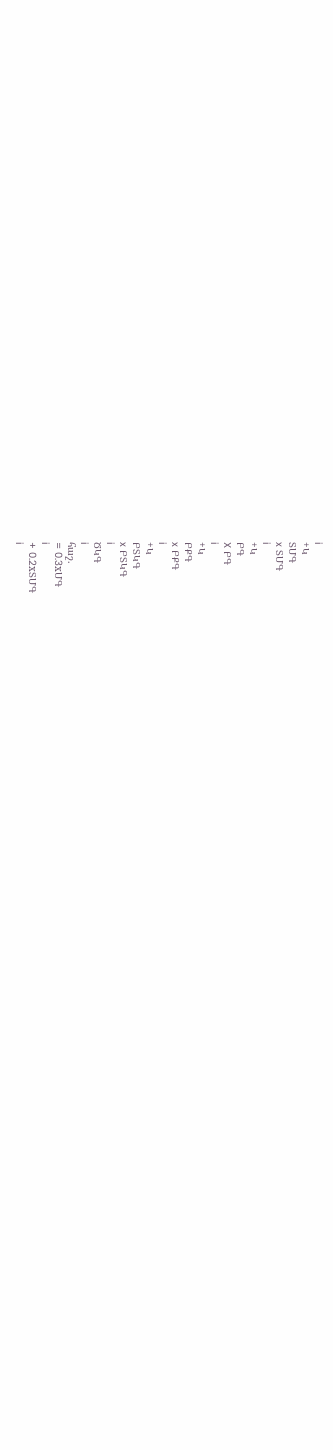i
+Կ
ՏՄԳ
x ՏՄԳ
i
+Կ
ԲԳ
X ԲԳ
i
+Կ
ԲՔԳ
x ԲՔԳ
i
+Կ
ԲՏԿԳ
x ԲՏԿԳ
i
ԾԿԳ
i
հաշ.
= 0.3xՄԳ
i
+ 0.2xՏՄԳ
i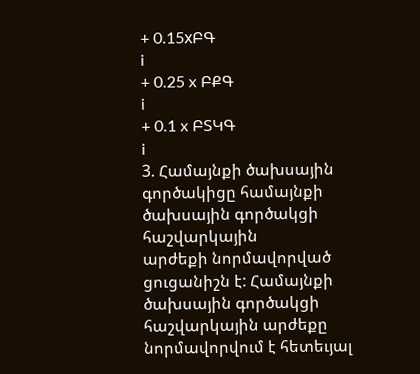+ 0.15xԲԳ
i
+ 0.25 x ԲՔԳ
i
+ 0.1 x ԲՏԿԳ
i
3. Համայնքի ծախսային գործակիցը համայնքի ծախսային գործակցի հաշվարկային
արժեքի նորմավորված ցուցանիշն է: Համայնքի ծախսային գործակցի հաշվարկային արժեքը
նորմավորվում է հետեւյալ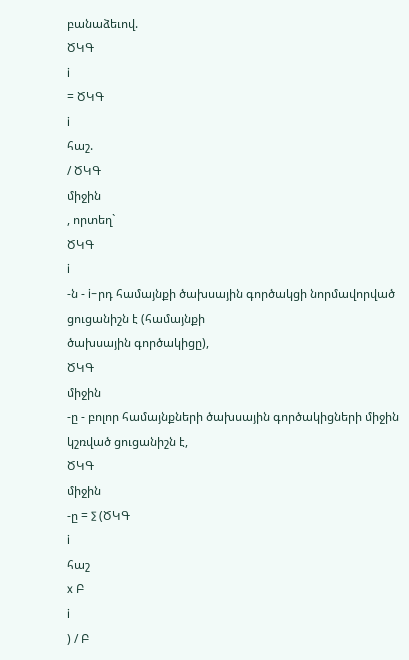բանաձեւով.
ԾԿԳ
i
= ԾԿԳ
i
հաշ.
/ ԾԿԳ
միջին
, որտեղ`
ԾԿԳ
i
-ն - i-րդ համայնքի ծախսային գործակցի նորմավորված ցուցանիշն է (համայնքի
ծախսային գործակիցը),
ԾԿԳ
միջին
-ը - բոլոր համայնքների ծախսային գործակիցների միջին կշռված ցուցանիշն է,
ԾԿԳ
միջին
-ը = ∑ (ԾԿԳ
i
հաշ
x Բ
i
) / Բ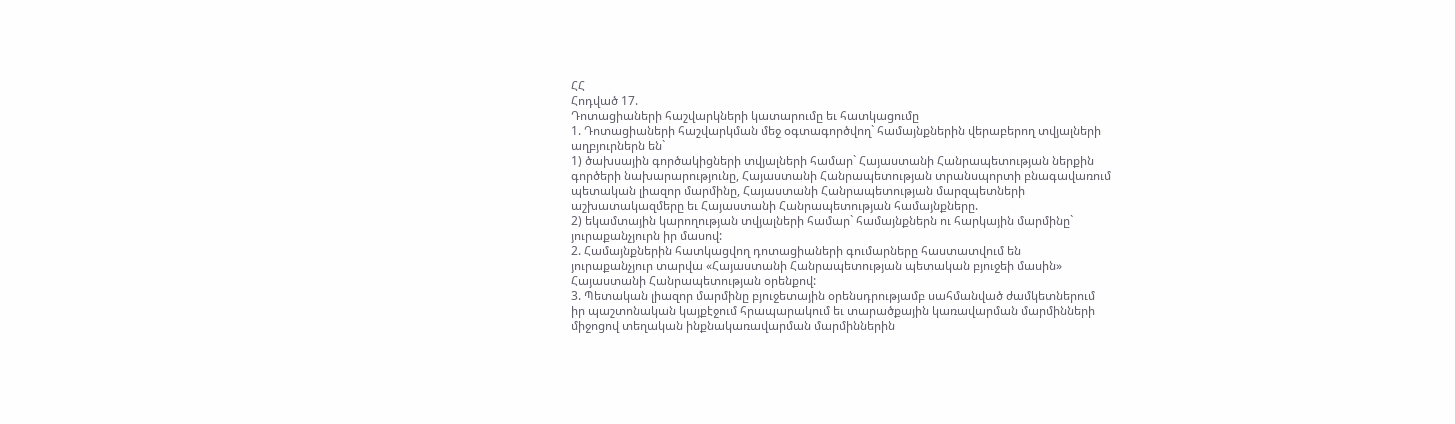ՀՀ
Հոդված 17.
Դոտացիաների հաշվարկների կատարումը եւ հատկացումը
1. Դոտացիաների հաշվարկման մեջ օգտագործվող` համայնքներին վերաբերող տվյալների
աղբյուրներն են`
1) ծախսային գործակիցների տվյալների համար` Հայաստանի Հանրապետության ներքին
գործերի նախարարությունը, Հայաստանի Հանրապետության տրանսպորտի բնագավառում
պետական լիազոր մարմինը, Հայաստանի Հանրապետության մարզպետների
աշխատակազմերը եւ Հայաստանի Հանրապետության համայնքները.
2) եկամտային կարողության տվյալների համար` համայնքներն ու հարկային մարմինը`
յուրաքանչյուրն իր մասով:
2. Համայնքներին հատկացվող դոտացիաների գումարները հաստատվում են
յուրաքանչյուր տարվա «Հայաստանի Հանրապետության պետական բյուջեի մասին»
Հայաստանի Հանրապետության օրենքով:
3. Պետական լիազոր մարմինը բյուջետային օրենսդրությամբ սահմանված ժամկետներում
իր պաշտոնական կայքէջում հրապարակում եւ տարածքային կառավարման մարմինների
միջոցով տեղական ինքնակառավարման մարմիններին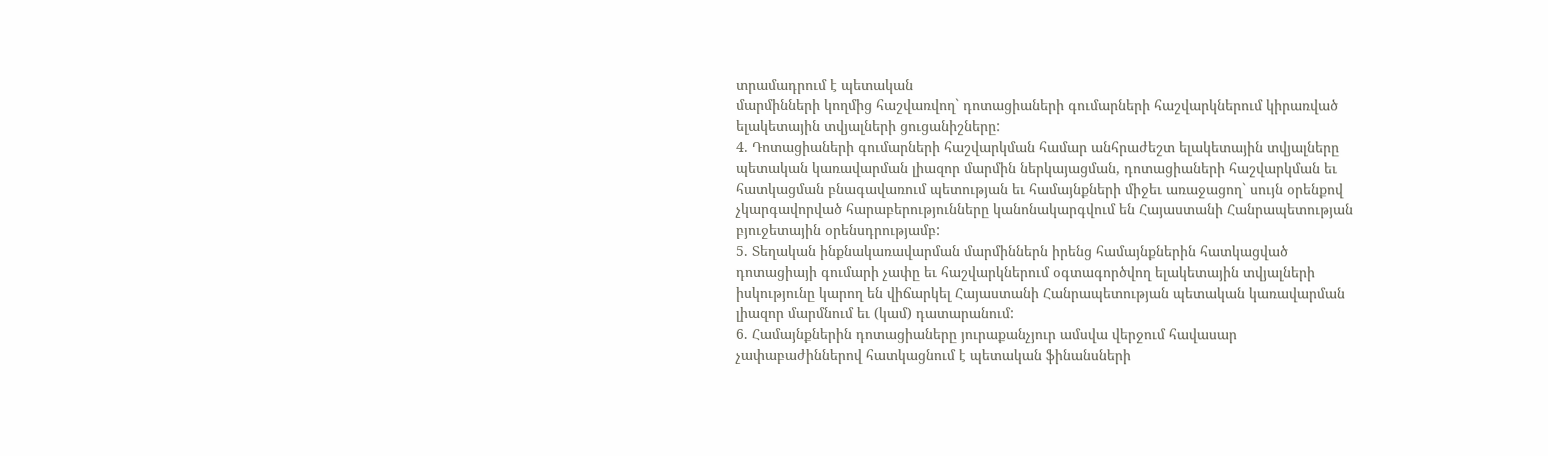տրամադրում է պետական
մարմինների կողմից հաշվառվող` դոտացիաների գումարների հաշվարկներում կիրառված
ելակետային տվյալների ցուցանիշները:
4. Դոտացիաների գումարների հաշվարկման համար անհրաժեշտ ելակետային տվյալները
պետական կառավարման լիազոր մարմին ներկայացման, դոտացիաների հաշվարկման եւ
հատկացման բնագավառում պետության եւ համայնքների միջեւ առաջացող` սույն օրենքով
չկարգավորված հարաբերությունները կանոնակարգվում են Հայաստանի Հանրապետության
բյուջետային օրենսդրությամբ:
5. Տեղական ինքնակառավարման մարմիններն իրենց համայնքներին հատկացված
դոտացիայի գումարի չափը եւ հաշվարկներում օգտագործվող ելակետային տվյալների
իսկությունը կարող են վիճարկել Հայաստանի Հանրապետության պետական կառավարման
լիազոր մարմնում եւ (կամ) դատարանում:
6. Համայնքներին դոտացիաները յուրաքանչյուր ամսվա վերջում հավասար
չափաբաժիններով հատկացնում է պետական ֆինանսների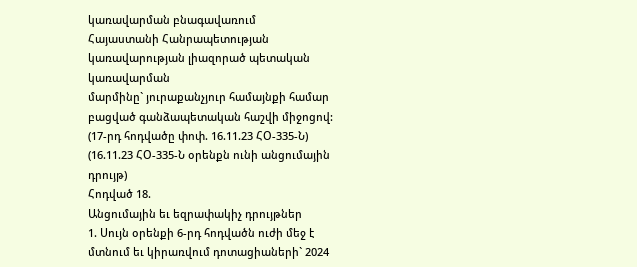կառավարման բնագավառում
Հայաստանի Հանրապետության կառավարության լիազորած պետական կառավարման
մարմինը` յուրաքանչյուր համայնքի համար բացված գանձապետական հաշվի միջոցով:
(17-րդ հոդվածը փոփ. 16.11.23 ՀՕ-335-Ն)
(16.11.23 ՀՕ-335-Ն օրենքն ունի անցումային դրույթ)
Հոդված 18.
Անցումային եւ եզրափակիչ դրույթներ
1. Սույն օրենքի 6-րդ հոդվածն ուժի մեջ է մտնում եւ կիրառվում դոտացիաների` 2024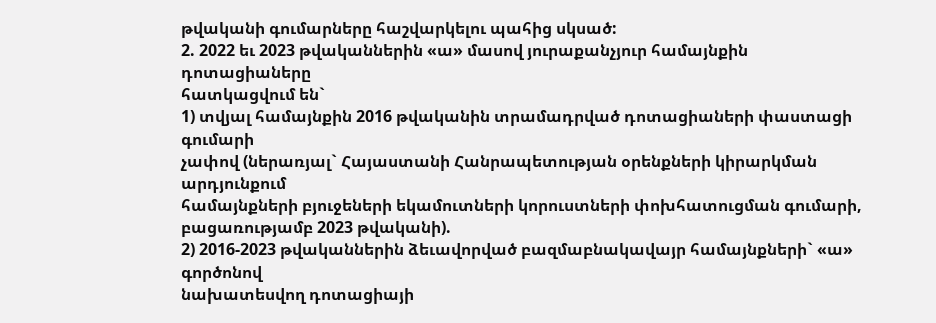թվականի գումարները հաշվարկելու պահից սկսած:
2. 2022 եւ 2023 թվականներին «ա» մասով յուրաքանչյուր համայնքին դոտացիաները
հատկացվում են`
1) տվյալ համայնքին 2016 թվականին տրամադրված դոտացիաների փաստացի գումարի
չափով (ներառյալ` Հայաստանի Հանրապետության օրենքների կիրարկման արդյունքում
համայնքների բյուջեների եկամուտների կորուստների փոխհատուցման գումարի,
բացառությամբ 2023 թվականի).
2) 2016-2023 թվականներին ձեւավորված բազմաբնակավայր համայնքների` «ա» գործոնով
նախատեսվող դոտացիայի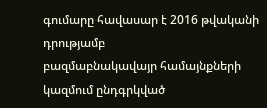գումարը հավասար է 2016 թվականի դրությամբ
բազմաբնակավայր համայնքների կազմում ընդգրկված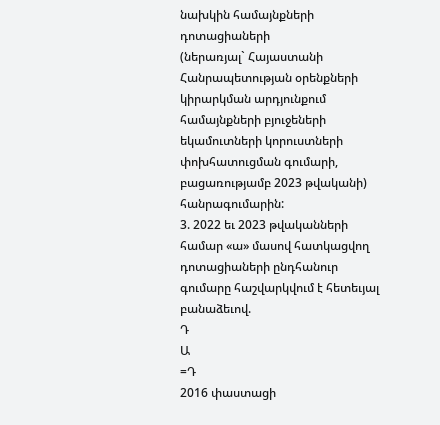նախկին համայնքների դոտացիաների
(ներառյալ` Հայաստանի Հանրապետության օրենքների կիրարկման արդյունքում
համայնքների բյուջեների եկամուտների կորուստների փոխհատուցման գումարի,
բացառությամբ 2023 թվականի) հանրագումարին:
3. 2022 եւ 2023 թվականների համար «ա» մասով հատկացվող դոտացիաների ընդհանուր
գումարը հաշվարկվում է հետեւյալ բանաձեւով.
Դ
Ա
=Դ
2016 փաստացի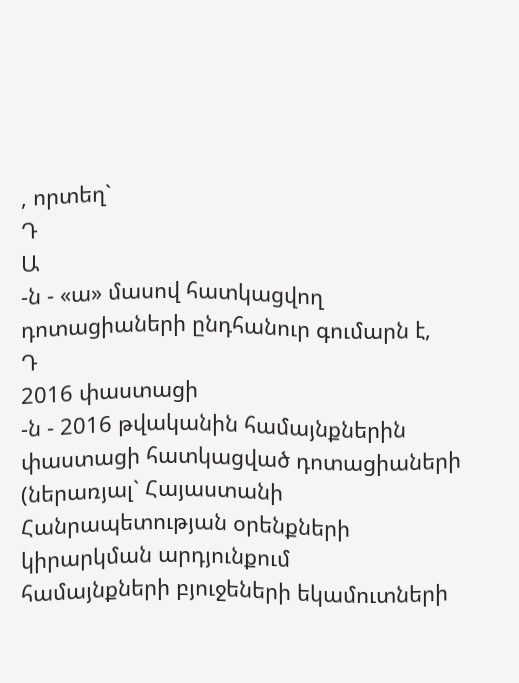, որտեղ`
Դ
Ա
-ն - «ա» մասով հատկացվող դոտացիաների ընդհանուր գումարն է,
Դ
2016 փաստացի
-ն - 2016 թվականին համայնքներին փաստացի հատկացված դոտացիաների
(ներառյալ` Հայաստանի Հանրապետության օրենքների կիրարկման արդյունքում
համայնքների բյուջեների եկամուտների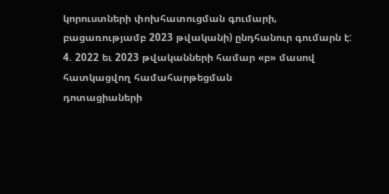կորուստների փոխհատուցման գումարի,
բացառությամբ 2023 թվականի) ընդհանուր գումարն է:
4. 2022 եւ 2023 թվականների համար «բ» մասով հատկացվող համահարթեցման
դոտացիաների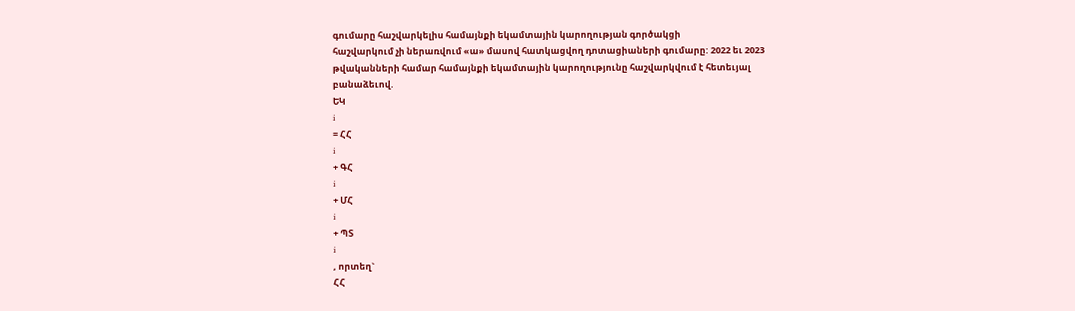գումարը հաշվարկելիս համայնքի եկամտային կարողության գործակցի
հաշվարկում չի ներառվում «ա» մասով հատկացվող դոտացիաների գումարը: 2022 եւ 2023
թվականների համար համայնքի եկամտային կարողությունը հաշվարկվում է հետեւյալ
բանաձեւով.
ԵԿ
i
= ՀՀ
i
+ ԳՀ
i
+ ՄՀ
i
+ ՊՏ
i
, որտեղ`
ՀՀ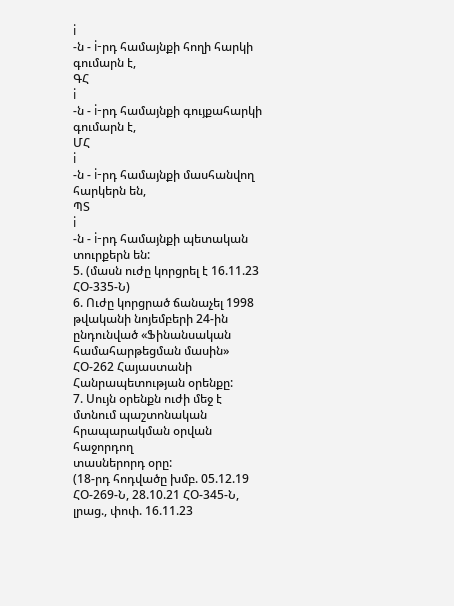i
-ն - i-րդ համայնքի հողի հարկի գումարն է,
ԳՀ
i
-ն - i-րդ համայնքի գույքահարկի գումարն է,
ՄՀ
i
-ն - i-րդ համայնքի մասհանվող հարկերն են,
ՊՏ
i
-ն - i-րդ համայնքի պետական տուրքերն են:
5. (մասն ուժը կորցրել է 16.11.23 ՀՕ-335-Ն)
6. Ուժը կորցրած ճանաչել 1998 թվականի նոյեմբերի 24-ին ընդունված «Ֆինանսական
համահարթեցման մասին» ՀՕ-262 Հայաստանի Հանրապետության օրենքը:
7. Սույն օրենքն ուժի մեջ է մտնում պաշտոնական հրապարակման օրվան հաջորդող
տասներորդ օրը:
(18-րդ հոդվածը խմբ. 05.12.19 ՀՕ-269-Ն, 28.10.21 ՀՕ-345-Ն, լրաց., փոփ. 16.11.23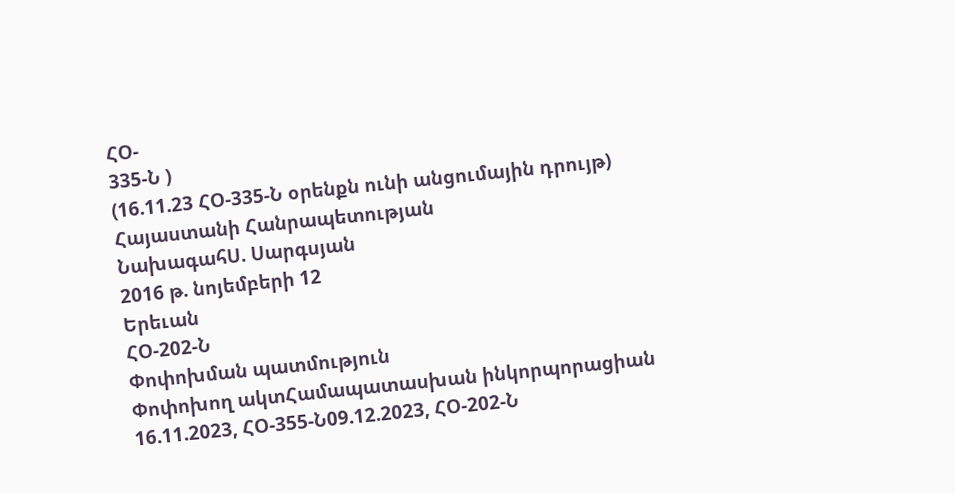ՀՕ-
335-Ն )
(16.11.23 ՀՕ-335-Ն օրենքն ունի անցումային դրույթ)
Հայաստանի Հանրապետության
ՆախագահՍ. Սարգսյան
2016 թ. նոյեմբերի 12
Երեւան
ՀՕ-202-Ն
Փոփոխման պատմություն
Փոփոխող ակտՀամապատասխան ինկորպորացիան
16.11.2023, ՀՕ-355-Ն09.12.2023, ՀՕ-202-Ն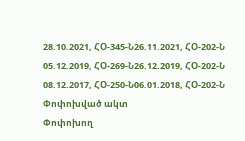28.10.2021, ՀՕ-345-Ն26.11.2021, ՀՕ-202-Ն
05.12.2019, ՀՕ-269-Ն26.12.2019, ՀՕ-202-Ն
08.12.2017, ՀՕ-250-Ն06.01.2018, ՀՕ-202-Ն
Փոփոխված ակտ
Փոփոխող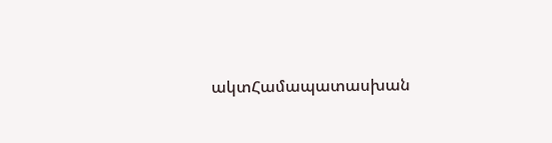ակտՀամապատասխան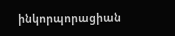ինկորպորացիան